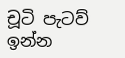චූටි පැටව් ඉන්න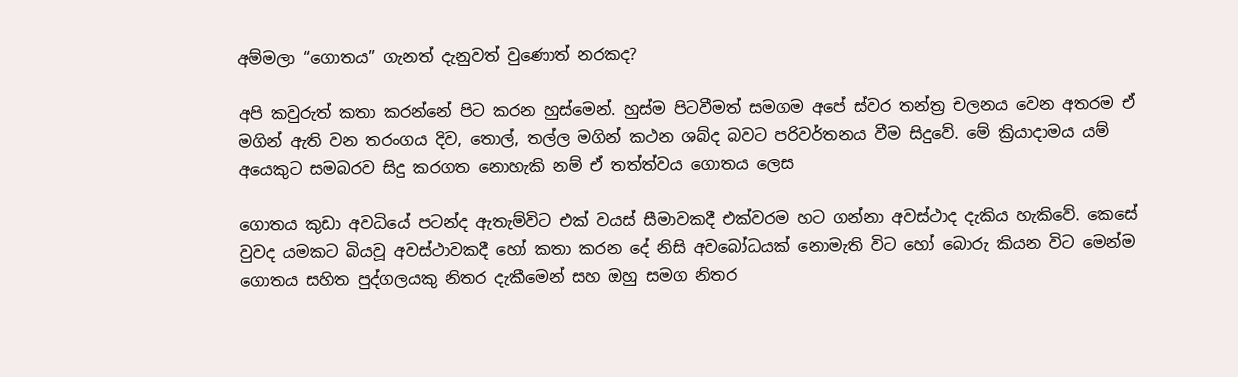අම්මලා “ගොතය” ගැනත් දැනුවත් වුණොත් නරකද?

අපි කවුරුත් කතා කරන්නේ පිට කරන හුස්මෙන්. හුස්ම පිටවීමත් සමගම අපේ ස්වර තන්ත්‍ර චලනය වෙන අතරම ඒ මගින් ඇති වන තරංගය දිව, තොල්, තල්ල මගින් කථන ශබ්ද බවට පරිවර්තනය වීම සිදුවේ. මේ ක්‍රියාදාමය යම් අයෙකුට සමබරව සිදු කරගත නොහැකි නම් ඒ තත්ත්වය ගොතය ලෙස

ගොතය කුඩා අවධියේ පටන්ද ඇතැම්විට එක් වයස් සීමාවකදී එක්වරම හට ගන්නා අවස්ථාද දැකිය හැකිවේ. කෙසේ වුවද යමකට බියවූ අවස්ථාවකදී හෝ කතා කරන දේ නිසි අවබෝධයක් නොමැති විට හෝ බොරු කියන විට මෙන්ම ගොතය සහිත පුද්ගලයකු නිතර දැකීමෙන් සහ ඔහු සමග නිතර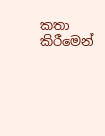කතා කිරීමෙන්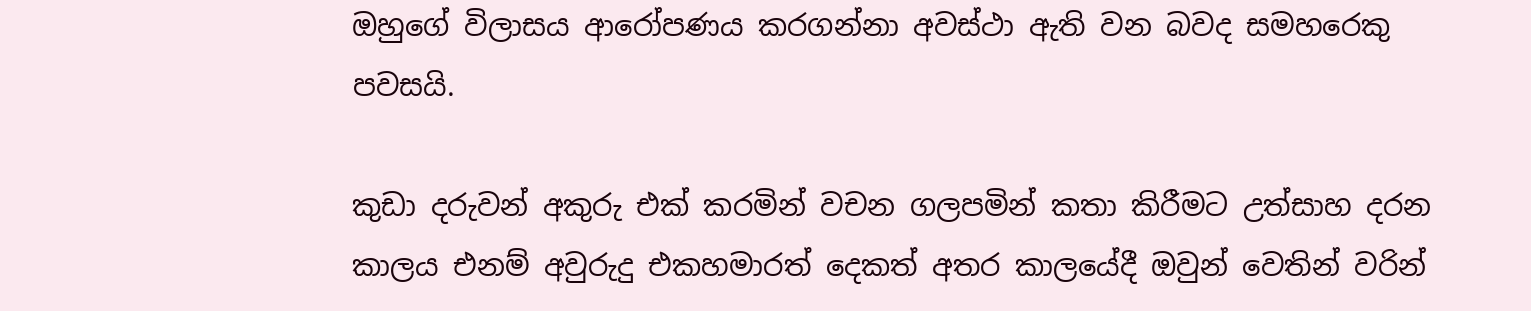ඔහුගේ විලාසය ආරෝපණය කරගන්නා අවස්ථා ඇති වන බවද සමහරෙකු පවසයි.

කුඩා දරුවන් අකුරු එක් කරමින් වචන ගලපමින් කතා කිරීමට උත්සාහ දරන කාලය එනම් අවුරුදු එකහමාරත් දෙකත් අතර කාලයේදී ඔවුන් වෙතින් වරින්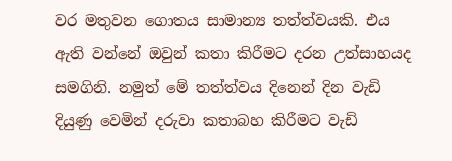වර මතුවන ගොතය සාමාන්‍ය තත්ත්වයකි. එය ඇති වන්නේ ඔවුන් කතා කිරීමට දරන උත්සාහයද සමගිනි. නමුත් මේ තත්ත්වය දිනෙන් දින වැඩි දියුණු වෙමින් දරුවා කතාබහ කිරීමට වැඩි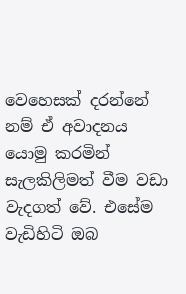වෙහෙසක් දරන්නේ නම් ඒ අවාදනය යොමු කරමින් සැලකිලිමත් වීම වඩා වැදගත් වේ. එසේම වැඩිහිටි ඔබ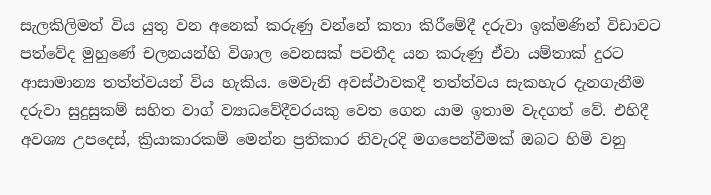සැලකිලිමත් විය යුතු වන අනෙක් කරුණු වන්නේ කතා කිරීමේදී දරුවා ඉක්මණින් විඩාවට පත්වේද මුහුණේ චලනයන්හි විශාල වෙනසක් පවතීද යන කරුණු ඒවා යම්තාක් දුරට ආසාමාන්‍ය තත්ත්වයන් විය හැකිය. මෙවැනි අවස්ථාවකදී තත්ත්වය සැකහැර දැනගැනීම දරුවා සුදුසුකම් සහිත වාග් ව්‍යාධවේදීවරයකු වෙත ගෙන යාම ඉතාම වැදගත් වේ. එහිදී අවශ්‍ය උපදෙස්, ක්‍රියාකාරකම් මෙන්න ප්‍රතිකාර නිවැරදි මගපෙන්වීමක් ඔබට හිමි වනු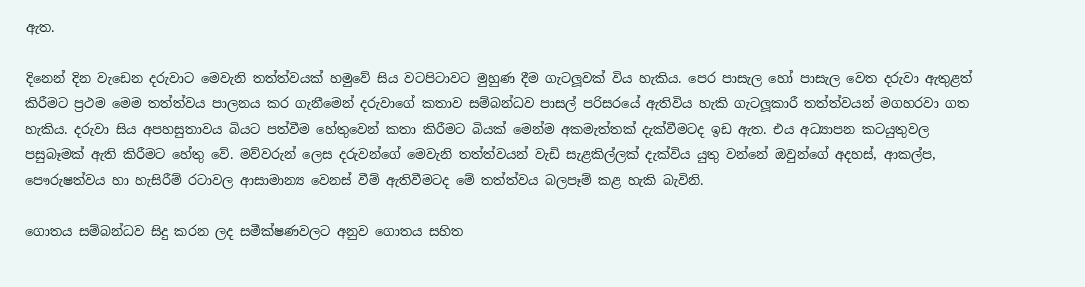ඇත.

දිනෙන් දින වැඩෙන දරුවාට මෙවැනි තත්ත්වයක් හමුවේ සිය වටපිටාවට මුහුණ දීම ගැටලූවක් විය හැකිය. පෙර පාසැල හෝ පාසැල වෙත දරුවා ඇතුළත් කිරීමට ප්‍රථම මෙම තත්ත්වය පාලනය කර ගැනීමෙන් දරුවාගේ කතාව සම්බන්ධව පාසල් පරිසරයේ ඇතිවිය හැකි ගැටලූකාරී තත්ත්වයන් මගහරවා ගත හැකිය. දරුවා සිය අපහසුතාවය බියට පත්වීම හේතුවෙන් කතා කිරීමට බියක් මෙන්ම අකමැත්තක් දැක්වීමටද ඉඩ ඇත. එය අධ්‍යාපන කටයුතුවල පසුබෑමක් ඇති කිරීමට හේතු වේ. මව්වරුන් ලෙස දරුවන්ගේ මෙවැනි තත්ත්වයන් වැඩි සැළකිල්ලක් දැක්විය යුතු වන්නේ ඔවුන්ගේ අදහස්, ආකල්ප, පෞරුෂත්වය හා හැසිරීම් රටාවල ආසාමාන්‍ය වෙනස් වීම් ඇතිවීමටද මේ තත්ත්වය බලපෑම් කළ හැකි බැවිනි.

ගොතය සම්බන්ධව සිදු කරන ලද සමීක්ෂණවලට අනුව ගොතය සහිත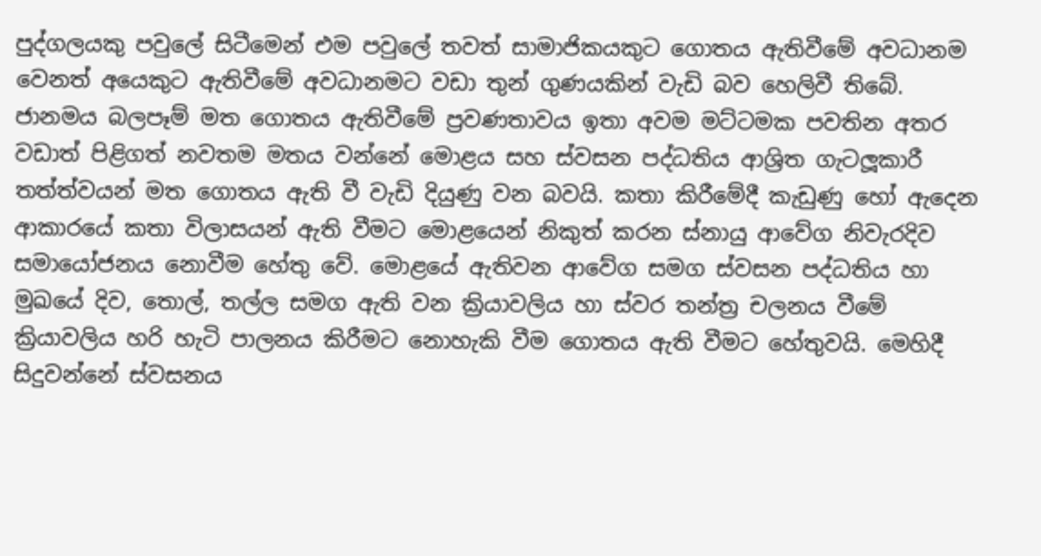පුද්ගලයකු පවුලේ සිටීමෙන් එම පවුලේ තවත් සාමාජිකයකුට ගොතය ඇතිවීමේ අවධානම වෙනත් අයෙකුට ඇතිවීමේ අවධානමට වඩා තුන් ගුණයකින් වැඩි බව හෙලිවී තිබේ. ජානමය බලපෑම් මත ගොතය ඇතිවීමේ ප්‍රවණතාවය ඉතා අවම මට්ටමක පවතින අතර වඩාත් පිළිගත් නවතම මතය වන්නේ මොළය සහ ස්වසන පද්ධතිය ආශ්‍රිත ගැටලූකාරී තත්ත්වයන් මත ගොතය ඇති වී වැඩි දියුණු වන බවයි. කතා කිරීමේදී කැඩුණු හෝ ඇදෙන ආකාරයේ කතා විලාසයන් ඇති වීමට මොළයෙන් නිකුත් කරන ස්නායු ආවේග නිවැරදිව සමායෝජනය නොවීම හේතු වේ. මොළයේ ඇතිවන ආවේග සමග ස්වසන පද්ධතිය හා මුඛයේ දිව, තොල්, තල්ල සමග ඇති වන ක්‍රියාවලිය හා ස්වර තන්ත්‍ර චලනය වීමේ ක්‍රියාවලිය හරි හැටි පාලනය කිරීමට නොහැකි වීම ගොතය ඇති වීමට හේතුවයි. මෙහිදී සිදුවන්නේ ස්වසනය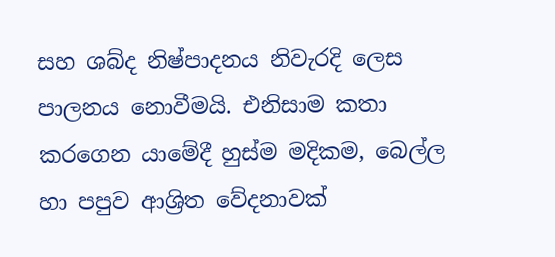සහ ශබ්ද නිෂ්පාදනය නිවැරදි ලෙස පාලනය නොවීමයි. එනිසාම කතා කරගෙන යාමේදී හුස්ම මදිකම, බෙල්ල හා පපුව ආශ්‍රිත වේදනාවක්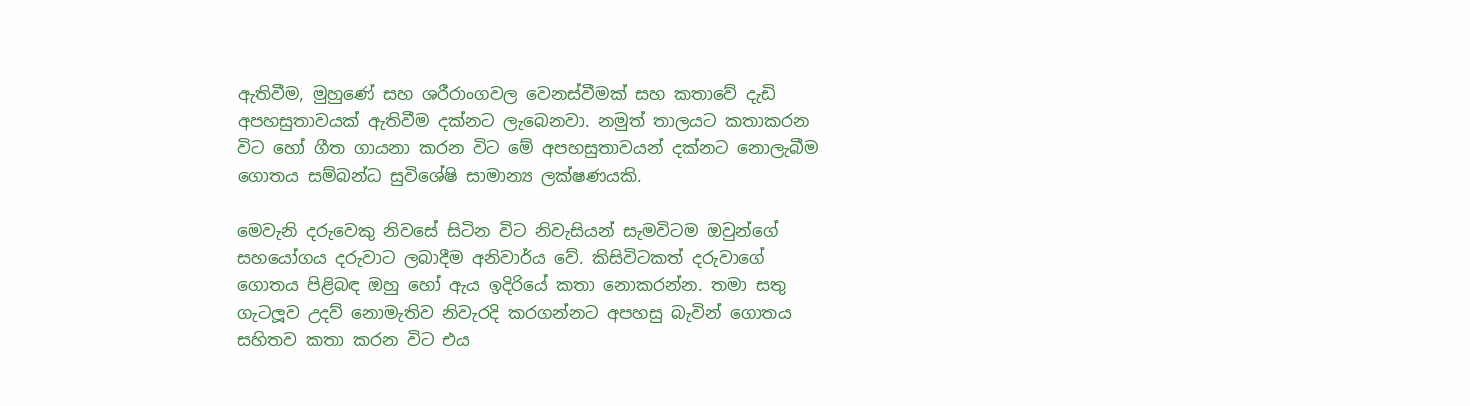ඇතිවීම, මුහුණේ සහ ශරීරාංගවල වෙනස්වීමක් සහ කතාවේ දැඩි අපහසුතාවයක් ඇතිවීම දක්නට ලැබෙනවා. නමුත් තාලයට කතාකරන විට හෝ ගීත ගායනා කරන විට මේ අපහසුතාවයන් දක්නට නොලැබීම ගොතය සම්බන්ධ සුවිශේෂි සාමාන්‍ය ලක්ෂණයකි.

මෙවැනි දරුවෙකු නිවසේ සිටින විට නිවැසියන් සැමවිටම ඔවුන්ගේ සහයෝගය දරුවාට ලබාදීම අනිවාර්ය වේ. කිසිවිටකත් දරුවාගේ ගොතය පිළිබඳ ඔහු හෝ ඇය ඉදිරියේ කතා නොකරන්න. තමා සතු ගැටලූව උදව් නොමැතිව නිවැරදි කරගන්නට අපහසු බැවින් ගොතය සහිතව කතා කරන විට එය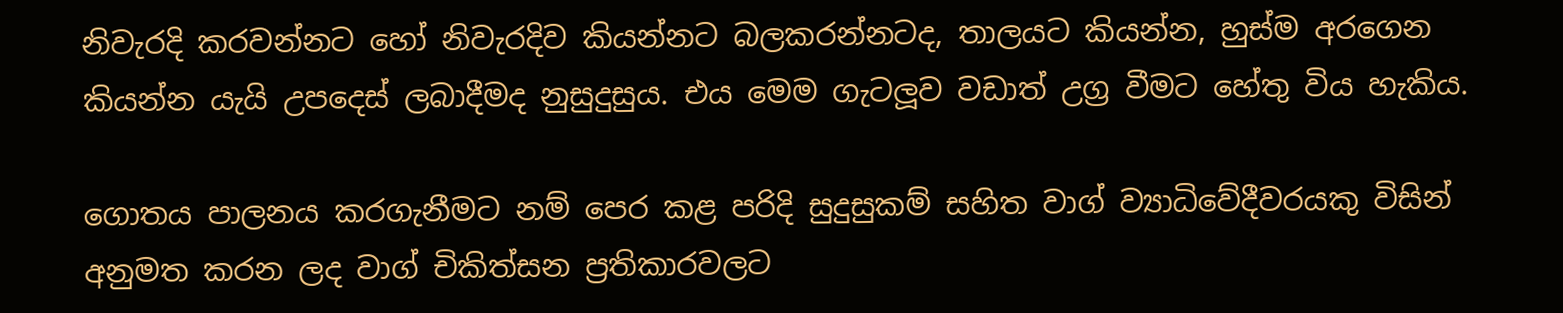නිවැරදි කරවන්නට හෝ නිවැරදිව කියන්නට බලකරන්නටද, තාලයට කියන්න, හුස්ම අරගෙන කියන්න යැයි උපදෙස් ලබාදීමද නුසුදුසුය. එය මෙම ගැටලූව වඩාත් උග්‍ර වීමට හේතු විය හැකිය.

ගොතය පාලනය කරගැනීමට නම් පෙර කළ පරිදි සුදුසුකම් සහිත වාග් ව්‍යාධිවේදීවරයකු විසින් අනුමත කරන ලද වාග් චිකිත්සන ප්‍රතිකාරවලට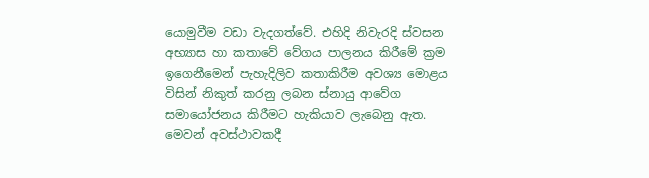යොමුවීම වඩා වැදගත්වේ. එහිදි නිවැරදි ස්වසන අභ්‍යාස හා කතාවේ වේගය පාලනය කිරීමේ ක්‍රම ඉගෙනීමෙන් පැහැදිලිව කතාකිරීම අවශ්‍ය මොළය විසින් නිකුත් කරනු ලබන ස්නායු ආවේග සමායෝජනය කිරීමට හැකියාව ලැබෙනු ඇත. මෙවන් අවස්ථාවකදී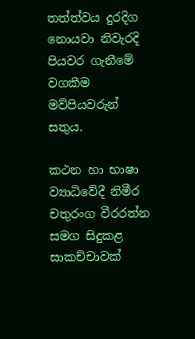තත්ත්වය දුරදිග නොයවා නිවැරදි පියවර ගැනීමේ වගකීම මව්පියවරුන් සතුය.

කථන හා භාෂා ව්‍යාධිවේදී නිමීර චතුරංග වීරරත්න සමග සිදුකළ සාකච්චාවක්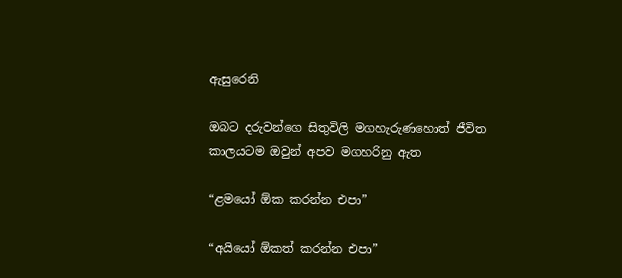ඇසුරෙනි

ඔබට දරුවන්ගෙ සිතුවිලි මගහැරුණහොත් ජීවිත කාලයටම ඔවුන් අපව මගහරිනු ඇත

“ළමයෝ ඕක කරන්න එපා”

“අයියෝ ඕකත් කරන්න එපා”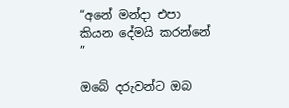“අනේ මන්දා එපා කියන දේමයි කරන්නේ ”

ඔබේ දරුවන්ට ඔබ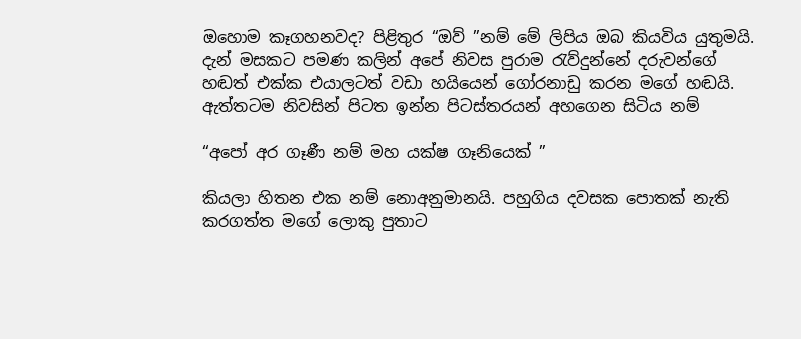ඔහොම කෑගහනවද? පිළිතුර “ඔව් ”නම් මේ ලිපිය ඔබ කියවිය යුතුමයි. දැන් මසකට පමණ කලින් අපේ නිවස පුරාම රැව්දුන්නේ දරුවන්ගේ හඬත් එක්ක එයාලටත් වඩා හයියෙන් ගෝරනාඩු කරන මගේ හඬයි. ඇත්තටම නිවසින් පිටත ඉන්න පිටස්තරයන් අහගෙන සිටිය නම්

“අපෝ අර ගෑණී නම් මහ යක්ෂ ගෑනියෙක් ”

කියලා හිතන එක නම් නොඅනුමානයි. පහුගිය දවසක පොතක් නැති කරගත්ත මගේ ලොකු පුතාට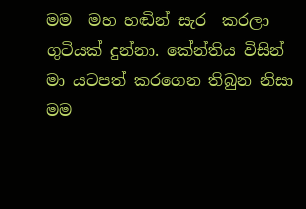මම  මහ හඬින් සැර  කරලා ගුටියක් දුන්නා. කේන්තිය විසින් මා යටපත් කරගෙන තිබුන නිසා මම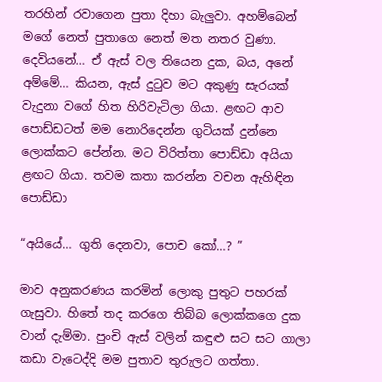තරහින් රවාගෙන පුතා දිහා බැලුවා. අහම්බෙන් මගේ නෙත් පුතාගෙ නෙත් මත නතර වුණා. දෙවියනේ… ඒ ඇස් වල තියෙන දුක, බය, අනේ අම්මේ… කියන, ඇස් දුටුව මට අකුණු සැරයක් වැදුනා වගේ හිත හිරිවැටිලා ගියා. ළඟට ආව පොඩ්ඩටත් මම නොරිදෙන්න ගුටියක් දුන්නෙ ලොක්කට පේන්න. මට විරිත්තා පොඩ්ඩා අයියා ළඟට ගියා. තවම කතා කරන්න වචන ඇහිඳින පොඩ්ඩා

“අයියේ… ගුති දෙනවා, පොච කෝ…? ”

මාව අනුකරණය කරමින් ලොකු පුතුට පහරක් ගැසුවා. හිතේ තද කරගෙ තිබ්බ ලොක්කගෙ දුක වාන් දැම්මා. පුංචි ඇස් වලින් කඳුළු සට සට ගාලා කඩා වැටෙද්දි මම පුතාව තුරුලට ගත්තා.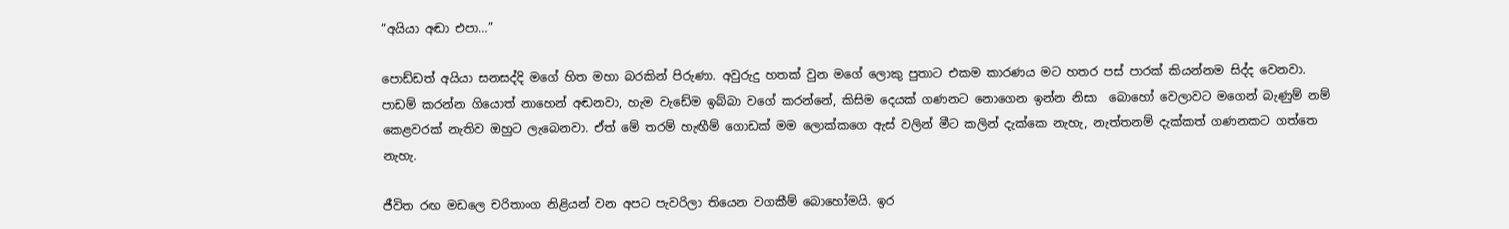“අයියා අඬා එපා…”

පොඩ්ඩත් අයියා සනසද්දි මගේ හිත මහා බරකින් පිරුණා. අවුරුදු හතක් වුන මගේ ලොකු පුතාට එකම කාරණය මට හතර පස් පාරක් කියන්නම සිද්ද වෙනවා. පාඩම් කරන්න ගියොත් නාහෙන් අඬනවා, හැම වැඩේම ඉබ්බා වගේ කරන්නේ, කිසිම දෙයක් ගණනට නොගෙන ඉන්න නිසා  බොහෝ වෙලාවට මගෙන් බැණුම් නම් කෙළවරක් නැතිව ඔහුට ලැබෙනවා. ඒත් මේ තරම් හැඟීම් ගොඩක් මම ලොක්කගෙ ඇස් වලින් මීට කලින් දැක්කෙ නැහැ, නැත්තනම් දැක්කත් ගණනකට ගත්තෙ නැහැ.

ජීවිත රඟ මඩලෙ චරිතාංග නිළියන් වන අපට පැවරිලා තියෙන වගකීම් බොහෝමයි. ඉර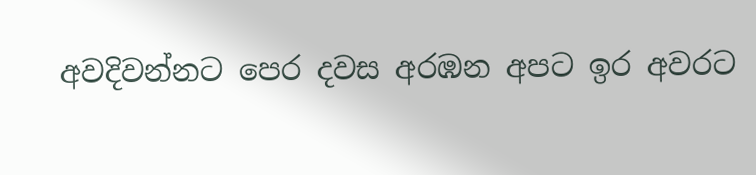අවදිවන්නට පෙර දවස අරඹන අපට ඉර අවරට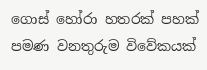ගොස් හෝරා හතරක් පහක් පමණ වනතුරුම විවේකයක්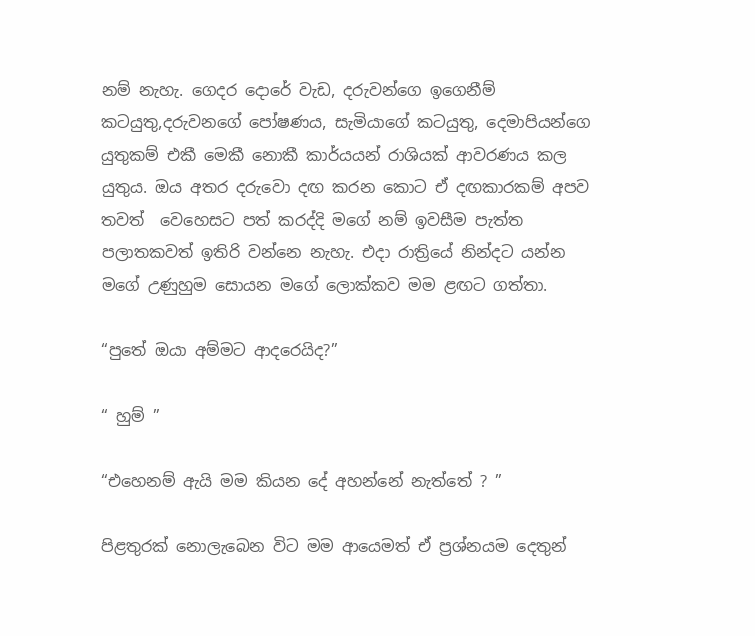නම් නැහැ. ගෙදර දොරේ වැඩ, දරුවන්ගෙ ඉගෙනීම් කටයුතු,දරුවනගේ පෝෂණය, සැමියාගේ කටයුතු, දෙමාපියන්ගෙ යුතුකම් එකී මෙකී නොකී කාර්යයන් රාශියක් ආවරණය කල යුතුය. ඔය අතර දරුවො දඟ කරන කොට ඒ දඟකාරකම් අපව තවත්  වෙහෙසට පත් කරද්දි මගේ නම් ඉවසීම පැත්ත පලාතකවත් ඉතිරි වන්නෙ නැහැ. එදා රාත්‍රියේ නින්දට යන්න මගේ උණුහුම සොයන මගේ ලොක්කව මම ළඟට ගත්තා.

“පුතේ ඔයා අම්මට ආදරෙයිද?”

“ හුම් ”

“එහෙනම් ඇයි මම කියන දේ අහන්නේ නැත්තේ ? ”

පිළතුරක් නොලැබෙන විට මම ආයෙමත් ඒ ප්‍රශ්නයම දෙතුන්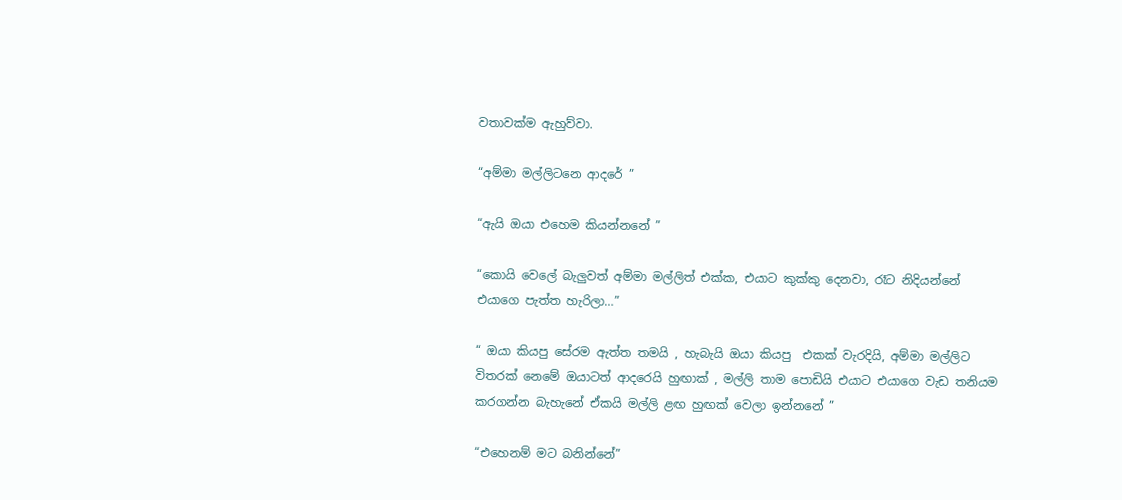වතාවක්ම ඇහුව්වා.

“අම්මා මල්ලිටනෙ ආදරේ ”

“ඇයි ඔයා එහෙම කියන්නනේ ”

“කොයි වෙලේ බැලුවත් අම්මා මල්ලිත් එක්ක, එයාට කුක්කු දෙනවා, රෑට නිදියන්නේ එයාගෙ පැත්ත හැරිලා…”

“ ඔයා කියපු සේරම ඇත්ත තමයි , හැබැයි ඔයා කියපු  එකක් වැරදියි, අම්මා මල්ලිට විතරක් නෙමේ ඔයාටත් ආදරෙයි හුඟාක් , මල්ලි තාම පොඩියි එයාට එයාගෙ වැඩ තනියම කරගන්න බැහැනේ ඒකයි මල්ලි ළඟ හුඟක් වෙලා ඉන්නනේ ”

“එහෙනම් මට බනින්නේ”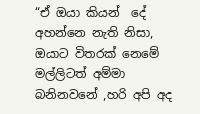“ඒ ඔයා කියන්  දේ අහන්නෙ නැති නිසා, ඔයාට විතරක් නෙමේ මල්ලිටත් අම්මා බනිනවනේ ,හරි අපි අද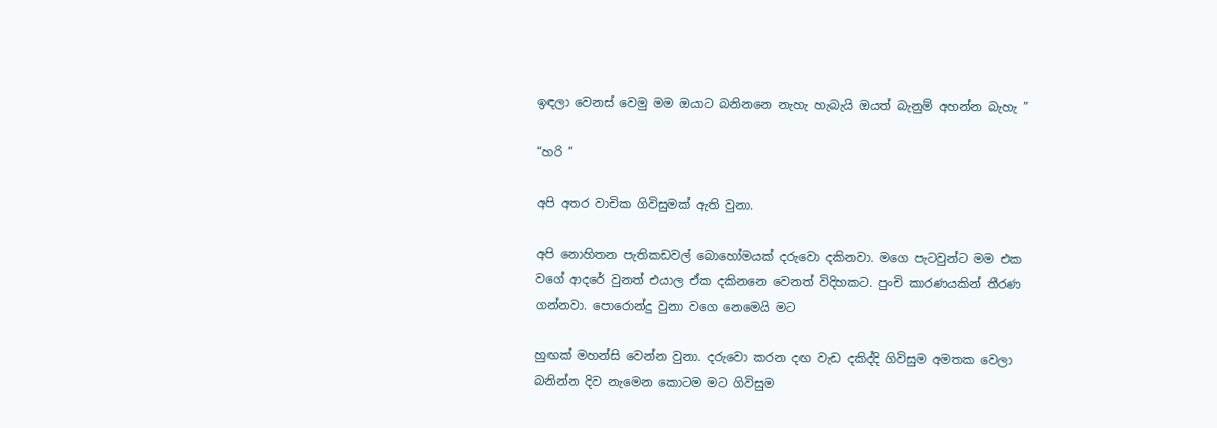ඉඳලා වෙනස් වෙමු මම ඔයාට බනිනනෙ නැහැ හැබැයි ඔයත් බැනුම් අහන්න බැහැ ”

“හරි ”

අපි අතර වාචික ගිවිසුමක් ඇති වුනා.

අපි නොහිතන පැතිකඩවල් බොහෝමයක් දරුවො දකිනවා. මගෙ පැටවුන්ට මම එක වගේ ආදරේ වුනත් එයාල ඒක දකිනනෙ වෙනත් විදිහකට. පුංචි කාරණයකින් තීරණ ගන්නවා. පොරොන්දු වුනා වගෙ නෙමෙයි මට

හුඟක් මහන්සි වෙන්න වුනා. දරුවො කරන දඟ වැඩ දකිද්දි ගිවිසුම අමතක වෙලා බනින්න දිව නැමෙන කොටම මට ගිවිසුම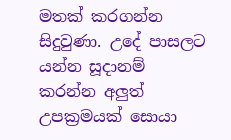මතක් කරගන්න සිදුවුණා. උදේ පාසලට යන්න සූදානම් කරන්න අලුත් උපක්‍රමයක් සොයා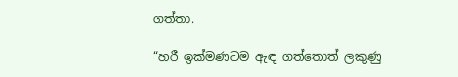ගත්තා.

“හරී ඉක්මණටම ඇඳ ගත්තොත් ලකුණු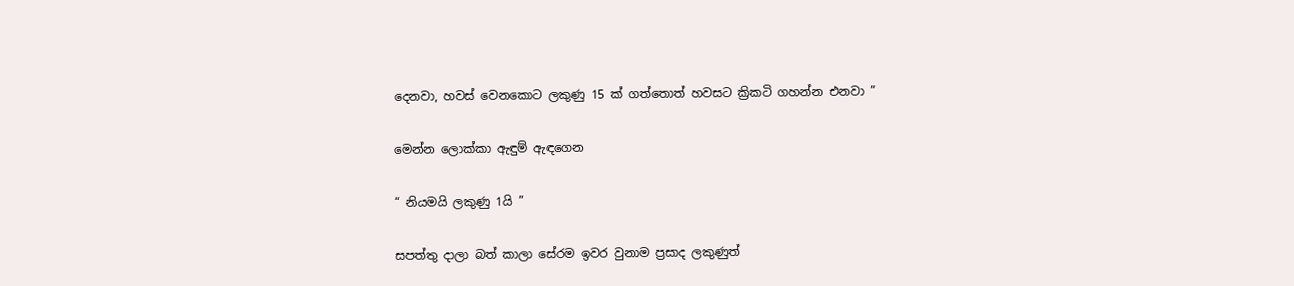දෙනවා, හවස් වෙනකොට ලකුණු 15 ක් ගත්තොත් හවසට ක්‍රිකටි ගහන්න එනවා ”

මෙන්න ලොක්කා ඇඳුම් ඇඳගෙන

“ නියමයි ලකුණු 1යි ”

සපත්තු දාලා බත් කාලා සේරම ඉවර වුනාම ප්‍රසාද ලකුණුත්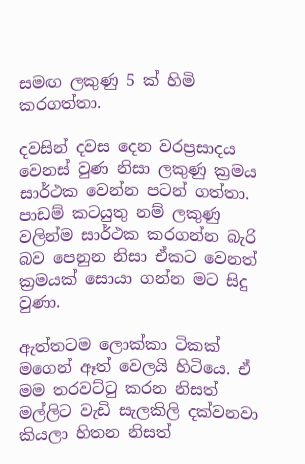සමඟ ලකුණු 5 ක් හිමි කරගත්තා.

දවසින් දවස දෙන වරප්‍රසාදය වෙනස් වුණ නිසා ලකුණු ක්‍රමය සාර්ථක වෙන්න පටන් ගත්තා. පාඩම් කටයුතු නම් ලකුණු වලින්ම සාර්ථක කරගන්න බැරි බව පෙනුන නිසා ඒකට වෙනත් ක්‍රමයක් සොයා ගන්න මට සිදු වුණා.

ඇත්තටම ලොක්කා ටිකක් මගෙන් ඈත් වෙලයි හිටියෙ. ඒ මම තරවට්ටු කරන නිසත් මල්ලිට වැඩි සැලකිලි දක්වනවා කියලා හිතන නිසත්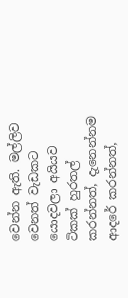වෙන්න ඇති. මල්ලිව වෙනත් වැඩකට යොදවලා අයියව ටිකක් හුරතල් කරන්නත්, දැනෙන්නම ආදරේ කරන්නත්,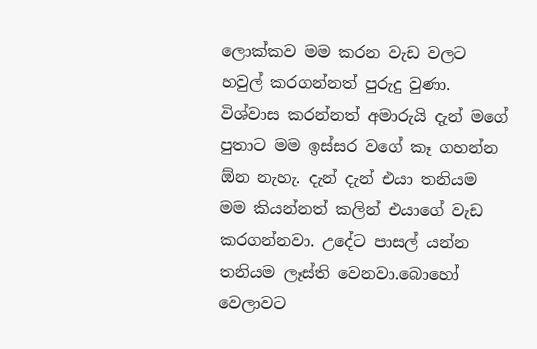ලොක්කව මම කරන වැඩ වලට හවුල් කරගන්නත් පුරුදු වුණා. විශ්වාස කරන්නත් අමාරුයි දැන් මගේ පුතාට මම ඉස්සර වගේ කෑ ගහන්න ඕන නැහැ. දැන් දැන් එයා තනියම මම කියන්නත් කලින් එයාගේ වැඩ කරගන්නවා. උදේට පාසල් යන්න තනියම ලෑස්ති වෙනවා.බොහෝ වෙලාවට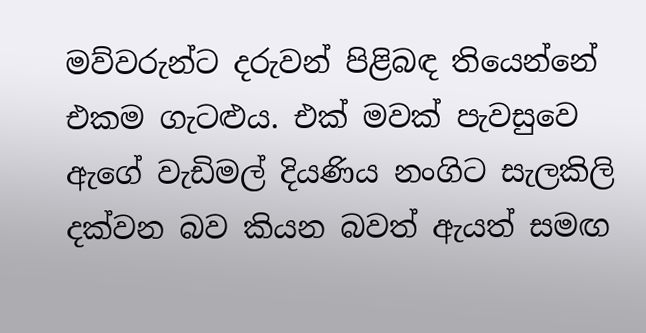මව්වරුන්ට දරුවන් පිළිබඳ තියෙන්නේ එකම ගැටළුය. එක් මවක් පැවසුවෙ ඇගේ වැඩිමල් දියණිය නංගිට සැලකිලි දක්වන බව කියන බවත් ඇයත් සමඟ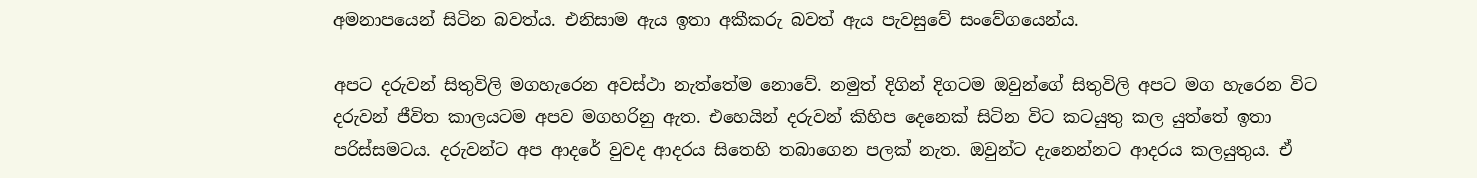අමනාපයෙන් සිටින බවත්ය. එනිසාම ඇය ඉතා අකීකරු බවත් ඇය පැවසුවේ සංවේගයෙන්ය.

අපට දරුවන් සිතුවිලි මගහැරෙන අවස්ථා නැත්තේම නොවේ. නමුත් දිගින් දිගටම ඔවුන්ගේ සිතුවිලි අපට මග හැරෙන විට දරුවන් ජීවිත කාලයටම අපව මගහරිනු ඇත. එහෙයින් දරුවන් කිහිප දෙනෙක් සිටින විට කටයුතු කල යුත්තේ ඉතා පරිස්සමටය. දරුවන්ට අප ආදරේ වුවද ආදරය සිතෙහි තබාගෙන පලක් නැත. ඔවුන්ට දැනෙන්නට ආදරය කලයුතුය. ඒ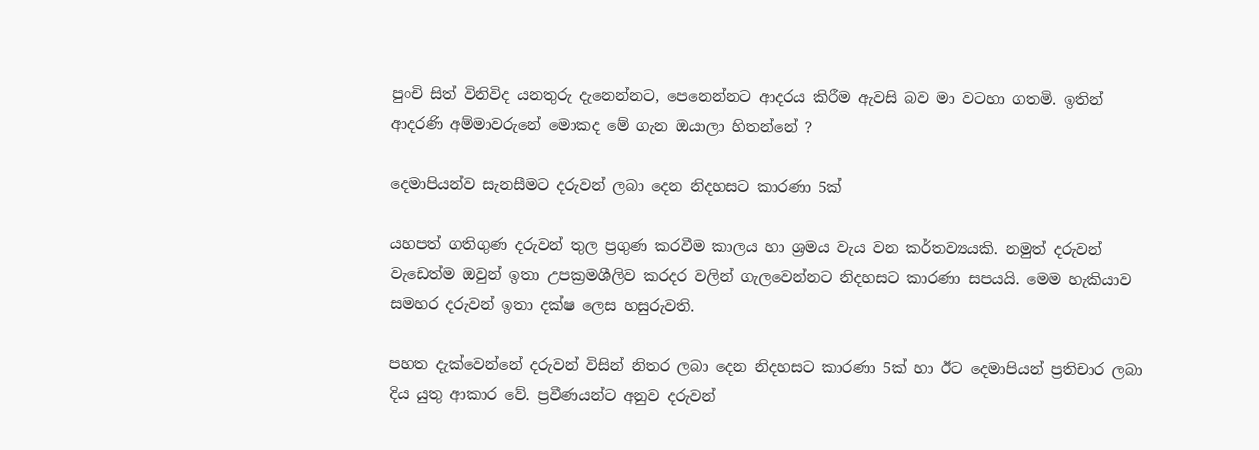පුංචි සිත් විනිවිද යනතුරු දැනෙන්නට, පෙනෙන්නට ආදරය කිරීම ඇවසි බව මා වටහා ගතමි. ඉතින් ආදරණි අම්මාවරුනේ මොකද මේ ගැන ඔයාලා හිතන්නේ ?

දෙමාපියන්ව සැනසීමට දරුවන් ලබා දෙන නිදහසට කාරණා 5ක්

යහපත් ගතිගුණ දරුවන් තුල ප්‍රගුණ කරවීම කාලය හා ශ්‍රමය වැය වන කර්තව්‍යයකි. නමුත් දරුවන් වැඩෙත්ම ඔවුන් ඉතා උපක්‍රමශීලිව කරදර වලින් ගැලවෙන්නට නිදහසට කාරණා සපයයි. මෙම හැකියාව සමහර දරුවන් ඉතා දක්ෂ ලෙස හසුරුවති.

පහත දැක්වෙන්නේ දරුවන් විසින් නිතර ලබා දෙන නිදහසට කාරණා 5ක් හා ඊට දෙමාපියන් ප්‍රතිචාර ලබා දිය යුතු ආකාර වේ. ප්‍රවීණයන්ට අනුව දරුවන්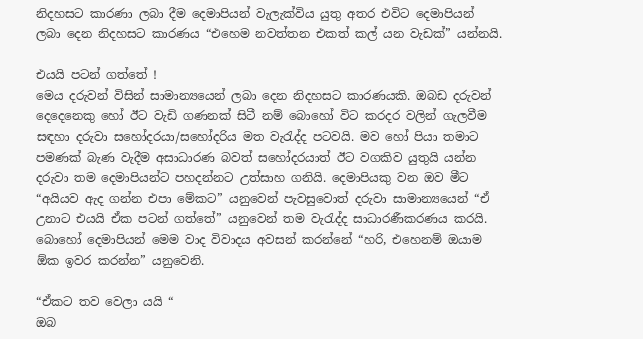නිදහසට කාරණා ලබා දීම දෙමාපියන් වැලැක්විය යුතු අතර එවිට දෙමාපියන් ලබා දෙන නිදහසට කාරණය “එහෙම නවත්තන එකත් කල් යන වැඩක්” යන්නයි.

එයයි පටන් ගත්තේ !
මෙය දරුවන් විසින් සාමාන්‍යයෙන් ලබා දෙන නිදහසට කාරණයකි. ඔබඩ දරුවන් දෙදෙනෙකු හෝ ඊට වැඩි ගණනක් සිටී නම් බොහෝ විට කරදර වලින් ගැලවීම සඳහා දරුවා සහෝදරයා/සහෝදරිය මත වැරැද්ද පටවයි. මව හෝ පියා තමාට පමණක් බැණ වැදීම අසාධාරණ බවත් සහෝදරයාත් ඊට වගකිව යුතුයි යන්න දරුවා තම දෙමාපියන්ට පහදන්නට උත්සාහ ගනියි. දෙමාපියකු වන ඔව මීට “අයියව ඇද ගන්න එපා මේකට” යනුවෙන් පැවසුවොත් දරුවා සාමාන්‍යයෙන් “ඒ උනාට එයයි ඒක පටන් ගත්තේ” යනුවෙන් තම වැරැද්ද සාධාරණීකරණය කරයි. බොහෝ දෙමාපියන් මෙම වාද විවාදය අවසන් කරන්නේ “හරි, එහෙනම් ඔයාම ඕක ඉවර කරන්න” යනුවෙනි.

“ඒකට තව වෙලා යයි “
ඔබ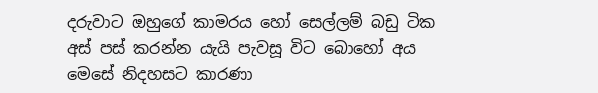දරුවාට ඔහුගේ කාමරය හෝ සෙල්ලම් බඩු ටික අස් පස් කරන්න යැයි පැවසූ විට බොහෝ අය මෙසේ නිදහසට කාරණා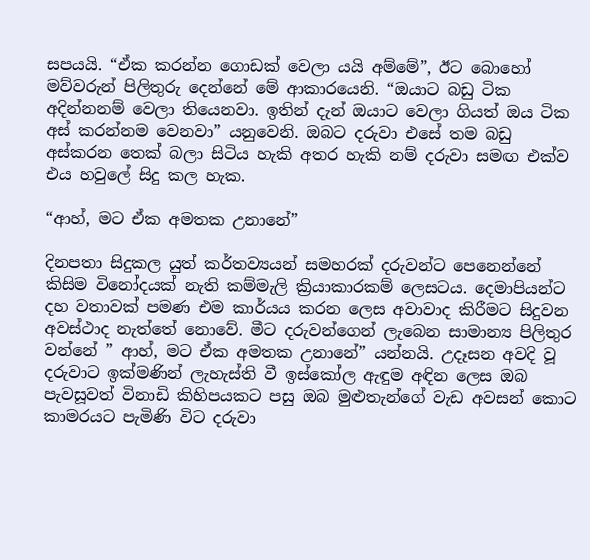සපයයි. “ඒක කරන්න ගොඩක් වෙලා යයි අම්මේ”, ඊට බොහෝ මව්වරුන් පිලිතුරු දෙන්නේ මේ ආකාරයෙනි. “ඔයාට බඩු ටික අදින්නනම් වෙලා තියෙනවා. ඉතින් දැන් ඔයාට වෙලා ගියත් ඔය ටික අස් කරන්නම වෙනවා” යනුවෙනි. ඔබට දරුවා එසේ තම බඩු අස්කරන තෙක් බලා සිටිය හැකි අතර හැකි නම් දරුවා සමඟ එක්ව එය හවුලේ සිදු කල හැක.

“ආහ්, මට ඒක අමතක උනානේ”

දිනපතා සිදුකල යුත් කර්තව්‍යයන් සමහරක් දරුවන්ට පෙනෙන්නේ කිසිම විනෝදයක් නැති කම්මැලි ක්‍රියාකාරකම් ලෙසටය. දෙමාපියන්ට දහ වතාවක් පමණ එම කාර්යය කරන ලෙස අවාවාද කිරීමට සිදුවන අවස්ථාද නැත්තේ නොවේ. මීට දරුවන්ගෙන් ලැබෙන සාමාන්‍ය පිලිතුර වන්නේ ” ආහ්, මට ඒක අමතක උනානේ” යන්නයි. උදෑසන අවදි වූ දරුවාට ඉක්මණින් ලැහැස්ති වී ඉස්කෝල ඇඳුම අඳින ලෙස ඔබ පැවසූවත් විනාඩි කිහිපයකට පසු ඔබ මුළුතැන්ගේ වැඩ අවසන් කොට කාමරයට පැමිණි විට දරුවා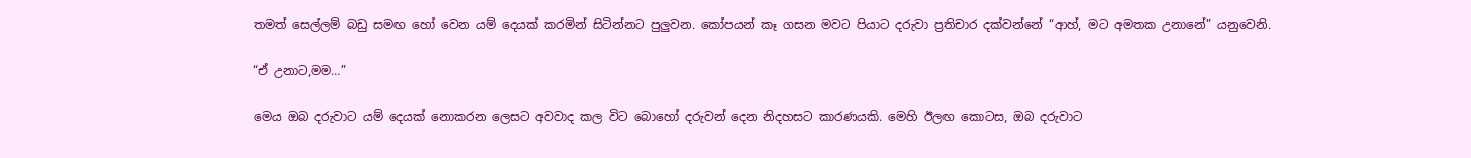තමත් සෙල්ලම් බඩු සමඟ හෝ වෙන යම් දෙයක් කරමින් සිටින්නට පුලුවන. කෝපයන් කෑ ගසන මවට පියාට දරුවා ප්‍රතිචාර දක්වන්නේ “ආහ්, මට අමතක උනානේ” යනුවෙනි.

“ඒ උනාට,මම…”

මෙය ඔබ දරුවාට යම් දෙයක් නොකරන ලෙසට අවවාද කල විට බොහෝ දරුවන් දෙන නිදහසට කාරණයකි. මෙහි ඊලඟ කොටස, ඔබ දරුවාට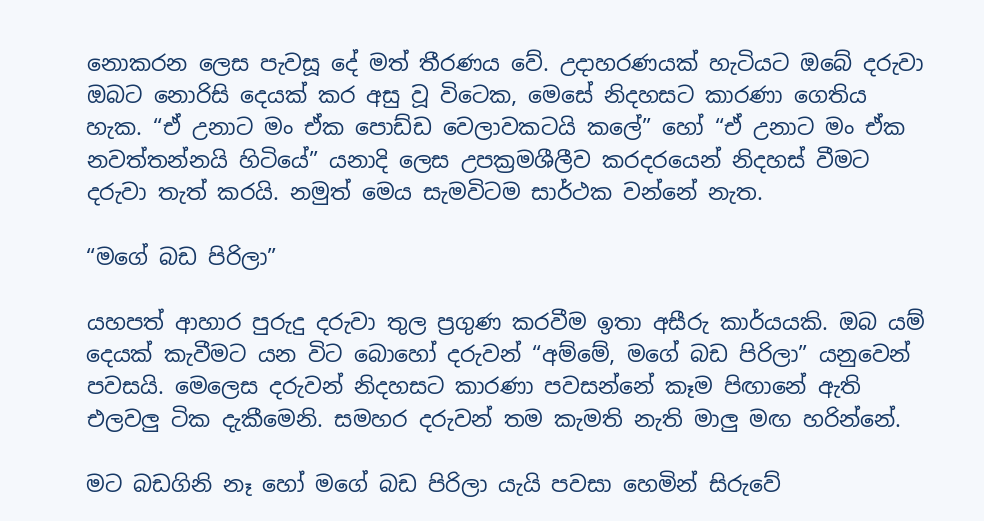නොකරන ලෙස පැවසූ දේ මත් තීරණය වේ. උදාහරණයක් හැටියට ඔබේ දරුවා ඔබට නොරිසි දෙයක් කර අසු වූ විටෙක, මෙසේ නිදහසට කාරණා ගෙතිය හැක. “ඒ උනාට මං ඒක පොඩ්ඩ වෙලාවකටයි කලේ” හෝ “ඒ උනාට මං ඒක නවත්තන්නයි හිටියේ” යනාදි ලෙස උපක්‍රමශීලීව කරදරයෙන් නිදහස් වීමට දරුවා තැත් කරයි. නමුත් මෙය සැමවිටම සාර්ථක වන්නේ නැත.

“මගේ බඩ පිරිලා”

යහපත් ආහාර පුරුදු දරුවා තුල ප්‍රගුණ කරවීම ඉතා අසීරු කාර්යයකි. ඔබ යම් දෙයක් කැවීමට යන විට බොහෝ දරුවන් “අම්මේ, මගේ බඩ පිරිලා” යනුවෙන් පවසයි. මෙලෙස දරුවන් නිදහසට කාරණා පවසන්නේ කෑම පිඟානේ ඇති එලවලු ටික දැකීමෙනි. සමහර දරුවන් තම කැමති නැති මාලු මඟ හරින්නේ.

මට බඩගිනි නෑ හෝ මගේ බඩ පිරිලා යැයි පවසා හෙමින් සිරුවේ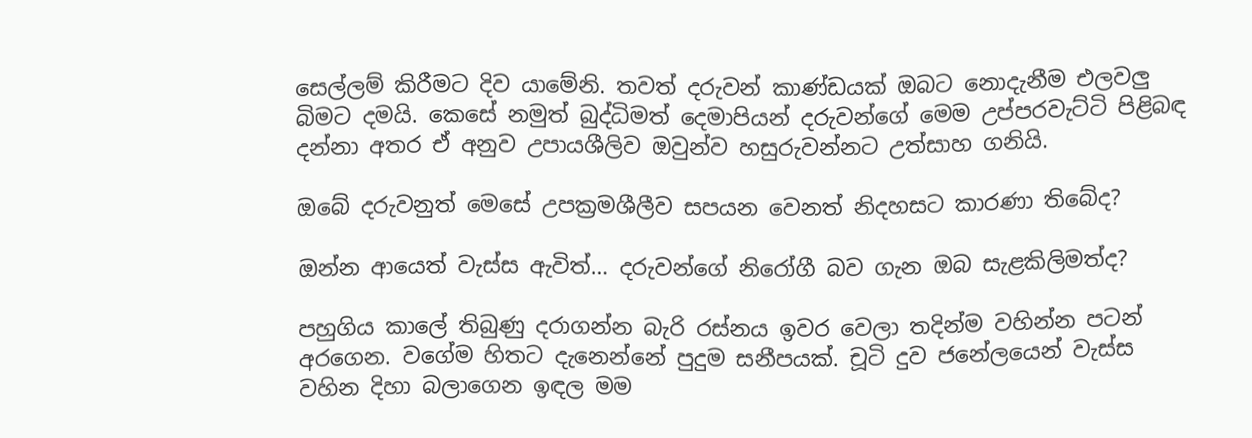සෙල්ලම් කිරීමට දිව යාමේනි. තවත් දරුවන් කාණ්ඩයක් ඔබට නොදැනීම එලවලු බිමට දමයි. කෙසේ නමුත් බුද්ධිමත් දෙමාපියන් දරුවන්ගේ මෙම උප්පරවැට්ටි පිළිබඳ දන්නා අතර ඒ අනුව උපායශීලිව ඔවුන්ව හසුරුවන්නට උත්සාහ ගනියි.

ඔබේ දරුවනුත් මෙසේ උපක්‍රමශීලීව සපයන වෙනත් නිදහසට කාරණා තිබේද?

ඔන්න ආයෙත් වැස්ස ඇවිත්… දරුවන්ගේ නිරෝගී බව ගැන ඔබ සැළකිලිමත්ද?

පහුගිය කාලේ තිබුණු දරාගන්න බැරි රස්නය ඉවර වෙලා තදින්ම වහින්න පටන් අරගෙන. වගේම හිතට දැනෙන්නේ පුදුම සනීපයක්. චූටි දුව ජනේලයෙන් වැස්ස වහින දිහා බලාගෙන ඉඳල මම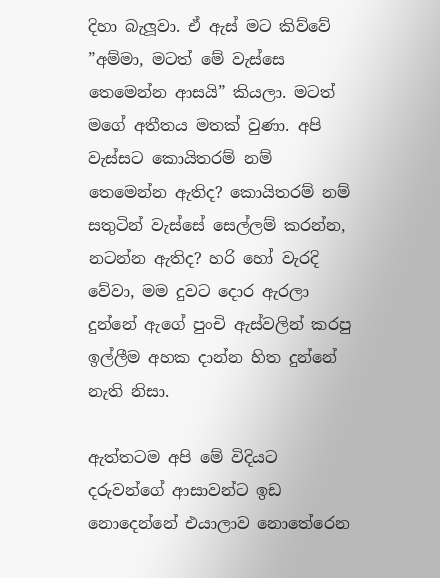දිහා බැලූවා. ඒ ඇස් මට කිව්වේ ”අම්මා, මටත් මේ වැස්සෙ තෙමෙන්න ආසයි” කියලා. මටත් මගේ අතීතය මතක් වුණා. අපි වැස්සට කොයිතරම් නම් තෙමෙන්න ඇතිද? කොයිතරම් නම් සතුටින් වැස්සේ සෙල්ලම් කරන්න, නටන්න ඇතිද? හරි හෝ වැරදි වේවා, මම දුවට දොර ඇරලා දුන්නේ ඇගේ පුංචි ඇස්වලින් කරපු ඉල්ලීම අහක දාන්න හිත දුන්නේ නැති නිසා.

ඇත්තටම අපි මේ විදියට දරුවන්ගේ ආසාවන්ට ඉඩ නොදෙන්නේ එයාලාව නොතේරෙන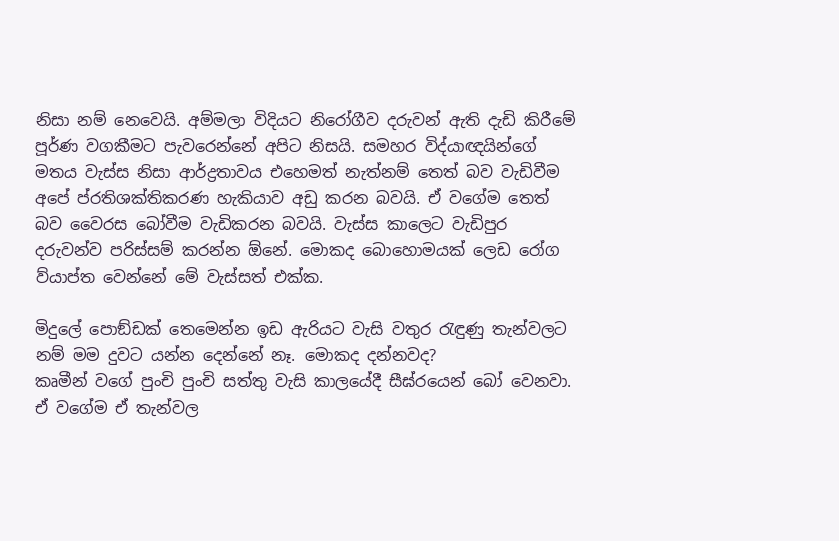නිසා නම් නෙවෙයි. අම්මලා විදියට නිරෝගීව දරුවන් ඇති දැඩි කිරීමේ පූර්ණ වගකීමට පැවරෙන්නේ අපිට නිසයි. සමහර විද්යාඥයින්ගේ මතය වැස්ස නිසා ආර්ද්‍රතාවය එහෙමත් නැත්නම් තෙත් බව වැඩිවීම අපේ ප්රතිශක්තිකරණ හැකියාව අඩු කරන බවයි. ඒ වගේම තෙත් බව වෛරස බෝවීම වැඩිකරන බවයි. වැස්ස කාලෙට වැඩිපුර දරුවන්ව පරිස්සම් කරන්න ඕනේ. මොකද බොහොමයක් ලෙඩ රෝග ව්යාප්ත වෙන්නේ මේ වැස්සත් එක්ක.

මිදුලේ පොඞ්ඩක් තෙමෙන්න ඉඩ ඇරියට වැසි වතුර රැඳුණු තැන්වලට නම් මම දුවට යන්න දෙන්නේ නෑ. මොකද දන්නවද?
කෘමීන් වගේ පුංචි පුංචි සත්තු වැසි කාලයේදී සීඝ්රයෙන් බෝ වෙනවා. ඒ වගේම ඒ තැන්වල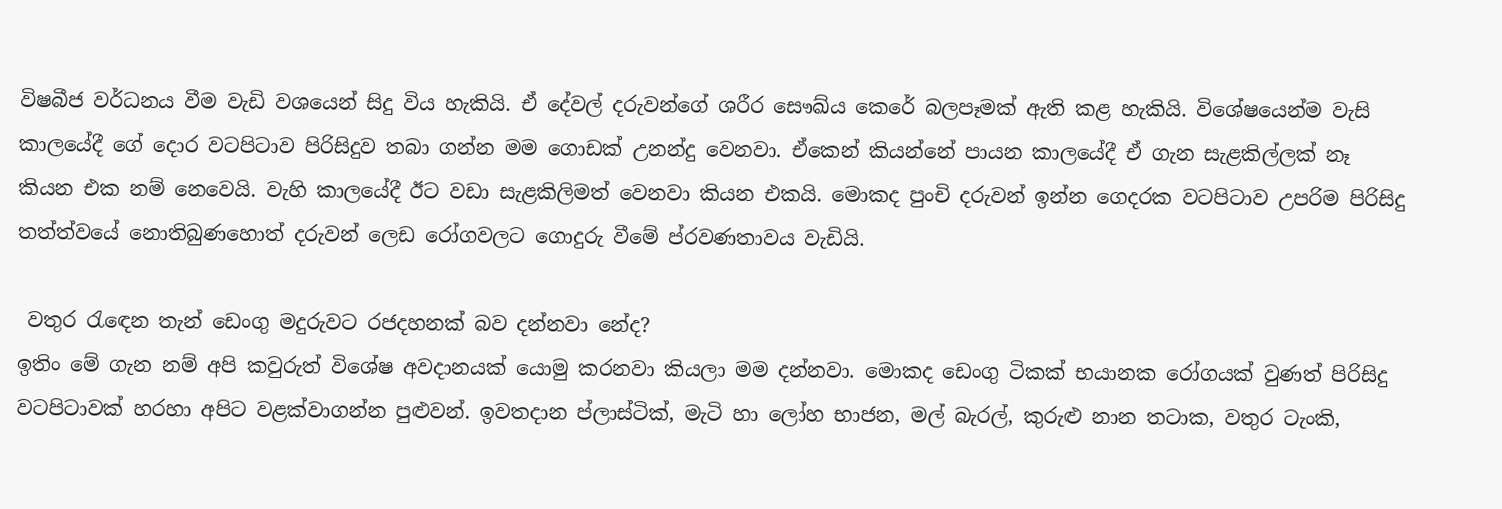විෂබීජ වර්ධනය වීම වැඩි වශයෙන් සිදු විය හැකියි. ඒ දේවල් දරුවන්ගේ ශරීර සෞඛ්ය කෙරේ බලපෑමක් ඇති කළ හැකියි. විශේෂයෙන්ම වැසි කාලයේදී ගේ දොර වටපිටාව පිරිසිදුව තබා ගන්න මම ගොඩක් උනන්දු වෙනවා. ඒකෙන් කියන්නේ පායන කාලයේදී ඒ ගැන සැළකිල්ලක් නෑ කියන එක නම් නෙවෙයි. වැහි කාලයේදී ඊට වඩා සැළකිලිමත් වෙනවා කියන එකයි. මොකද පුංචි දරුවන් ඉන්න ගෙදරක වටපිටාව උපරිම පිරිසිදු තත්ත්වයේ නොතිබුණහොත් දරුවන් ලෙඩ රෝගවලට ගොදුරු වීමේ ප්රවණතාවය වැඩියි.

 වතුර රැඳෙන තැන් ඩෙංගු මදුරුවට රජදහනක් බව දන්නවා නේද?
ඉතිං මේ ගැන නම් අපි කවුරුත් විශේෂ අවදානයක් යොමු කරනවා කියලා මම දන්නවා. මොකද ඩෙංගු ටිකක් භයානක රෝගයක් වුණත් පිරිසිදු වටපිටාවක් හරහා අපිට වළක්වාගන්න පුළුවන්. ඉවතදාන ප්ලාස්ටික්, මැටි හා ලෝහ භාජන, මල් බැරල්, කුරුළු නාන තටාක, වතුර ටැංකි,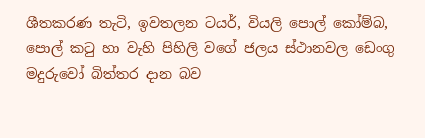ශීතකරණ තැටි, ඉවතලන ටයර්, වියලි පොල් කෝම්බ, පොල් කටු හා වැහි පිහිලි වගේ ජලය ස්ථානවල ඩෙංගු මදුරුවෝ බිත්තර දාන බව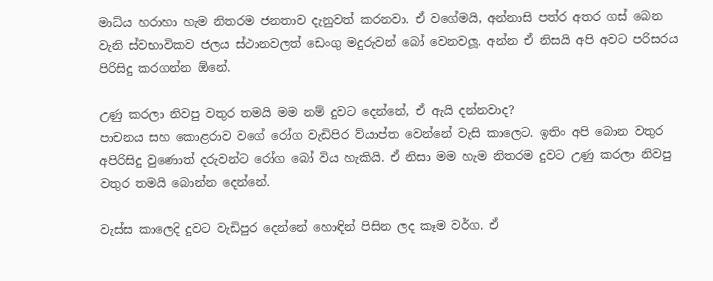මාධ්ය හරාහා හැම නිතරම ජනතාව දැනුවත් කරනවා. ඒ වගේමයි, අන්නාසි පත්ර අතර ගස් බෙන වැනි ස්වභාවිකව ජලය ස්ථානවලත් ඩෙංගු මදුරුවන් බෝ වෙනවලූ. අන්න ඒ නිසයි අපි අවට පරිසරය පිරිසිදු කරගන්න ඕනේ.

උණු කරලා නිවපු වතුර තමයි මම නම් දුවට දෙන්නේ, ඒ ඇයි දන්නවාද?
පාචනය සහ කොළරාව වගේ රෝග වැඩිපිර ව්යාප්ත වෙන්නේ වැසි කාලෙට. ඉතිං අපි බොන වතුර අපිරිසිදු වුණොත් දරුවන්ට රෝග බෝ විය හැකියි. ඒ නිසා මම හැම නිතරම දුවට උණු කරලා නිවපු වතුර තමයි බොන්න දෙන්නේ.

වැස්ස කාලෙදි දුවට වැඩිපුර දෙන්නේ හොඳින් පිසින ලද කෑම වර්ග. ඒ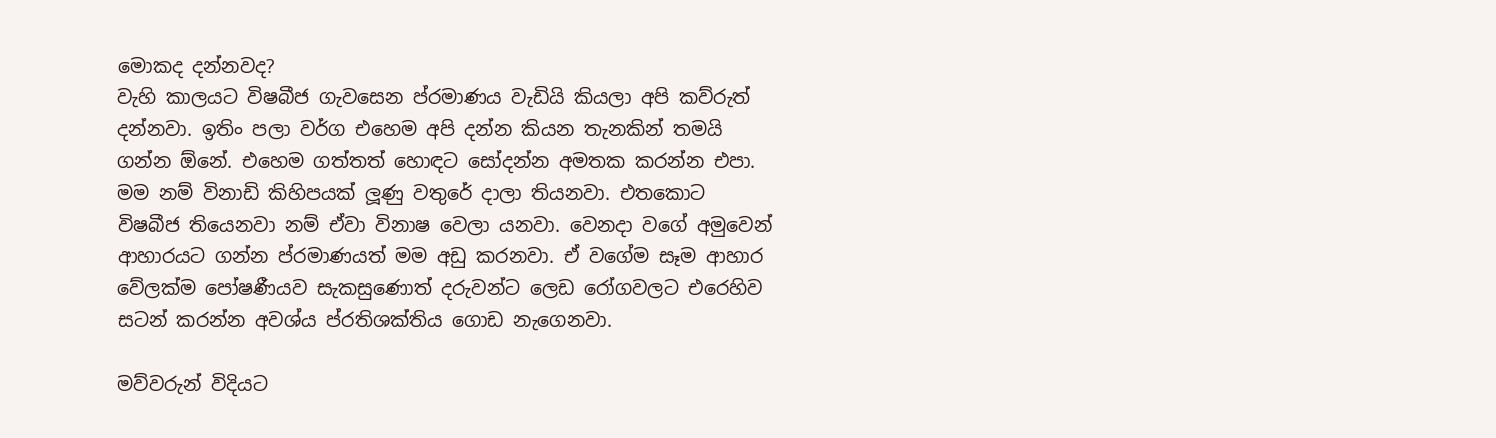මොකද දන්නවද?
වැහි කාලයට විෂබීජ ගැවසෙන ප්රමාණය වැඩියි කියලා අපි කව්රුත් දන්නවා. ඉතිං පලා වර්ග එහෙම අපි දන්න කියන තැනකින් තමයි ගන්න ඕනේ. එහෙම ගත්තත් හොඳට සෝදන්න අමතක කරන්න එපා. මම නම් විනාඩි කිහිපයක් ලූණු වතුරේ දාලා තියනවා. එතකොට විෂබීජ තියෙනවා නම් ඒවා විනාෂ වෙලා යනවා. වෙනදා වගේ අමුවෙන් ආහාරයට ගන්න ප්රමාණයත් මම අඩු කරනවා. ඒ වගේම සෑම ආහාර වේලක්ම පෝෂණීයව සැකසුණොත් දරුවන්ට ලෙඩ රෝගවලට එරෙහිව සටන් කරන්න අවශ්ය ප්රතිශක්තිය ගොඩ නැගෙනවා.

මව්වරුන් විදියට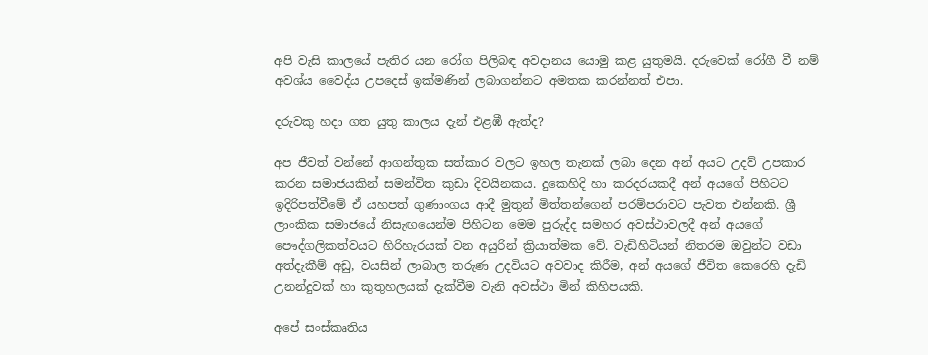අපි වැසි කාලයේ පැතිර යන රෝග පිලිබඳ අවදානය යොමු කළ යුතුමයි. දරුවෙක් රෝගී වී නම් අවශ්ය වෛද්ය උපදෙස් ඉක්මණින් ලබාගන්නට අමතක කරන්නත් එපා.

දරුවකු හදා ගත යුතු කාලය දැන් එළඹී ඇත්ද?

අප ජීවත් වන්නේ ආගන්තුක සත්කාර වලට ඉහල තැනක් ලබා දෙන අන් අයට උදව් උපකාර කරන සමාජයකින් සමන්විත කුඩා දිවයිනකය. දුකෙහිදි හා කරදරයකදී අන් අයගේ පිහිටට ඉදිරිපත්වීමේ ඒ යහපත් ගුණාංගය ආදී මුතුන් මිත්තන්ගෙන් පරම්පරාවට පැවත එන්නකි. ශ්‍රී ලාංකික සමාජයේ නිසැඟයෙන්ම පිහිටන මෙම පුරුද්ද සමහර අවස්ථාවලදී අන් අයගේ පෞද්ගලිකත්වයට හිරිහැරයක් වන අයුරින් ක්‍රියාත්මක වේ. වැඩිහිටියන් නිතරම ඔවුන්ට වඩා අත්දැකීම් අඩු, වයසින් ලාබාල තරුණ උදවියට අවවාද කිරීම, අන් අයගේ ජීවිත කෙරෙහි දැඩි උනන්දුවක් හා කුතුහලයක් දැක්වීම වැනි අවස්ථා මින් කිහිපයකි.

අපේ සංස්කෘතිය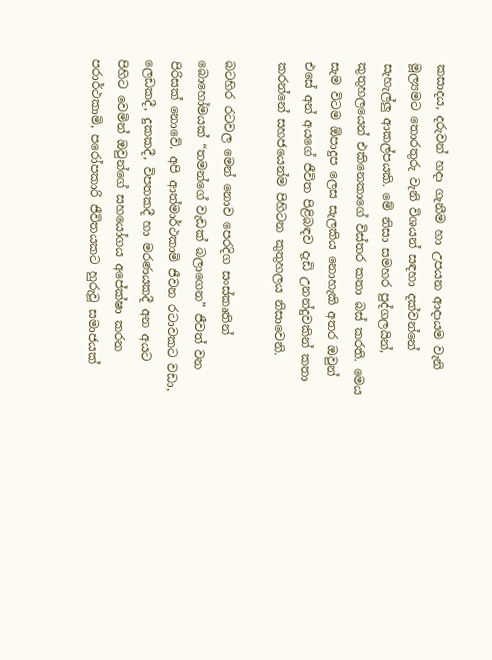කසාදය, දරුවන් හදා ගැනීම හා උපයන ආදායම වැනි මූල්‍යමට තොරතුරු වැනි විශයන් සඳහා දක්වන්නේ සැහැල්ලු ආකල්පයකි. මේ නිසා සමහර පුද්ගලයින්, කුතුහලයෙන් එකිනෙකාගේ විස්තර කතා බස් කරති. මෙය සැම විටම ඕපාදුප ලෙස සැලකිය නොහැකි අතර ඔවුන් එසේ අන් අයගේ ජීවිත පිළිබඳව දැඩි උනන්දුවකින් කතා කරන්නේ සහජයෙන්ම පිහිටන කුතුහලය නිසාවෙනි.

බටහිර රටවල මෙන් නොව පෙරදිග සංස්කෘතින් බොහෝමයක් “තමන්ගේ වැඩක් බලාගෙන” ජීවත් වන පිරිසක් නොවේ. අපි ආත්මාර්ථකාමි ජීවන රටාවකට වඩා, ලෙඩකදී, දුකකදී, විපතකදී හා මරණයකදී අන අයට පිහිට වෙමින් ඔවුන්ගේ සහයෝගය අපේක්ෂා කරන පරාර්ථකාමි, පරෝපකාරි ජීවිතයකට හුරුවූ සමාජයක්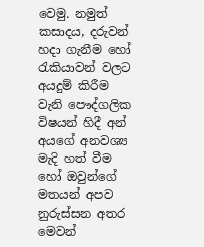වෙමු. නමුත් කසාදය, දරුවන් හදා ගැනීම හෝ රැකියාවන් වලට අයදුම් කිරීම වැනි පෞද්ගලික විෂයන් හිදී අන් අයගේ අනවශ්‍ය මැදි හත් වීම හෝ ඔවුන්ගේ මතයන් අපව නුරුස්සන අතර මෙවන්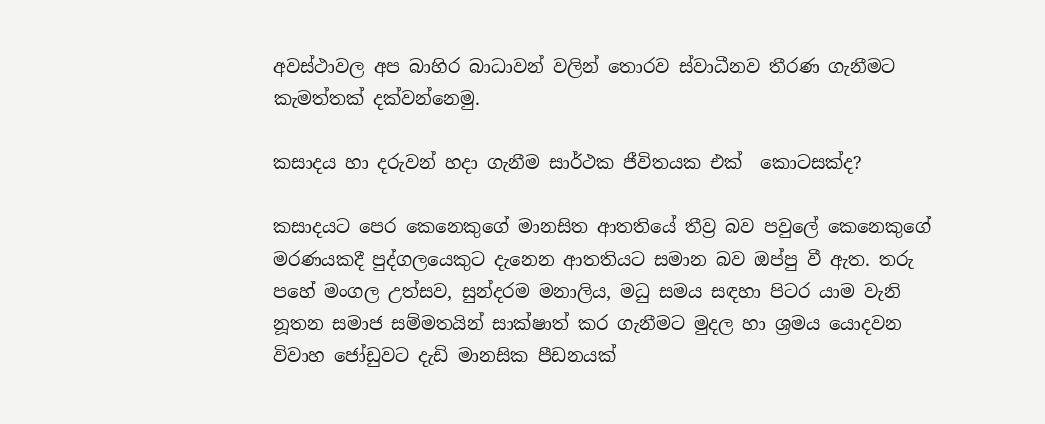අවස්ථාවල අප බාහිර බාධාවන් වලින් තොරව ස්වාධීනව තීරණ ගැනීමට කැමත්තක් දක්වන්නෙමු.

කසාදය හා දරුවන් හදා ගැනීම සාර්ථක ජීවිතයක එක්  කොටසක්ද?

කසාදයට පෙර කෙනෙකුගේ මානසිත ආතතියේ තීව්‍ර බව පවුලේ කෙනෙකුගේ මරණයකදී පුද්ගලයෙකුට දැනෙන ආතතියට සමාන බව ඔප්පු වී ඇත. තරු පහේ මංගල උත්සව, සුන්දරම මනාලිය, මධු සමය සඳහා පිටර යාම වැනි නූතන සමාජ සම්මතයින් සාක්ෂාත් කර ගැනීමට මුදල හා ශ්‍රමය යොදවන විවාහ ජෝඩුවට දැඩි මානසික පීඩනයක්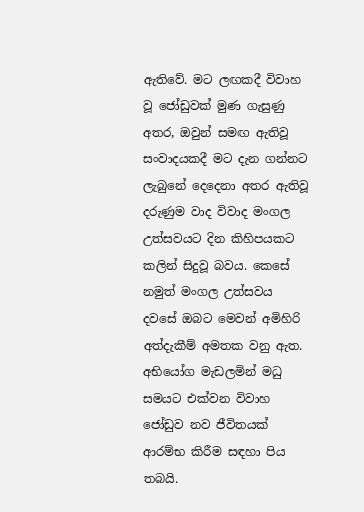ඇතිවේ. මට ලඟකදී විවාහ වූ ජෝඩුවක් මුණ ගැසුණු අතර, ඔවුන් සමඟ ඇතිවූ සංවාදයකදී මට දැන ගන්නට ලැබුනේ දෙදෙනා අතර ඇතිවූ  දරුණුම වාද විවාද මංගල උත්සවයට දින කිහිපයකට කලින් සිදුවූ බවය. කෙසේ නමුත් මංගල උත්සවය දවසේ ඔබට මෙවන් අමිහිරි අත්දැකීම් අමතක වනු ඇත. අභියෝග මැඩලමින් මධු සමයට එක්වන විවාහ ජෝඩුව නව ජීවිතයක් ආරම්භ කිරීම සඳහා පිය තබයි.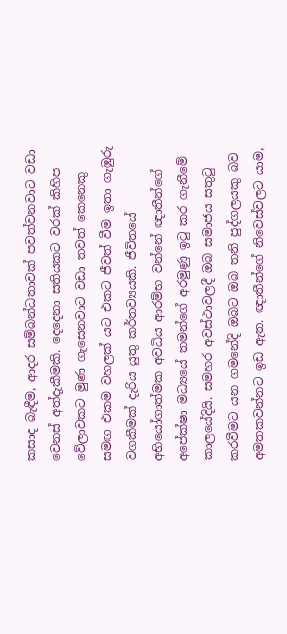කසාද බැඳීම, ආදර සම්බන්ධතාවක් පවත්වනවාට වඩා වෙනස් අත්දැකීමකි. දෙදෙනා සතියකට වරක් කිහිප වේලාවකට මුණ ගැසෙනවාට වඩා තවත් කෙනෙකු සමඟ එකම වහලක් යට එකට ජීවත් වීම ඉතා ගැඹුරු වගකීමක් දැරිය යුතු කර්තව්‍යයකි. ජීවිතයේ අභියෝගාත්මක අවධිය ආරම්භ වන්නේ ඥාතීන්ගේ අපේක්ෂා මධ්‍යයේ තමන්ගේ අරමුණු ඉටු කර ගැනීමේ කාලයේදියි. සමහර අවස්ථාවලදී ඔබ සමාජය සතුටු කරවීමට යන ගමනේදි ඔබට ඔබ තනි පුද්ගලයකු බව අමතකවන්නට ඉඩ ඇත. ඥාතීන්ගේ නිවෙස්වලට යාම,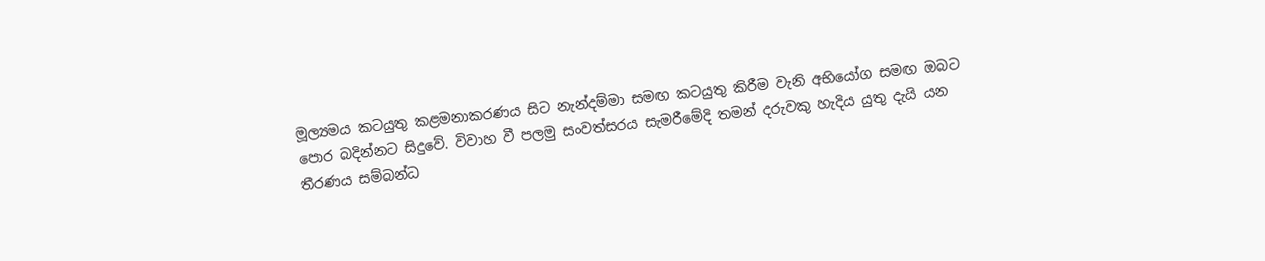මූල්‍යමය කටයුතු කළමනාකරණය සිට නැන්දම්මා සමඟ කටයුතු කිරීම වැනි අභියෝග සමඟ ඔබට පොර බදින්නට සිදුවේ. විවාහ වී පලමු සංවත්සරය සැමරීමේදි තමන් දරුවකු හැදිය යුතු දැයි යන තීරණය සම්බන්ධ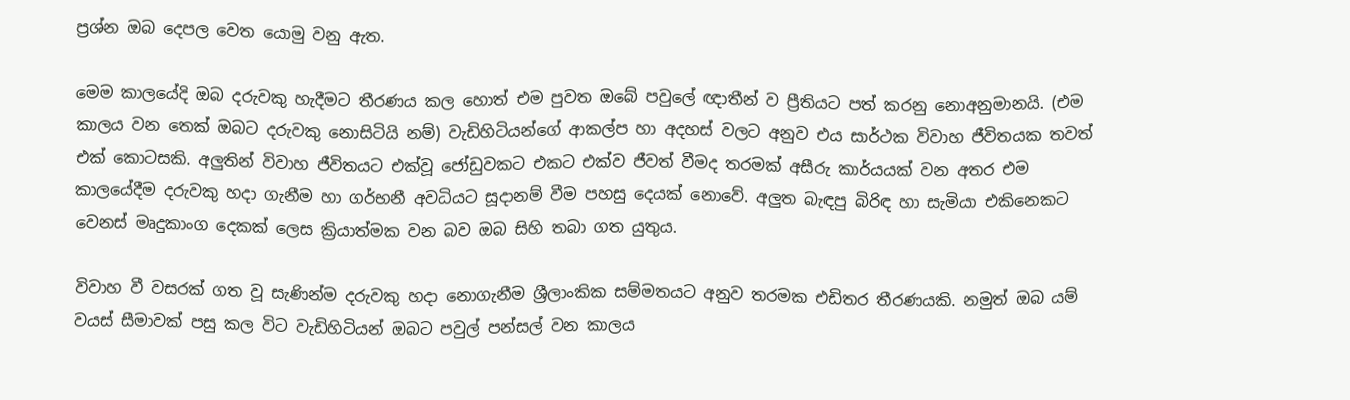ප්‍රශ්න ඔබ දෙපල වෙත යොමු වනු ඇත.

මෙම කාලයේදි ඔබ දරුවකු හැදීමට තීරණය කල හොත් එම පුවත ඔබේ පවුලේ ඥාතීන් ව ප්‍රීතියට පත් කරනු නොඅනුමානයි. (එම කාලය වන තෙක් ඔබට දරුවකු නොසිටියි නම්) වැඩිහිටියන්ගේ ආකල්ප හා අදහස් වලට අනුව එය සාර්ථක විවාහ ජීවිතයක තවත් එක් කොටසකි. අලුතින් විවාහ ජීවිතයට එක්වූ ජෝඩුවකට එකට එක්ව ජීවත් වීමද තරමක් අසීරු කාර්යයක් වන අතර එම කාලයේදීම දරුවකු හදා ගැනීම හා ගර්භනී අවධියට සූදානම් වීම පහසු දෙයක් නොවේ. අලුත බැඳපු බිරිඳ හා සැමියා එකිනෙකට වෙනස් මෘදුකාංග දෙකක් ලෙස ක්‍රියාත්මක වන බව ඔබ සිහි තබා ගත යුතුය.

විවාහ වී වසරක් ගත වූ සැණින්ම දරුවකු හදා නොගැනීම ශ්‍රීලාංකික සම්මතයට අනුව තරමක එඩිතර තීරණයකි. නමුත් ඔබ යම් වයස් සීමාවක් පසු කල විට වැඩිහිටියන් ඔබට පවුල් පන්සල් වන කාලය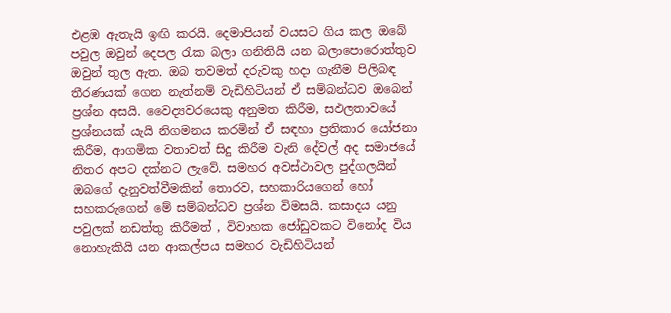එළඹ ඇතැයි ඉඟි කරයි. දෙමාපියන් වයසට ගිය කල ඔබේ පවුල ඔවුන් දෙපල රැක බලා ගනිතියි යන බලාපොරොත්තුව ඔවුන් තුල ඇත. ඔබ තවමත් දරුවකු හදා ගැනීම පිලිබඳ තීරණයක් ගෙන නැත්නම් වැඩිහිටියන් ඒ සම්බන්ධව ඔබෙන් ප්‍රශ්න අසයි. වෛද්‍යවරයෙකු අනුමත කිරීම, සඵලතාවයේ ප්‍රශ්නයක් යැයි නිගමනය කරමින් ඒ සඳහා ප්‍රතිකාර යෝජනා කිරීම, ආගමික වතාවත් සිදු කිරීම වැනි දේවල් අද සමාජයේ නිතර අපට දක්නට ලැවේ. සමහර අවස්ථාවල පුද්ගලයින් ඔබගේ දැනුවත්වීමකින් තොරව, සහකාරියගෙන් හෝ සහකරුගෙන් මේ සම්බන්ධව ප්‍රශ්න විමසයි. කසාදය යනු පවුලක් නඩත්තු කිරීමත් , විවාහක ජෝඩුවකට විනෝද විය නොහැකියි යන ආකල්පය සමහර වැඩිහිටියන්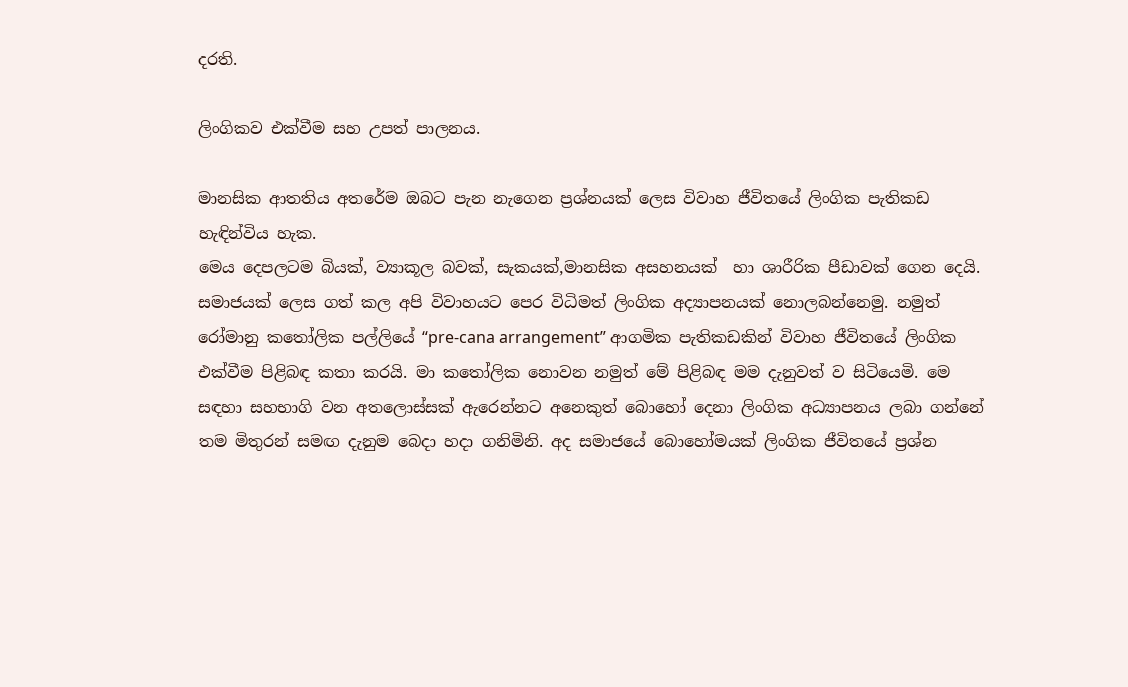දරති.

ලිංගිකව එක්වීම සහ උපත් පාලනය.

මානසික ආතතිය අතරේම ඔබට පැන නැගෙන ප්‍රශ්නයක් ලෙස විවාහ ජීවිතයේ ලිංගික පැතිකඩ හැඳින්විය හැක.
මෙය දෙපලටම බියක්, ව්‍යාකූල බවක්, සැකයක්,මානසික අසහනයක්  හා ශාරීරික පීඩාවක් ගෙන දෙයි. සමාජයක් ලෙස ගත් කල අපි විවාහයට පෙර විධිමත් ලිංගික අද්‍යාපනයක් නොලබන්නෙමු. නමුත් රෝමානු කතෝලික පල්ලියේ “pre-cana arrangement” ආගමික පැතිකඩකින් විවාහ ජීවිතයේ ලිංගික එක්වීම පිළිබඳ කතා කරයි. මා කතෝලික නොවන නමුත් මේ පිළිබඳ මම දැනුවත් ව සිටියෙමි. මෙ සඳහා සහභාගි වන අතලොස්සක් ඇරෙන්නට අනෙකුත් බොහෝ දෙනා ලිංගික අධ්‍යාපනය ලබා ගන්නේ තම මිතුරන් සමඟ දැනුම බෙදා හදා ගනිමිනි. අද සමාජයේ බොහෝමයක් ලිංගික ජීවිතයේ ප්‍රශ්න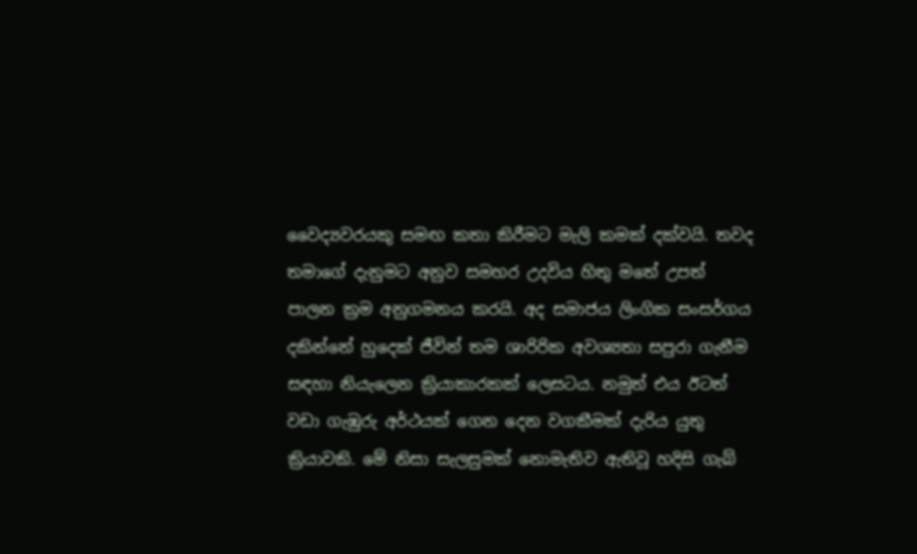වෛද්‍යවරයකු සමඟ කතා කිරීමට මැලි කමක් දක්වයි. තවද තමාගේ දැනුමට අනුව සමහර උදවිය හිතු මතේ උපත් පාලන ක්‍රම අනුගමනය කරයි. අද සමාජය ලිංගික සංසර්ගය දකින්නේ හුදෙක් ජීවින් තම ශාරිරික අවශ්‍යතා සපුරා ගැනීම සඳහා නියැලෙන ක්‍රියාකාරකක් ලෙසටය. නමුත් එය ඊටත් වඩා ගැඹුරු අර්ථයක් ගෙන දෙන වගකීමක් දැරිය යුතු ක්‍රියාවකි. මේ නිසා සැලසුමක් නොමැතිව ඇතිවූ හදිසි ගැබ්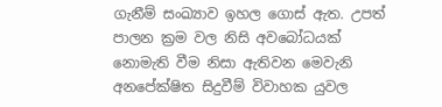ගැනීම් සංඛ්‍යාව ඉහල ගොස් ඇත. උපත් පාලන ක්‍රම වල නිසි අවබෝධයක් නොමැති වීම නිසා ඇතිවන මෙවැනි අනපේක්ෂිත සිදුවීම් විවාහක යුවල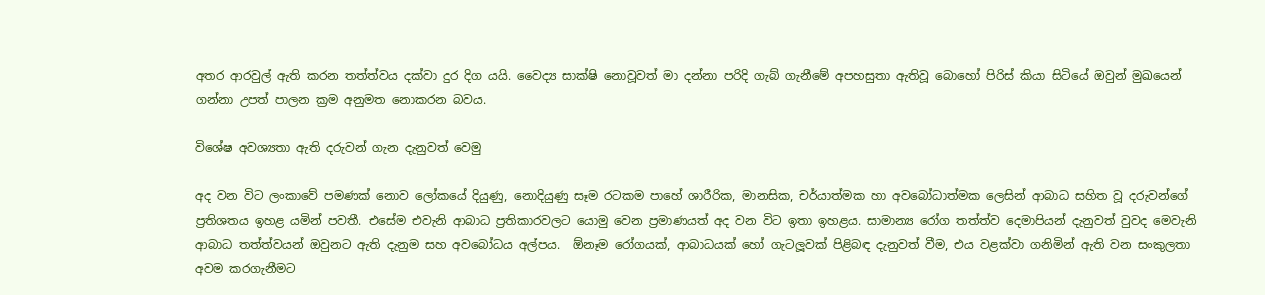අතර ආරවුල් ඇති කරන තත්ත්වය දක්වා දුර දිග යයි. වෛද්‍ය සාක්ෂි නොවූවත් මා දන්නා පරිදි ගැබ් ගැනීමේ අපහසුතා ඇතිවූ බොහෝ පිරිස් කියා සිටියේ ඔවුන් මුඛයෙන් ගන්නා උපත් පාලන ක්‍රම අනුමත නොකරන බවය.

විශේෂ අවශ්‍යතා ඇති දරුවන් ගැන දැනුවත් වෙමු

අද වන විට ලංකාවේ පමණක් නොව ලෝකයේ දියුණු, නොදියුණු සෑම රටකම පාහේ ශාරීරික, මානසික, චර්යාත්මක හා අවබෝධාත්මක ලෙසින් ආබාධ සහිත වූ දරුවන්ගේ ප්‍රතිශතය ඉහළ යමින් පවතී. එසේම එවැනි ආබාධ ප්‍රතිකාරවලට යොමු වෙන ප්‍රමාණයත් අද වන විට ඉතා ඉහළය. සාමාන්‍ය රෝග තත්ත්ව දෙමාපියන් දැනුවත් වුවද මෙවැනි ආබාධ තත්ත්වයන් ඔවුනට ඇති දැනුම සහ අවබෝධය අල්පය.  ඕනෑම රෝගයක්, ආබාධයක් හෝ ගැටලූවක් පිළිබඳ දැනුවත් වීම, එය වළක්වා ගනිමින් ඇති වන සංකුලතා අවම කරගැනීමට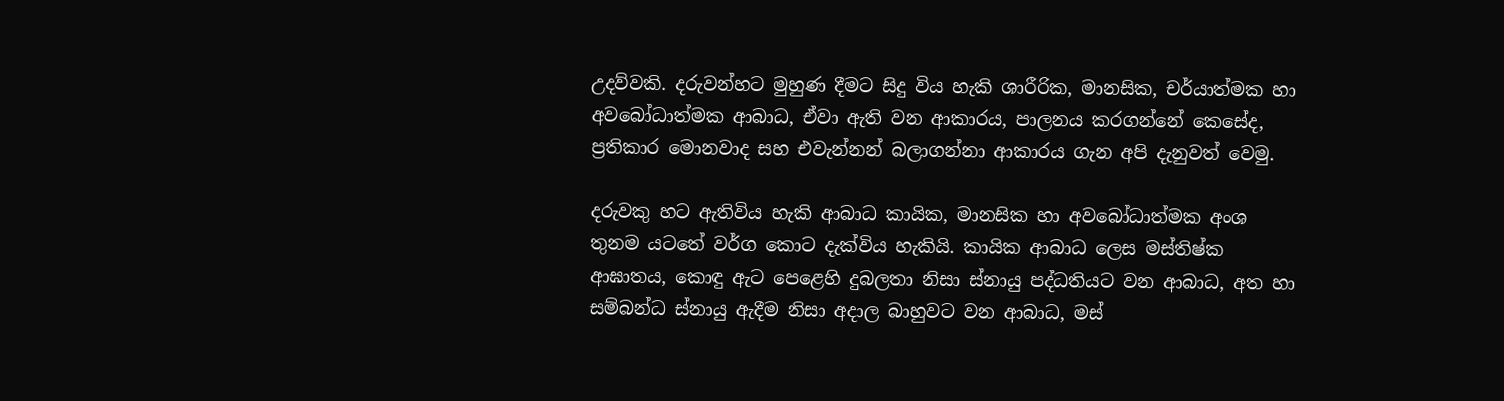උදව්වකි. දරුවන්හට මුහුණ දීමට සිදු විය හැකි ශාරීරික, මානසික, චර්යාත්මක හා අවබෝධාත්මක ආබාධ, ඒවා ඇති වන ආකාරය, පාලනය කරගන්නේ කෙසේද, ප්‍රතිකාර මොනවාද සහ එවැන්නන් බලාගන්නා ආකාරය ගැන අපි දැනුවත් වෙමු.

දරුවකු හට ඇතිවිය හැකි ආබාධ කායික, මානසික හා අවබෝධාත්මක අංශ තුනම යටතේ වර්ග කොට දැක්විය හැකියි. කායික ආබාධ ලෙස මස්තිෂ්ක ආඝාතය, කොඳු ඇට පෙළෙහි දුබලතා නිසා ස්නායු පද්ධතියට වන ආබාධ, අත හා සම්බන්ධ ස්නායු ඇදීම නිසා අදාල බාහුවට වන ආබාධ, මස්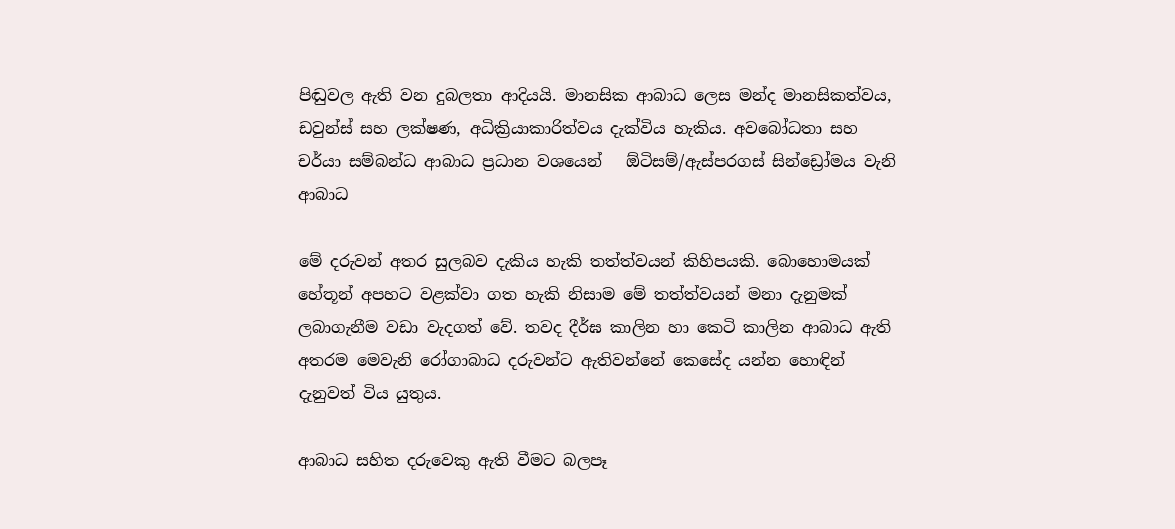පිඬුවල ඇති වන දුබලතා ආදියයි. මානසික ආබාධ ලෙස මන්ද මානසිකත්වය, ඩවුන්ස් සහ ලක්ෂණ, අධික්‍රියාකාරිත්වය දැක්විය හැකිය. අවබෝධතා සහ චර්යා සම්බන්ධ ආබාධ ප්‍රධාන වශයෙන්   ඕටිසම්/ඇස්පරගස් සින්ඩ්‍රෝමය වැනි ආබාධ

මේ දරුවන් අතර සුලබව දැකිය හැකි තත්ත්වයන් කිහිපයකි. බොහොමයක් හේතූන් අපහට වළක්වා ගත හැකි නිසාම මේ තත්ත්වයන් මනා දැනුමක් ලබාගැනීම වඩා වැදගත් වේ. තවද දීර්ඝ කාලින හා කෙටි කාලින ආබාධ ඇති අතරම මෙවැනි රෝගාබාධ දරුවන්ට ඇතිවන්නේ කෙසේද යන්න හොඳින් දැනුවත් විය යුතුය.

ආබාධ සහිත දරුවෙකු ඇති වීමට බලපෑ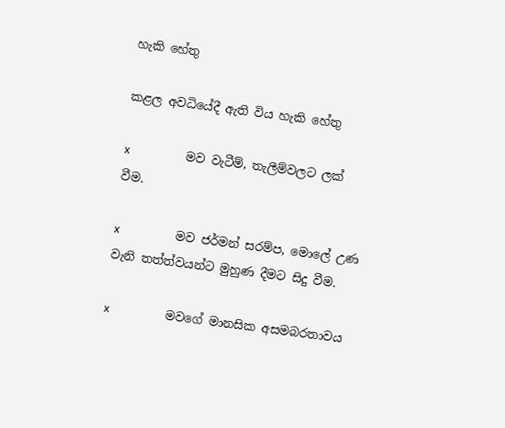හැකි හේතු

කළල අවධියේදී ඇති විය හැකි හේතු

x              මව වැටීම්, තැලීම්වලට ලක් වීම.

x              මව ජර්මන් සරම්ප, මොලේ උණ වැනි තත්ත්වයන්ට මුහුණ දීමට සිදු වීම.

x              මවගේ මානසික අසමබරතාවය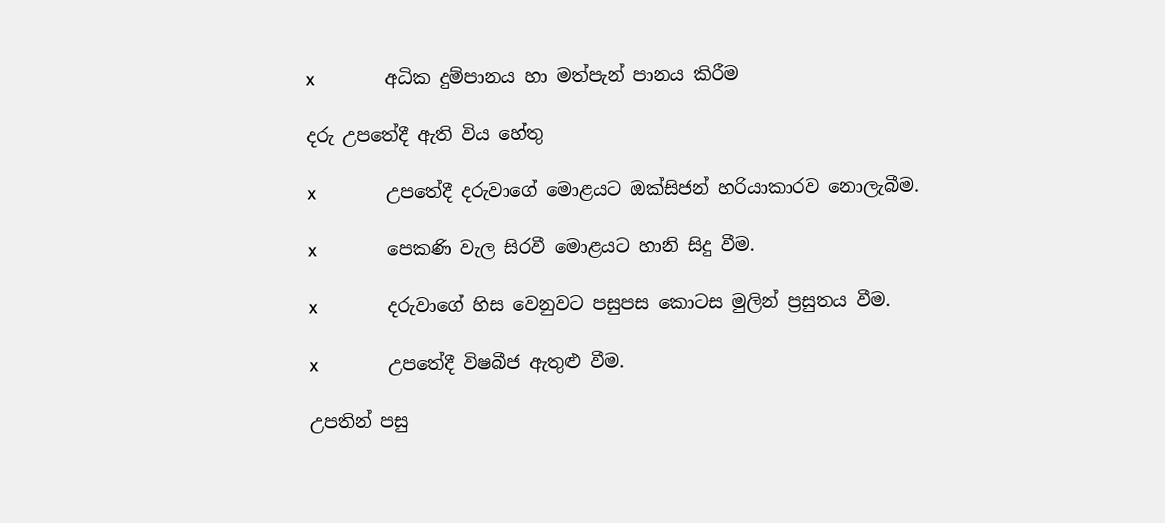x              අධික දුම්පානය හා මත්පැන් පානය කිරීම

දරු උපතේදී ඇති විය හේතු

x              උපතේදී දරුවාගේ මොළයට ඔක්සිජන් හරියාකාරව නොලැබීම.

x              පෙකණි වැල සිරවී මොළයට හානි සිදු වීම.

x              දරුවාගේ හිස වෙනුවට පසුපස කොටස මුලින් ප්‍රසුතය වීම.

x              උපතේදී විෂබීජ ඇතුළු වීම.

උපතින් පසු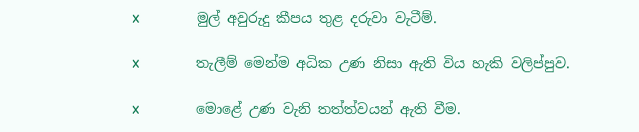x              මුල් අවුරුදු කීපය තුළ දරුවා වැටීම්.

x              තැලීම් මෙන්ම අධික උණ නිසා ඇති විය හැකි වලිප්පුව.

x              මොළේ උණ වැනි තත්ත්වයන් ඇති වීම.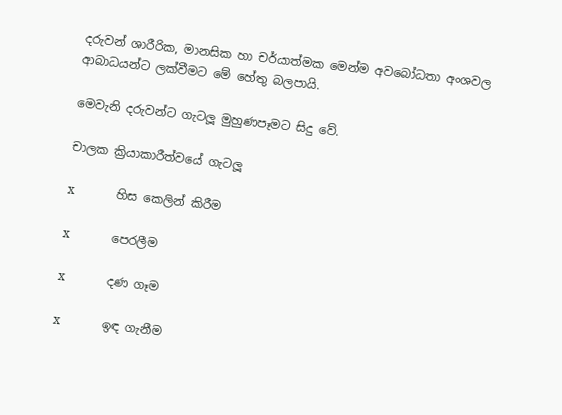දරුවන් ශාරීරික, මානසික හා චර්යාත්මක මෙන්ම අවබෝධතා අංශවල ආබාධයන්ට ලක්වීමට මේ හේතු බලපායි.

මෙවැනි දරුවන්ට ගැටලූ මුහුණපෑමට සිදු වේ.

චාලක ක්‍රියාකාරීත්වයේ ගැටලූ

x              හිස කෙලින් කිරීම

x              පෙරලීම

x              දණ ගෑම

x              ඉඳ ගැනීම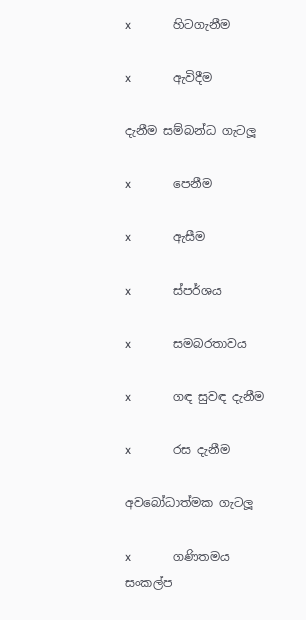x              හිටගැනීම

x              ඇවිදීම

දැනීම සම්බන්ධ ගැටලූ

x              පෙනීම

x              ඇසීම

x              ස්පර්ශය

x              සමබරතාවය

x              ගඳ සුවඳ දැනීම

x              රස දැනීම

අවබෝධාත්මක ගැටලූ

x              ගණිතමය සංකල්ප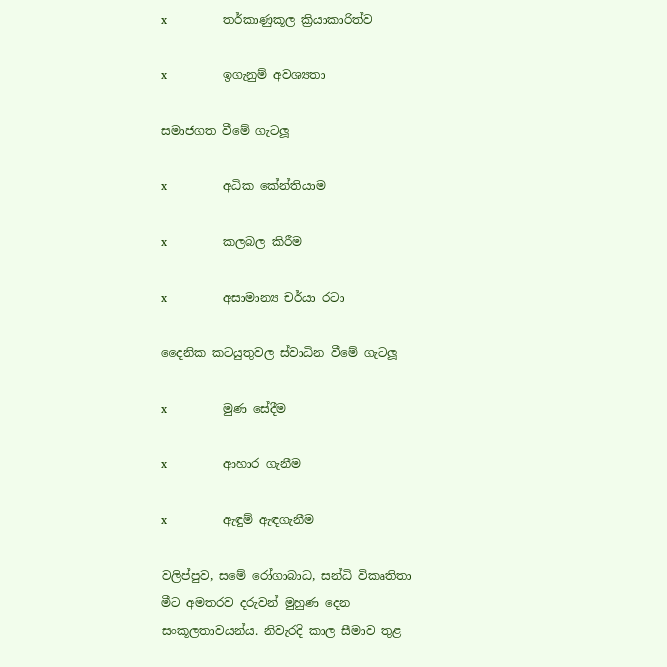x              තර්කාණුකූල ක්‍රියාකාරිත්ව

x              ඉගැනුම් අවශ්‍යතා

සමාජගත වීමේ ගැටලූ

x              අධික කේන්තියාම

x              කලබල කිරීම

x              අසාමාන්‍ය චර්යා රටා

දෛනික කටයුතුවල ස්වාධින වීමේ ගැටලූ

x              මුණ සේදීම

x              ආහාර ගැනීම

x              ඇඳුම් ඇඳගැනීම

වලිප්පුව, සමේ රෝගාබාධ, සන්ධි විකෘතිතා මීට අමතරව දරුවන් මුහුණ දෙන සංකූලතාවයන්ය. නිවැරදි කාල සීමාව තුළ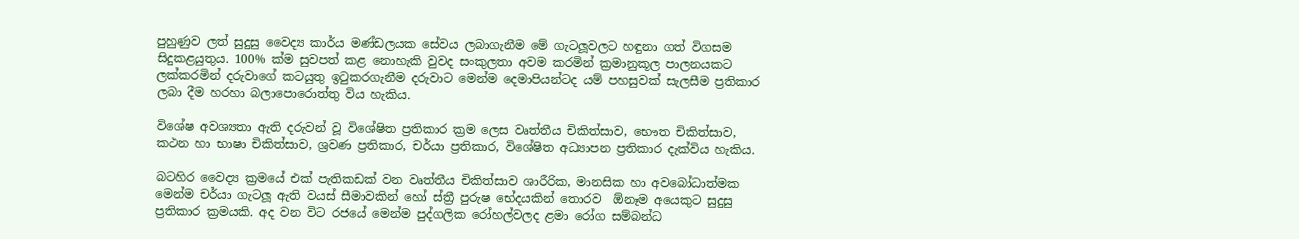පුහුණුව ලත් සුදුසු වෛද්‍ය කාර්ය මණ්ඩලයක සේවය ලබාගැනීම මේ ගැටලූවලට හඳුනා ගත් විගසම සිදුකළයුතුය. 100% ක්ම සුවපත් කළ නොහැකි වුවද සංකුලතා අවම කරමින් ක්‍රමානුකූල පාලනයකට ලක්කරමින් දරුවාගේ කටයුතු ඉටුකරගැනීම දරුවාට මෙන්ම දෙමාපියන්ටද යම් පහසුවක් සැලසීම ප්‍රතිකාර ලබා දීම හරහා බලාපොරොත්තු විය හැකිය.

විශේෂ අවශ්‍යතා ඇති දරුවන් වූ විශේෂිත ප්‍රතිකාර ක්‍රම ලෙස වෘත්තීය චිකිත්සාව, භෞත චිකිත්සාව, කථන හා භාෂා චිකිත්සාව, ශ්‍රවණ ප්‍රතිකාර, චර්යා ප්‍රතිකාර, විශේෂිත අධ්‍යාපන ප්‍රතිකාර දැක්විය හැකිය.

බටහිර වෛද්‍ය ක්‍රමයේ එක් පැතිකඩක් වන වෘත්තීය චිකිත්සාව ශාරීරික, මානසික හා අවබෝධාත්මක මෙන්ම චර්යා ගැටලූ ඇති වයස් සීමාවකින් හෝ ස්ත්‍රී පුරුෂ භේදයකින් තොරව  ඕනෑම අයෙකුට සුදුසු ප්‍රතිකාර ක්‍රමයකි. අද වන විට රජයේ මෙන්ම පුද්ගලික රෝහල්වලද ළමා රෝග සම්බන්ධ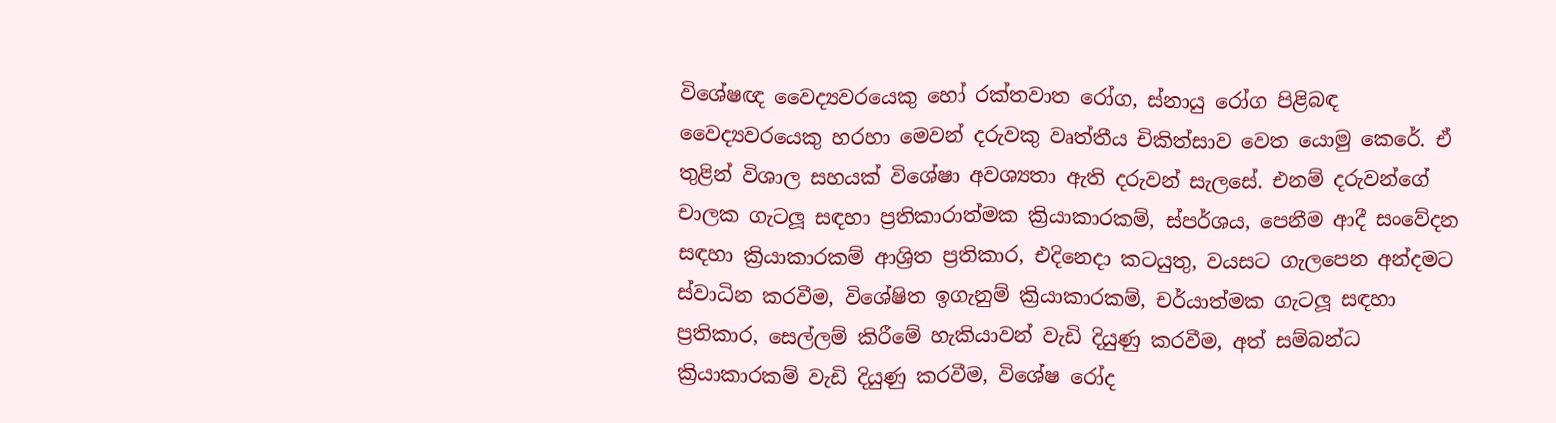විශේෂඥ වෛද්‍යවරයෙකු හෝ රක්තවාත රෝග, ස්නායු රෝග පිළිබඳ වෛද්‍යවරයෙකු හරහා මෙවන් දරුවකු වෘත්තීය චිකිත්සාව වෙත යොමු කෙරේ. ඒ තුළින් විශාල සහයක් විශේෂා අවශ්‍යතා ඇති දරුවන් සැලසේ. එනම් දරුවන්ගේ චාලක ගැටලූ සඳහා ප්‍රතිකාරාත්මක ක්‍රියාකාරකම්, ස්පර්ශය, පෙනීම ආදී සංවේදන සඳහා ක්‍රියාකාරකම් ආශ්‍රිත ප්‍රතිකාර, එදිනෙදා කටයුතු, වයසට ගැලපෙන අන්දමට ස්වාධින කරවීම, විශේෂිත ඉගැනුම් ක්‍රියාකාරකම්, චර්යාත්මක ගැටලූ සඳහා ප්‍රතිකාර, සෙල්ලම් කිරීමේ හැකියාවන් වැඩි දියුණු කරවීම, අත් සම්බන්ධ ක්‍රියාකාරකම් වැඩි දියුණු කරවීම, විශේෂ රෝද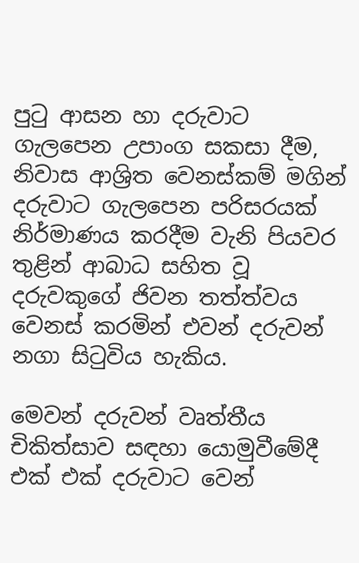පුටු ආසන හා දරුවාට ගැලපෙන උපාංග සකසා දීම, නිවාස ආශ්‍රිත වෙනස්කම් මගින් දරුවාට ගැලපෙන පරිසරයක් නිර්මාණය කරදීම වැනි පියවර තුළින් ආබාධ සහිත වූ දරුවකුගේ ජිවන තත්ත්වය වෙනස් කරමින් එවන් දරුවන් නගා සිටුවිය හැකිය.

මෙවන් දරුවන් වෘත්තීය චිකිත්සාව සඳහා යොමුවීමේදී එක් එක් දරුවාට වෙන්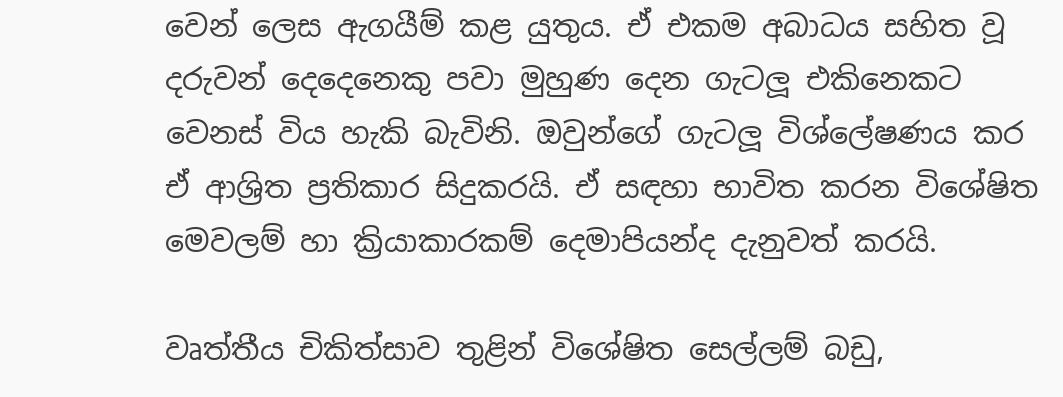වෙන් ලෙස ඇගයීම් කළ යුතුය. ඒ එකම අබාධය සහිත වූ දරුවන් දෙදෙනෙකු පවා මුහුණ දෙන ගැටලූ එකිනෙකට වෙනස් විය හැකි බැවිනි. ඔවුන්ගේ ගැටලූ විශ්ලේෂණය කර ඒ ආශ්‍රිත ප්‍රතිකාර සිදුකරයි. ඒ සඳහා භාවිත කරන විශේෂිත මෙවලම් හා ක්‍රියාකාරකම් දෙමාපියන්ද දැනුවත් කරයි.

වෘත්තීය චිකිත්සාව තුළින් විශේෂිත සෙල්ලම් බඩු,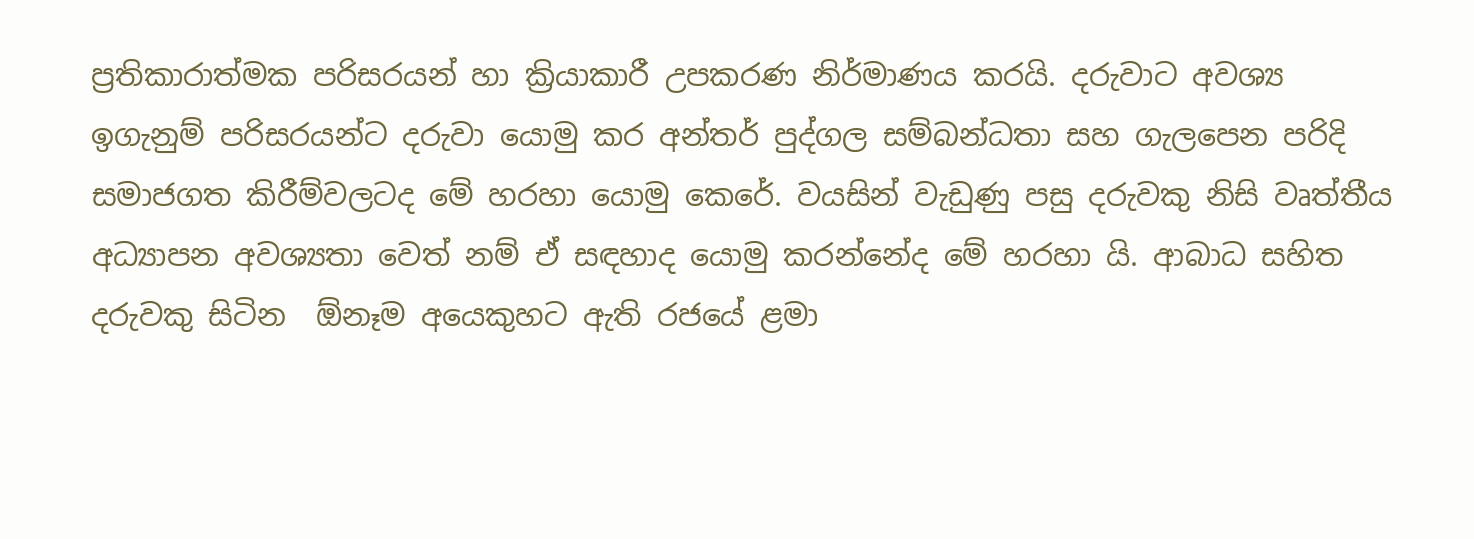ප්‍රතිකාරාත්මක පරිසරයන් හා ක්‍රියාකාරී උපකරණ නිර්මාණය කරයි. දරුවාට අවශ්‍ය ඉගැනුම් පරිසරයන්ට දරුවා යොමු කර අන්තර් පුද්ගල සම්බන්ධතා සහ ගැලපෙන පරිදි සමාජගත කිරීම්වලටද මේ හරහා යොමු කෙරේ. වයසින් වැඩුණු පසු දරුවකු නිසි වෘත්තීය අධ්‍යාපන අවශ්‍යතා වෙත් නම් ඒ සඳහාද යොමු කරන්නේද මේ හරහා යි. ආබාධ සහිත දරුවකු සිටින  ඕනෑම අයෙකුහට ඇති රජයේ ළමා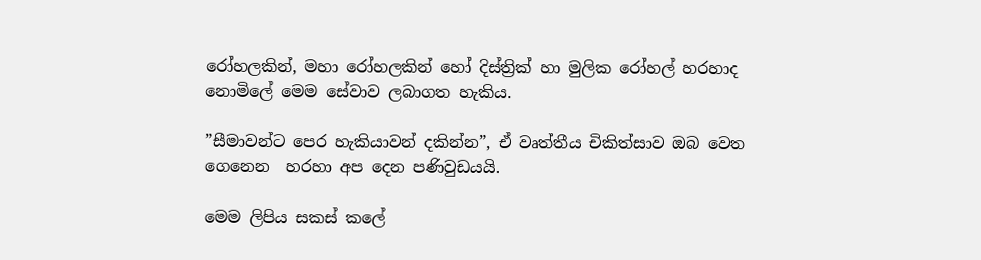රෝහලකින්, මහා රෝහලකින් හෝ දිස්ත්‍රික් හා මුලික රෝහල් හරහාද නොමිලේ මෙම සේවාව ලබාගත හැකිය.

”සීමාවන්ට පෙර හැකියාවන් දකින්න”, ඒ වෘත්තීය චිකිත්සාව ඔබ වෙත ගෙනෙන  හරහා අප දෙන පණිවුඩයයි.

මෙම ලිපිය සකස් කලේ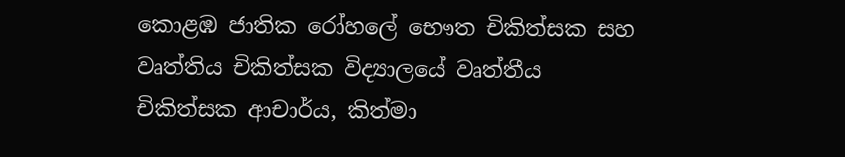කොළඹ ජාතික රෝහලේ භෞත චිකිත්සක සහ වෘත්තිය චිකිත්සක විද්‍යාලයේ වෘත්තීය
චිකිත්සක ආචාර්ය, කිත්මා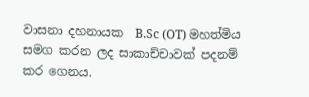වාසනා දහනායක  B.Sc (OT) මහත්මිය සමග කරන ලද සාකාච්චාවක් පදනම් කර ගෙනය.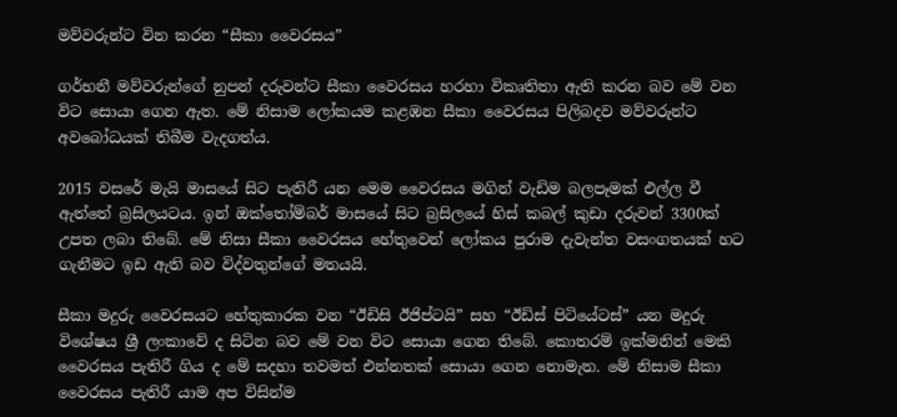මව්වරුන්ට වින කරන “සීකා වෛරසය”

ගර්භනී මව්වරුන්ගේ නුපන් දරුවන්ට සීකා වෛරසය හරහා විකෘතිතා ඇති කරන බව මේ වන විට සොයා ගෙන ඇත. මේ නිසාම ලෝකයම කළඹන සීකා වෛරසය පිලිබදව මව්වරුන්ට අවබෝධයක් තිබීම වැදගත්ය.

2015 වසරේ මැයි මාසයේ සිට පැතිරී යන මෙම වෛරසය මගින් වැඩිම බලපෑමක් එල්ල වී ඇත්තේ බ්‍රසිලයටය. ඉන් ඔක්තෝම්බර් මාසයේ සිට බ්‍රසිලයේ හිස් කබල් කුඩා දරුවන් 3300ක් උපත ලබා තිබේ. මේ නිසා සීකා වෛරසය හේතුවෙන් ලෝකය පුරාම දැවැන්ත වසංගතයක් හට ගැනීමට ඉඩ ඇති බව විද්වතුන්ගේ මතයයි.

සීකා මදුරු වෛරසයට හේතුකාරක වන “ඊඩිසි ඊජිප්ටයි” සහ “ඊඩිස් පිටියේටස්‌” යන මදුරු විශේෂය ශ්‍රී ලංකාවේ ද සිටින බව මේ වන විට සොයා ගෙන තිබේ. කොතරම් ඉක්මනින් මෙකි වෛරසය පැතිරී ගිය ද මේ සදහා තවමත් එන්නතක් සොයා ගෙන නොමැත. මේ නිසාම සීකා වෛරසය පැතිරී යාම අප විසින්ම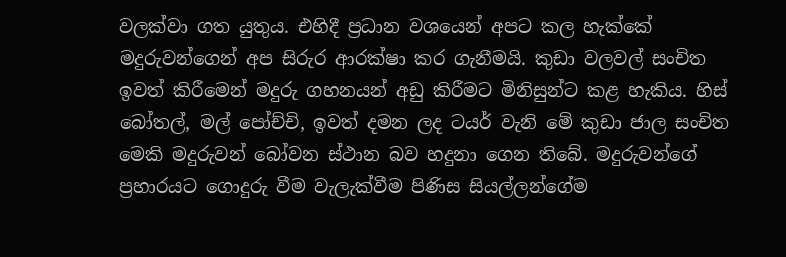වලක්වා ගත යුතුය. එහිදී ප්‍රධාන වශයෙන් අපට කල හැක්කේ මදුරුවන්ගෙන් අප සිරුර ආරක්ෂා කර ගැනීමයි. කුඩා වලවල් සංචිත ඉවත් කිරීමෙන් මදුරු ගහනයන් අඩු කිරීමට මිනිසුන්ට කළ හැකිය. හිස් බෝතල්, මල් පෝච්චි, ඉවත් දමන ලද ටයර් වැනි මේ කුඩා ජාල සංචිත මෙකි මදුරුවන් බෝවන ස්ථාන බව හදුනා ගෙන තිබේ. මදුරුවන්ගේ ප්‍රහාරයට ගොදුරු වීම වැලැක්වීම පිණිස සියල්ලන්ගේම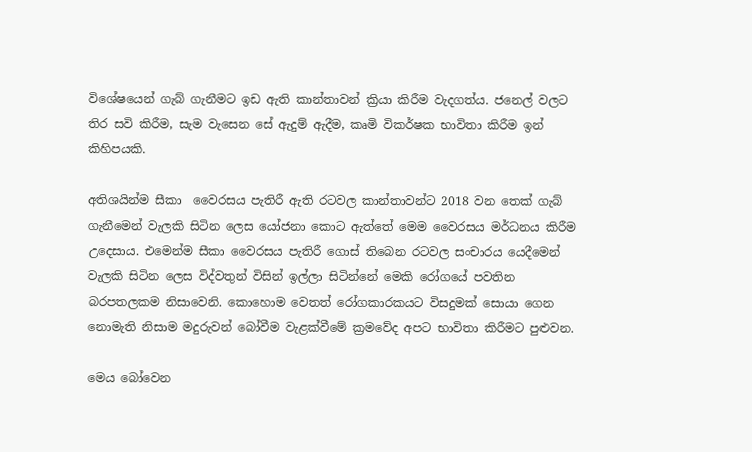විශේෂයෙන් ගැබ් ගැනීමට ඉඩ ඇති කාන්තාවන් ක්‍රියා කිරීම වැදගත්ය. ජනෙල් වලට තිර සවි කිරීම, සැම වැසෙන සේ ඇදුම් ඇදීම, කෘමි විකර්ෂක භාවිතා කිරීම ඉන් කිහිපයකි.

අතිශයින්ම සීකා  වෛරසය පැතිරී ඇති රටවල කාන්තාවන්ට 2018 වන තෙක් ගැබ් ගැනීමෙන් වැලකි සිටින ලෙස යෝජනා කොට ඇත්තේ මෙම වෛරසය මර්ධනය කිරීම උදෙසාය. එමෙන්ම සීකා වෛරසය පැතිරී ගොස් තිබෙන රටවල සංචාරය යෙදීමෙන් වැලකි සිටින ලෙස විද්වතුන් විසින් ඉල්ලා සිටින්නේ මෙකි රෝගයේ පවතින බරපතලකම නිසාවෙනි. කොහොම වෙතත් රෝගකාරකයට විසදුමක් සොයා ගෙන නොමැති නිසාම මදුරුවන් බෝවීම වැළක්වීමේ ක්‍රමවේද අපට භාවිතා කිරීමට පුළුවන.

මෙය බෝවෙන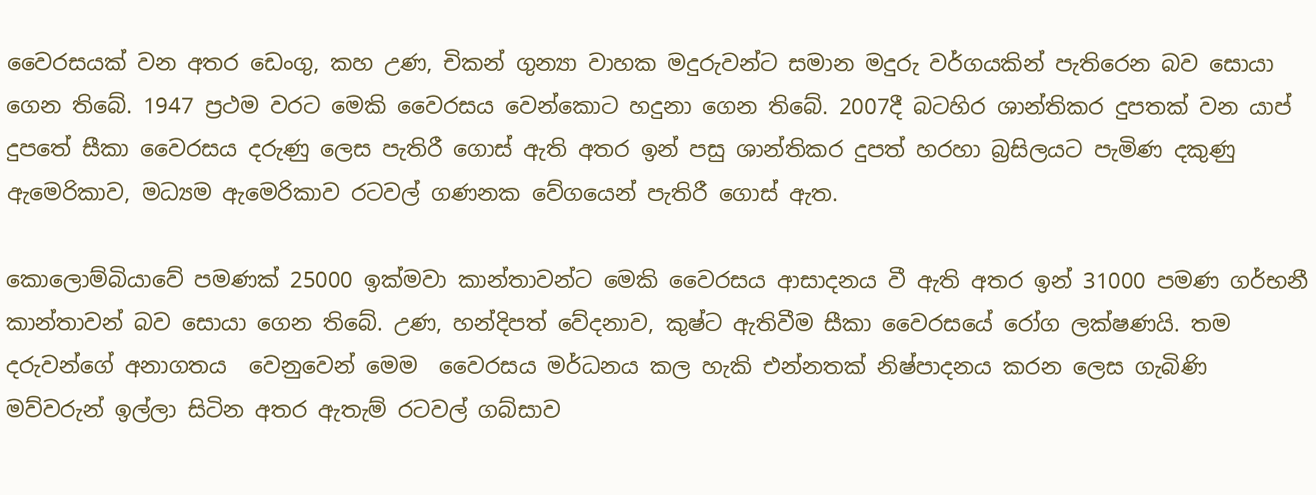වෛරසයක් වන අතර ඩෙංගු, කහ උණ, චිකන් ගුන්‍යා වාහක මදුරුවන්ට සමාන මදුරු වර්ගයකින් පැතිරෙන බව සොයා ගෙන තිබේ. 1947 ප්‍රථම වරට මෙකි වෛරසය වෙන්කොට හදුනා ගෙන තිබේ. 2007දී බටහිර ශාන්තිකර දුපතක් වන යාප් දුපතේ සීකා වෛරසය දරුණු ලෙස පැතිරී ගොස් ඇති අතර ඉන් පසු ශාන්තිකර දුපත් හරහා බ්‍රසිලයට පැමිණ දකුණු ඇමෙරිකාව, මධ්‍යම ඇමෙරිකාව රටවල් ගණනක වේගයෙන් පැතිරී ගොස් ඇත.

කොලොම්බියාවේ පමණක් 25000 ඉක්මවා කාන්තාවන්ට මෙකි වෛරසය ආසාදනය වී ඇති අතර ඉන් 31000 පමණ ගර්භනී කාන්තාවන් බව සොයා ගෙන තිබේ. උණ, හන්දිපත් වේදනාව, කුෂ්ට ඇතිවීම සීකා වෛරසයේ රෝග ලක්ෂණයි. තම දරුවන්ගේ අනාගතය  වෙනුවෙන් මෙම  වෛරසය මර්ධනය කල හැකි එන්නතක් නිෂ්පාදනය කරන ලෙස ගැබිණි මව්වරුන් ඉල්ලා සිටින අතර ඇතැම් රටවල් ගබ්සාව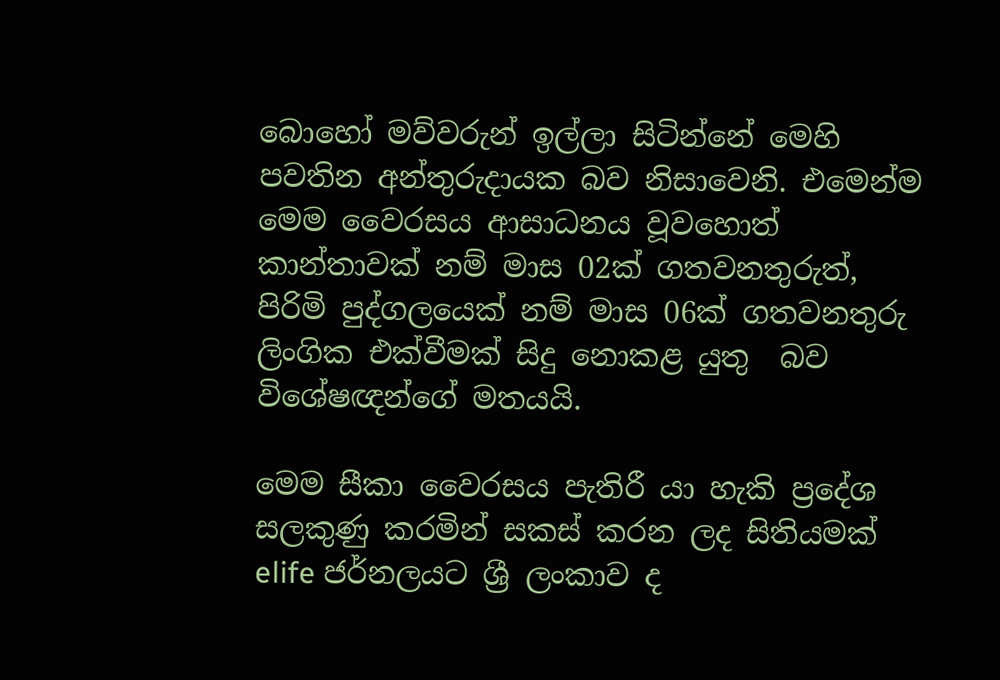බොහෝ මව්වරුන් ඉල්ලා සිටින්නේ මෙහි පවතින අන්තුරුදායක බව නිසාවෙනි. එමෙන්ම මෙම වෛරසය ආසාධනය වූවහොත් කාන්තාවක් නම් මාස 02ක් ගතවනතුරුත්, පිරිමි පුද්ගලයෙක් නම් මාස 06ක් ගතවනතුරු ලිංගික එක්වීමක් සිදු නොකළ යුතු  බව  විශේෂඥන්ගේ මතයයි.

මෙම සීකා වෛරසය පැතිරී යා හැකි ප්‍රදේශ සලකුණු කරමින් සකස් කරන ලද සිතියමක් elife ජර්නලයට ශ්‍රී ලංකාව ද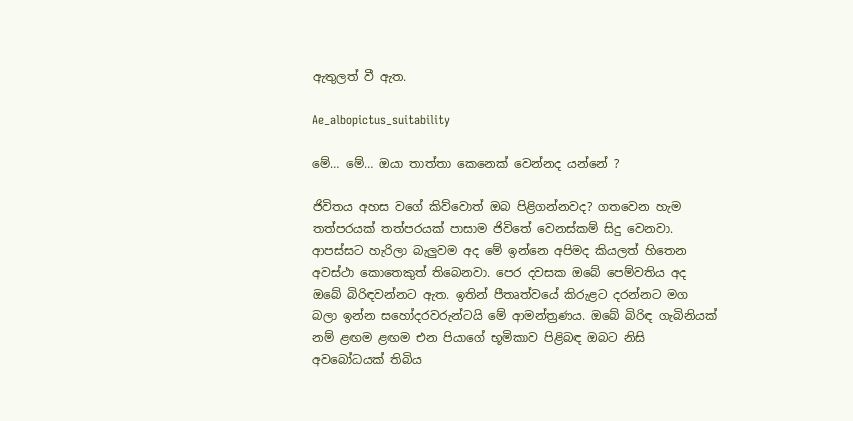ඇතුලත් වී ඇත.

Ae_albopictus_suitability

මේ… මේ… ඔයා තාත්තා කෙනෙක් වෙන්නද යන්නේ ?

ජිවිතය අහස වගේ කිව්වොත් ඔබ පිළිගන්නවද? ගතවෙන හැම තත්පරයක් තත්පරයක් පාසාම ජිවිතේ වෙනස්කම් සිදු වෙනවා. ආපස්සට හැරිලා බැලුවම අද මේ ඉන්නෙ අපිමද කියලත් හිතෙන අවස්ථා කොතෙකුත් තිබෙනවා. පෙර දවසක ඔබේ පෙම්වතිය අද ඔබේ බිරිඳවන්නට ඇත. ඉතින් පීතෘත්වයේ කිරුළට දරන්නට මග බලා ඉන්න සහෝදරවරුන්ටයි මේ ආමන්ත්‍රණය. ඔබේ බිරිඳ ගැබිනියක් නම් ළඟම ළඟම එන පියාගේ භූමිකාව පිළිබඳ ඔබට නිසි අවබෝධයක් තිබිය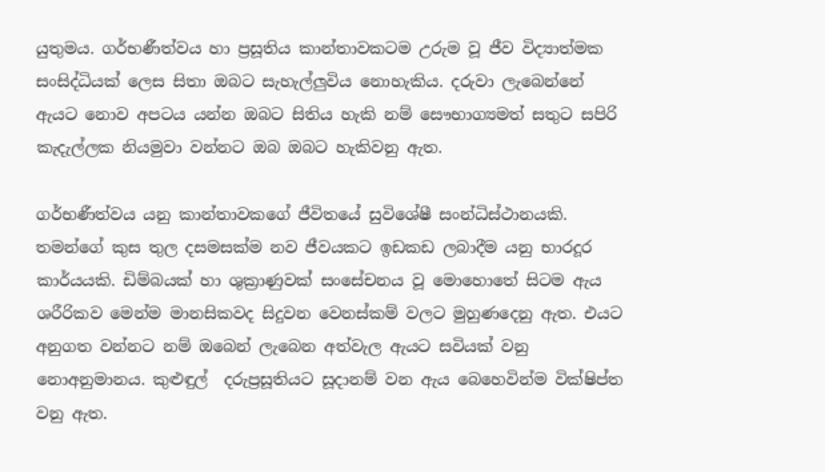යුතුමය. ගර්භණීත්වය හා ප්‍රසූතිය කාන්තාවකටම උරුම වූ ජීව විද්‍යාත්මක සංසිද්ධියක් ලෙස සිතා ඔබට සැහැල්ලුවිය නොහැකිය. දරුවා ලැබෙන්නේ ඇයට නොව අපටය යන්න ඔබට සිතිය හැකි නම් සෞභාග්‍යමත් සතුට සපිරි කැදැල්ලක නියමුවා වන්නට ඔබ ඔබට හැකිවනු ඇත.

ගර්භණීත්වය යනු කාන්තාවකගේ ජීවිතයේ සුවිශේෂී සංන්ධිස්ථානයකි. තමන්ගේ කුස තුල දසමසක්ම නව ජීවයකට ඉඩකඩ ලබාදීම යනු භාරදූර කාර්යයකි. ඩිම්බයක් හා ශුක්‍රාණුවක් සංසේචනය වූ මොහොතේ සිටම ඇය  ශරීරිකව මෙන්ම මානසිකවද සිදුවන වෙනස්කම් වලට මුහුණදෙනු ඇත. එයට අනුගත වන්නට නම් ඔබෙන් ලැබෙන අත්වැල ඇයට සවියක් වනු නොඅනුමානය. කුළුඳුල්  දරුප්‍රසූතියට සූදානම් වන ඇය බෙහෙවින්ම වික්ෂිප්ත වනු ඇත.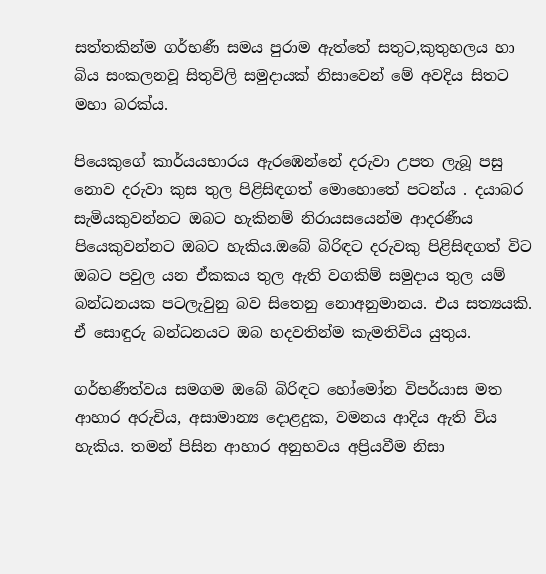සත්තකින්ම ගර්භණී සමය පුරාම ඇත්තේ සතුට,කුතුහලය හා බිය සංකලනවූ සිතුවිලි සමුදායක් නිසාවෙන් මේ අවදිය සිතට මහා බරක්ය.

පියෙකුගේ කාර්යයභාරය ඇරඹෙන්නේ දරුවා උපත ලැබූ පසු නොව දරුවා කුස තුල පිළිසිඳගත් මොහොතේ පටන්ය . දයාබර සැමියකුවන්නට ඔබට හැකිනම් නිරායසයෙන්ම ආදරණීය පියෙකුවන්නට ඔබට හැකිය.ඔබේ බිරිඳට දරුවකු පිළිසිඳගත් විට ඔබට පවුල යන ඒකකය තුල ඇති වගකිම් සමුදාය තුල යම් බන්ධනයක පටලැවුනු බව සිතෙනු නොඅනුමානය. එය සත්‍යයකි. ඒ සොඳුරු බන්ධනයට ඔබ හදවතින්ම කැමතිවිය යුතුය.

ගර්භණීත්වය සමගම ඔබේ බිරිඳට හෝමෝන විපර්යාස මත ආහාර අරුචිය, අසාමාන්‍ය දොළදුක, වමනය ආදිය ඇති විය හැකිය. තමන් පිසින ආහාර අනුභවය අප්‍රියවීම නිසා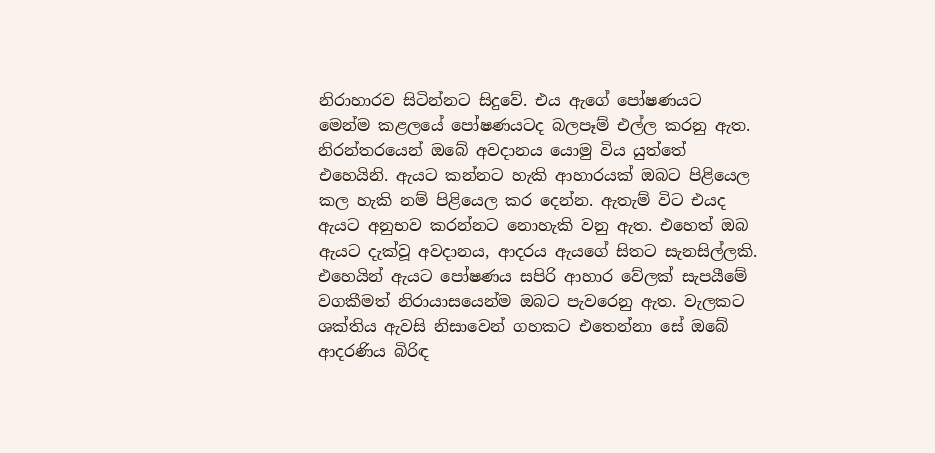නිරාහාරව සිටින්නට සිදුවේ. එය ඇගේ පෝෂණයට මෙන්ම කළලයේ පෝෂණයටද බලපෑම් එල්ල කරනු ඇත. නිරන්තරයෙන් ඔබේ අවදානය යොමු විය යුත්තේ එහෙයිනි. ඇයට කන්නට හැකි ආහාරයක් ඔබට පිළියෙල කල හැකි නම් පිළියෙල කර දෙන්න. ඇතැම් විට එයද ඇයට අනුභව කරන්නට නොහැකි වනු ඇත. එහෙත් ඔබ ඇයට දැක්වූ අවදානය, ආදරය ඇයගේ සිතට සැනසිල්ලකි. එහෙයින් ඇයට පෝෂණය සපිරි ආහාර වේලක් සැපයීමේ වගකීමත් නිරායාසයෙන්ම ඔබට පැවරෙනු ඇත. වැලකට ශක්තිය ඇවසි නිසාවෙන් ගහකට එතෙන්නා සේ ඔබේ ආදරණිය බිරිඳ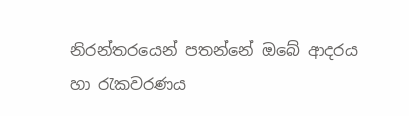නිරන්තරයෙන් පතන්නේ ඔබේ ආදරය හා රැකවරණය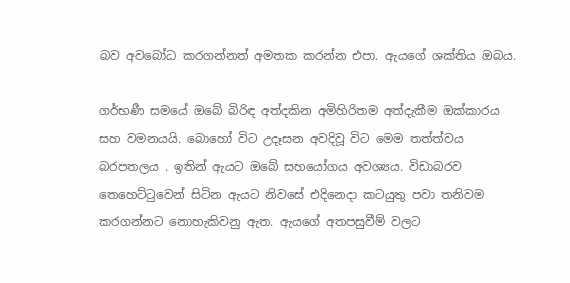බව අවබෝධ කරගන්නත් අමතක කරන්න එපා. ඇයගේ ශක්තිය ඔබය.

ගර්භණී සමයේ ඔබේ බිරිඳ අත්දකින අමිහිරිතම අත්දැකීම ඔක්කාරය සහ වමනයයි. බොහෝ විට උදෑසන අවදිවූ විට මෙම තත්ත්වය බරපතලය . ඉතින් ඇයට ඔබේ සහයෝගය අවශ්‍යය. විඩාබරව තෙහෙට්ටුවෙන් සිටින ඇයට නිවසේ එදිනෙදා කටයුතු පවා තනිවම කරගන්නට නොහැකිවනු ඇත. ඇයගේ අතපසුවීම් වලට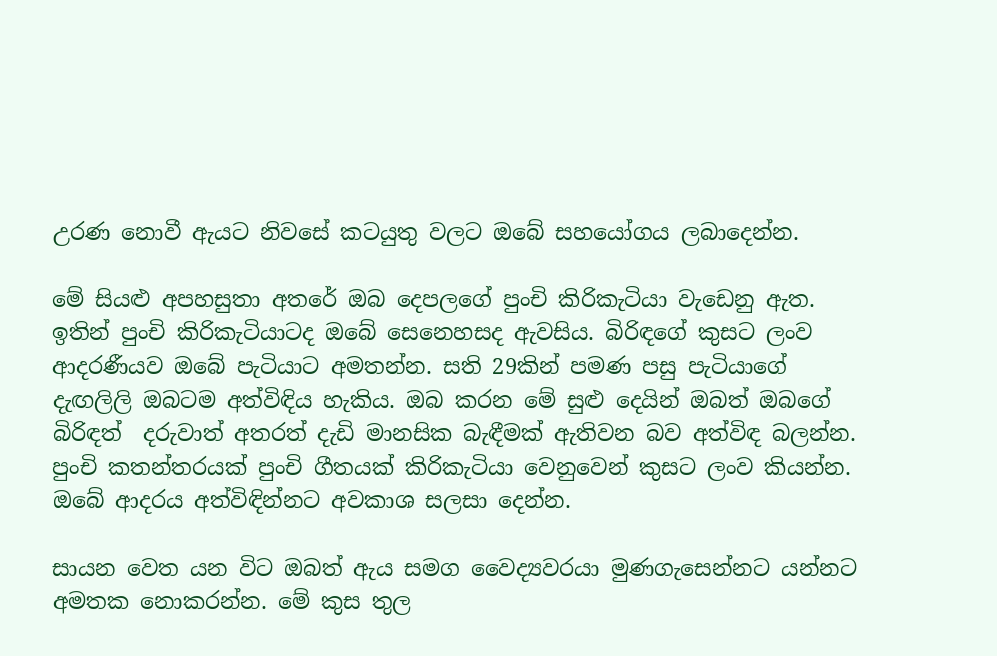උරණ නොවී ඇයට නිවසේ කටයුතු වලට ඔබේ සහයෝගය ලබාදෙන්න.

මේ සියළු අපහසුතා අතරේ ඔබ දෙපලගේ පුංචි කිරිකැටියා වැඩෙනු ඇත. ඉතින් පුංචි කිරිකැටියාටද ඔබේ සෙනෙහසද ඇවසිය. බිරිඳගේ කුසට ලංව ආදරණීයව ඔබේ පැටියාට අමතන්න. සති 29කින් පමණ පසු පැටියාගේ දැඟලිලි ඔබටම අත්විඳිය හැකිය. ඔබ කරන මේ සුළු දෙයින් ඔබත් ඔබගේ බිරිඳත්  දරුවාත් අතරත් දැඩි මානසික බැඳීමක් ඇතිවන බව අත්විඳ බලන්න. පුංචි කතන්තරයක් පුංචි ගීතයක් කිරිකැටියා වෙනුවෙන් කුසට ලංව කියන්න. ඔබේ ආදරය අත්විඳින්නට අවකාශ සලසා දෙන්න.

සායන වෙත යන විට ඔබත් ඇය සමග වෛද්‍යවරයා මුණගැසෙන්නට යන්නට අමතක නොකරන්න. මේ කුස තුල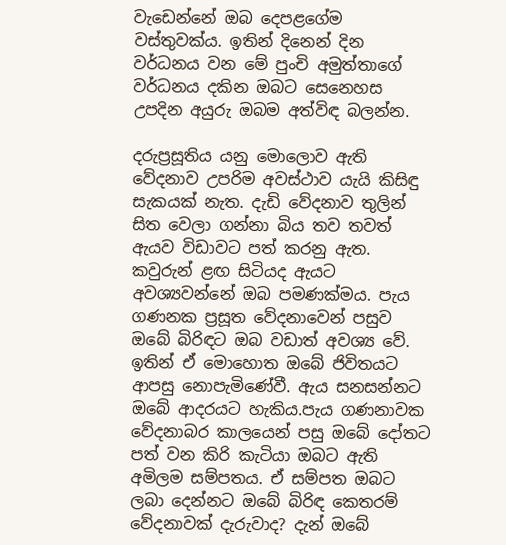වැඩෙන්නේ ඔබ දෙපළගේම වස්තුවක්ය. ඉතින් දිනෙන් දින වර්ධනය වන මේ පුංචි අමුත්තාගේ වර්ධනය දකින ඔබට සෙනෙහස උපදින අයුරු ඔබම අත්විඳ බලන්න.

දරුප්‍රසූතිය යනු මොලොව ඇති වේදනාව උපරිම අවස්ථාව යැයි කිසිඳු සැකයක් නැත. දැඩි වේදනාව තුලින් සිත වෙලා ගන්නා බිය තව තවත් ඇයව විඩාවට පත් කරනු ඇත. කවුරුන් ළඟ සිටියද ඇයට අවශ්‍යවන්නේ ඔබ පමණක්මය. පැය ගණනක ප්‍රසූත වේදනාවෙන් පසුව ඔබේ බිරිඳට ඔබ වඩාත් අවශ්‍ය වේ. ඉතින් ඒ මොහොත ඔබේ ජිවිතයට ආපසු නොපැමිණේවී. ඇය සනසන්නට ඔබේ ආදරයට හැකිය.පැය ගණනාවක වේදනාබර කාලයෙන් පසු ඔබේ දෝතට පත් වන කිරි කැටියා ඔබට ඇති අමිලම සම්පතය. ඒ සම්පත ඔබට ලබා දෙන්නට ඔබේ බිරිඳ කෙතරම් වේදනාවක් දැරුවාද? දැන් ඔබේ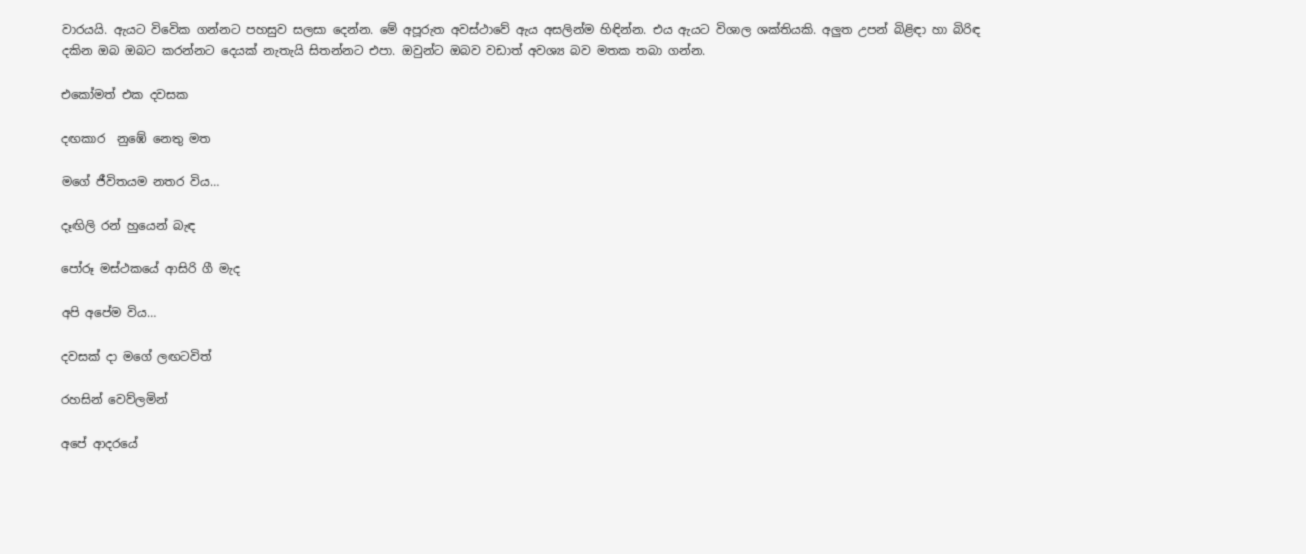වාරයයි. ඇයට විවෙික ගන්නට පහසුව සලසා දෙන්න. මේ අපූරුත අවස්ථාවේ ඇය අසලින්ම හිඳින්න. එය ඇයට විශාල ශක්තියකි. අලුත උපන් බිළිඳා හා බිරිඳ දකින ඔබ ඔබට කරන්නට දෙයක් නැතැයි සිතන්නට එපා. ඔවුන්ට ඔබව වඩාත් අවශ්‍ය බව මතක තබා ගන්න.

එකෝමත් එක දවසක

දඟකාර  නුඹේ නෙතු මත

මගේ ජීවිතයම නතර විය…

දෑඟිලි රන් හුයෙන් බැඳ

පෝරූ මස්ථකයේ ආසිරි ගී මැද

අපි අපේම විය…

දවසක් දා මගේ ලඟටවිත්

රහසින් වෙව්ලමින්

අපේ ආදරයේ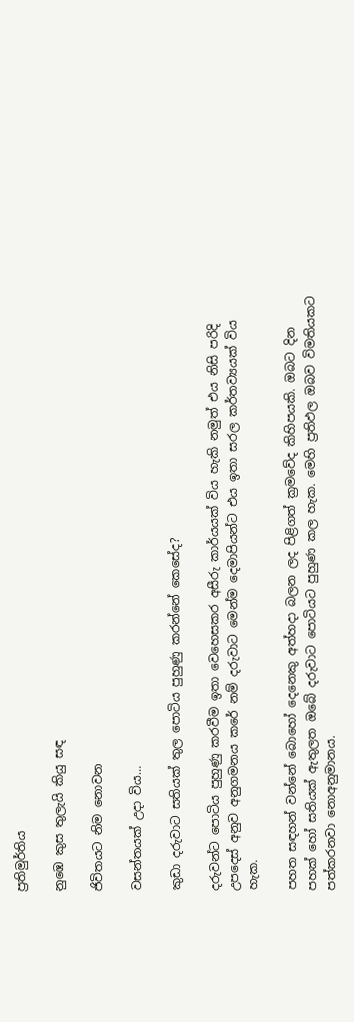ප්‍රතිමුර්තිය

නුඹෙ කුස තුලැයි කියු සඳ

ජිවිතයට නිම නොවන

වසන්තයක් උදා විය…

කුඩා දරුවාට සතියක් තුල පොටිය පුහුණු කරන්නේ කෙසේද?

දරුවන්ට පොටිය පුහුණු කරවීම ඉතා වෙහෙසකර අසීරු කාර්යයක් විය හැකි නමුත් එය නිසි පරිදි උපදෙස් අනුව අනුගමනය කරේ නම් දරුවාට මෙන්ම දෙමාපියන්ට එය ඉතා සරල කර්තව්‍යයක් විය හැක.

පහත සඳහන් වන්නේ බොහෝ දෙනෙකු අත්හදා බලන ලද පිළිගත් ක්‍රමවේද කිහිපයකි. ඔබට දින පහක් හෝ සතියක් ඇතුලත ඔබේ දරුවාට පොටියට පුහුණ කල හැක. මෙහි ප්‍රතිඵල ඔබව විමතියකට පත්කරනවා නොඅනුමානය.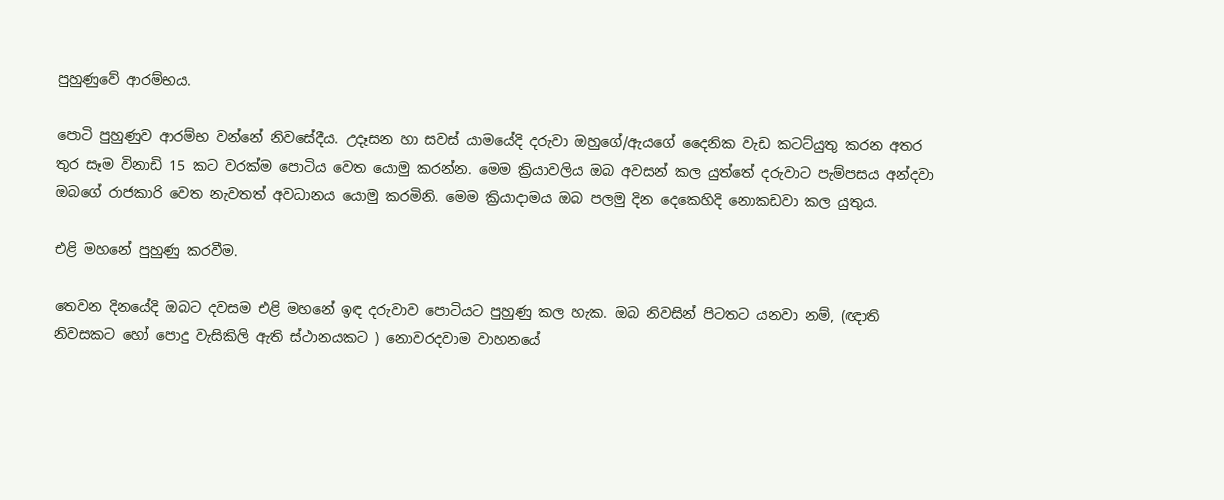පුහුණුවේ ආරම්භය.

පොටි පුහුණුව ආරම්භ වන්නේ නිවසේදීය. උදෑසන හා සවස් යාමයේදි දරුවා ඔහුගේ/ඇයගේ දෛනික වැඩ කටට්යුතු කරන අතර තුර සෑම විනාඩි 15 කට වරක්ම පොටිය වෙත යොමු කරන්න. මෙම ක්‍රියාවලිය ඔබ අවසන් කල යුත්තේ දරුවාට පැම්පසය අන්දවා ඔබගේ රාජකාරි වෙත නැවතත් අවධානය යොමු කරමිනි. මෙම ක්‍රියාදාමය ඔබ පලමු දින දෙකෙහිදි නොකඩවා කල යුතුය.

එළි මහනේ පුහුණු කරවීම.

තෙවන දිනයේදි ඔබට දවසම එළි මහනේ ඉඳ දරුවාව පොටියට පුහුණු කල හැක. ඔබ නිවසින් පිටතට යනවා නම්, (ඥාති නිවසකට හෝ පොදු වැසිකිලි ඇති ස්ථානයකට ) නොවරදවාම වාහනයේ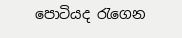පොටියද රැගෙන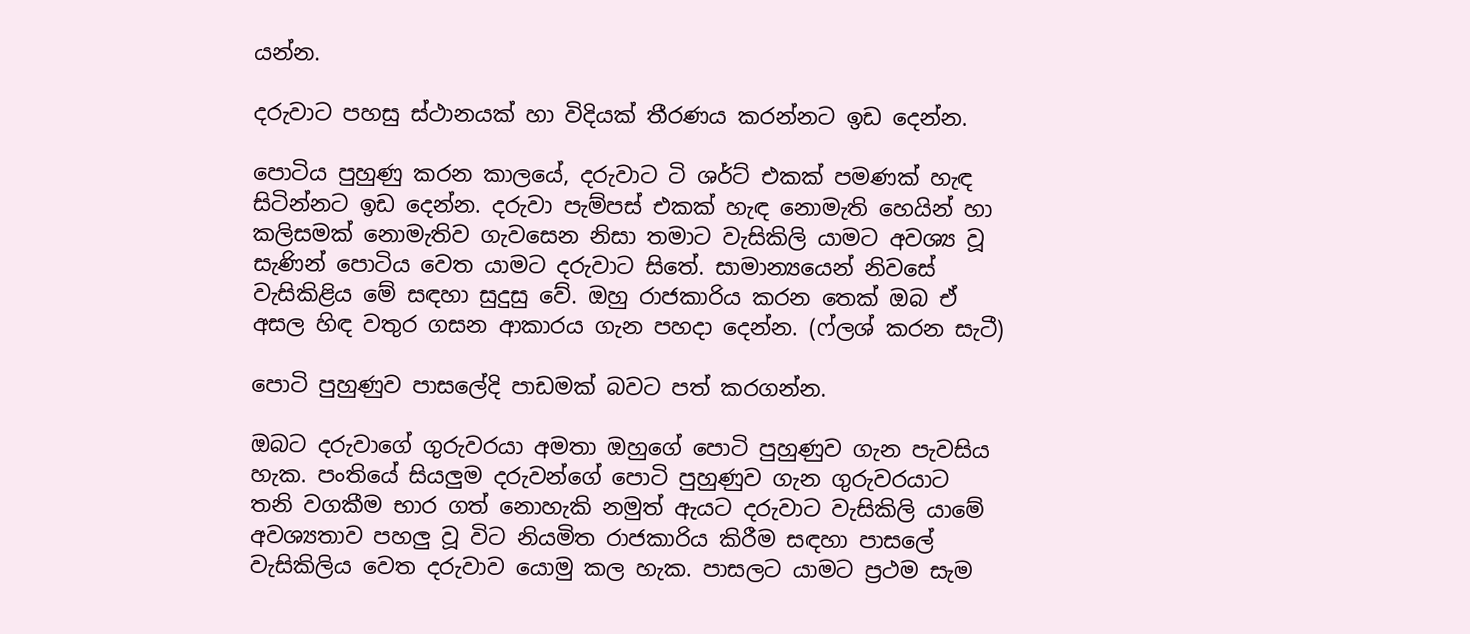යන්න.

දරුවාට පහසු ස්ථානයක් හා විදියක් තීරණය කරන්නට ඉඩ දෙන්න.

පොටිය පුහුණු කරන කාලයේ, දරුවාට ටි ශර්ට් එකක් පමණක් හැඳ සිටින්නට ඉඩ දෙන්න. දරුවා පැම්පස් එකක් හැඳ නොමැති හෙයින් හා කලිසමක් නොමැතිව ගැවසෙන නිසා තමාට වැසිකිලි යාමට අවශ්‍ය වූ සැණින් පොටිය වෙත යාමට දරුවාට සිතේ. සාමාන්‍යයෙන් නිවසේ වැසිකිළිය මේ සඳහා සුදුසු වේ. ඔහු රාජකාරිය කරන තෙක් ඔබ ඒ අසල හිඳ වතුර ගසන ආකාරය ගැන පහදා දෙන්න. (ෆ්ලශ් කරන සැටී)

පොටි පුහුණුව පාසලේදි පාඩමක් බවට පත් කරගන්න.

ඔබට දරුවාගේ ගුරුවරයා අමතා ඔහුගේ පොටි පුහුණුව ගැන පැවසිය හැක. පංතියේ සියලුම දරුවන්ගේ පොටි පුහුණුව ගැන ගුරුවරයාට  තනි වගකීම භාර ගත් නොහැකි නමුත් ඇයට දරුවාට වැසිකිලි යාමේ අවශ්‍යතාව පහලු වූ විට නියමිත රාජකාරිය කිරීම සඳහා පාසලේ වැසිකිලිය වෙත දරුවාව යොමු කල හැක. පාසලට යාමට ප්‍රථම සැම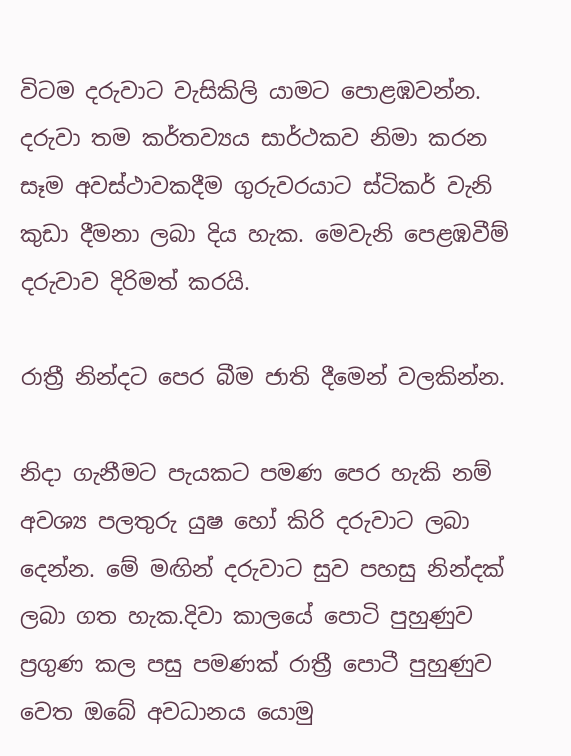විටම දරුවාට වැසිකිලි යාමට පොළඹවන්න. දරුවා තම කර්තව්‍යය සාර්ථකව නිමා කරන සෑම අවස්ථාවකදීම ගුරුවරයාට ස්ටිකර් වැනි කුඩා දීමනා ලබා දිය හැක. මෙවැනි පෙළඹවීම් දරුවාව දිරිමත් කරයි.

රාත්‍රී නින්දට පෙර බීම ජාති දීමෙන් වලකින්න.

නිදා ගැනීමට පැයකට පමණ පෙර හැකි නම් අවශ්‍ය පලතුරු යුෂ හෝ කිරි දරුවාට ලබා දෙන්න. මේ මඟින් දරුවාට සුව පහසු නින්දක් ලබා ගත හැක.දිවා කාලයේ පොටි පුහුණුව ප්‍රගුණ කල පසු පමණක් රාත්‍රී පොටී පුහුණුව වෙත ඔබේ අවධානය යොමු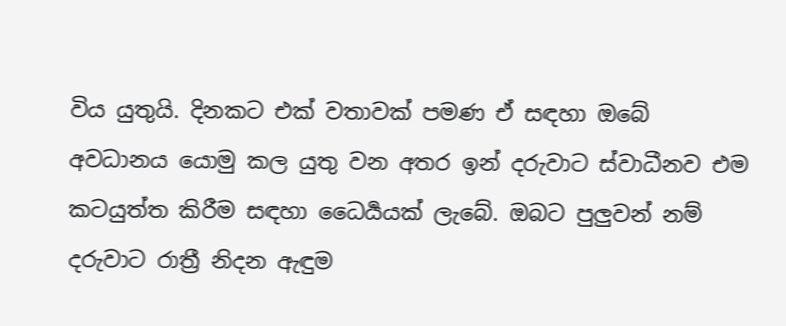විය යුතුයි. දිනකට එක් වතාවක් පමණ ඒ සඳහා ඔබේ අවධානය යොමු කල යුතු වන අතර ඉන් දරුවාට ස්වාධීනව එම කටයුත්ත කිරීම සඳහා ධෛර්‍යයක් ලැබේ. ඔබට පුලුවන් නම් දරුවාට රාත්‍රී නිදන ඇඳුම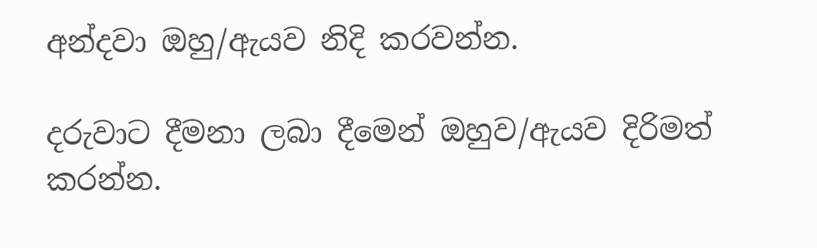අන්දවා ඔහු/ඇයව නිදි කරවන්න.

දරුවාට දීමනා ලබා දීමෙන් ඔහුව/ඇයව දිරිමත් කරන්න.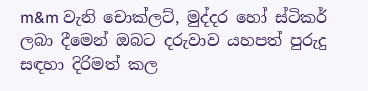m&m වැනි චොක්ලට්, මුද්දර හෝ ස්ටිකර් ලබා දීමෙන් ඔබට දරුවාව යහපත් පුරුදු සඳහා දිරිමත් කල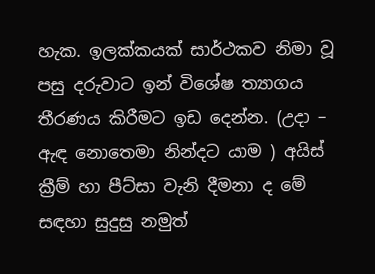හැක. ඉලක්කයක් සාර්ථකව නිමා වූ පසු දරුවාට ඉන් විශේෂ ත්‍යාගය තීරණය කිරීමට ඉඩ දෙන්න. (උදා – ඇඳ නොතෙමා නින්දට යාම ) අයිස් ක්‍රීම් හා පීට්සා වැනි දීමනා ද මේ සඳහා සුදුසු නමුත්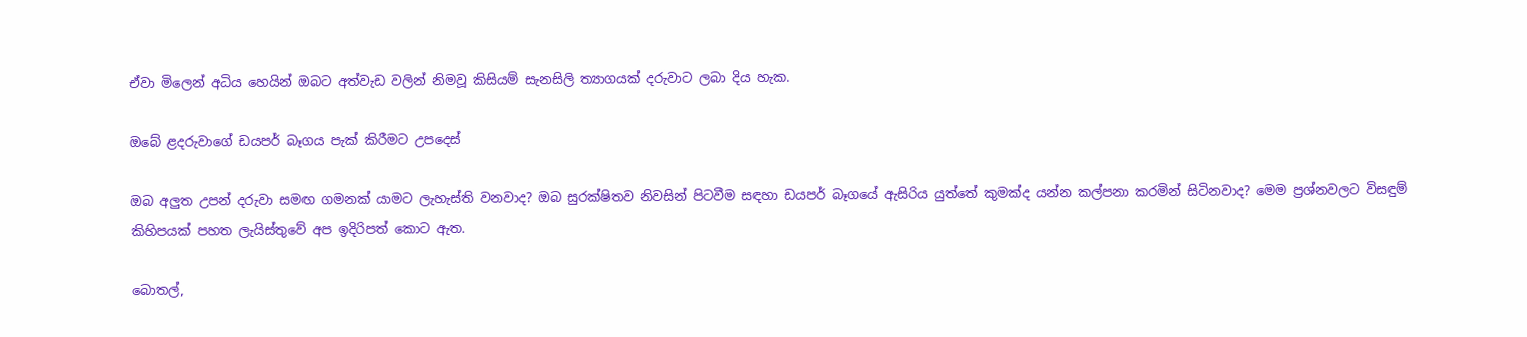ඒවා මිලෙන් අධිය හෙයින් ඔබට අත්වැඩ වලින් නිමවූ කිසියම් සැනසිලි ත්‍යාගයක් දරුවාට ලබා දිය හැක.

ඔබේ ළදරුවාගේ ඩයපර් බෑගය පැක් කිරීමට උපදෙස්

ඔබ අලුත උපන් දරුවා සමඟ ගමනක් යාමට ලැහැස්ති වනවාද? ඔබ සුරක්ෂිතව නිවසින් පිටවීම සඳහා ඩයපර් බෑගයේ ඇසිරිය යුත්තේ කුමක්ද යන්න කල්පනා කරමින් සිටිනවාද? මෙම ප්‍රශ්නවලට විසඳුම් කිහිපයක් පහත ලැයිස්තුවේ අප ඉදිරිපත් කොට ඇත.

බොතල්,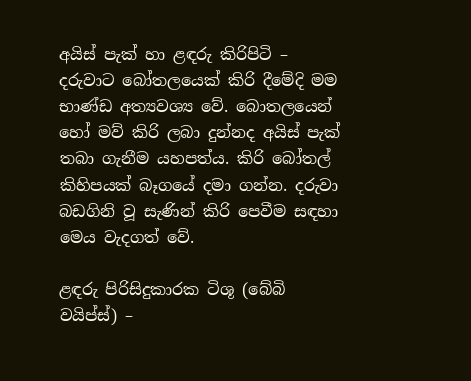අයිස් පැක් හා ළඳරු කිරිපිටි – දරුවාට බෝතලයෙක් කිරි දීමේදි මම භාණ්ඩ අත්‍යවශ්‍ය වේ. බොතලයෙන් හෝ මව් කිරි ලබා දුන්නද අයිස් පැක් තබා ගැනීම යහපත්ය. කිරි බෝතල් කිහිපයක් බෑගයේ දමා ගන්න. දරුවා බඩගිනි වූ සැණින් කිරි පෙවීම සඳහා මෙය වැදගත් වේ.

ළඳරු පිරිසිදුකාරක ටිශූ (බේබි වයිප්ස්) –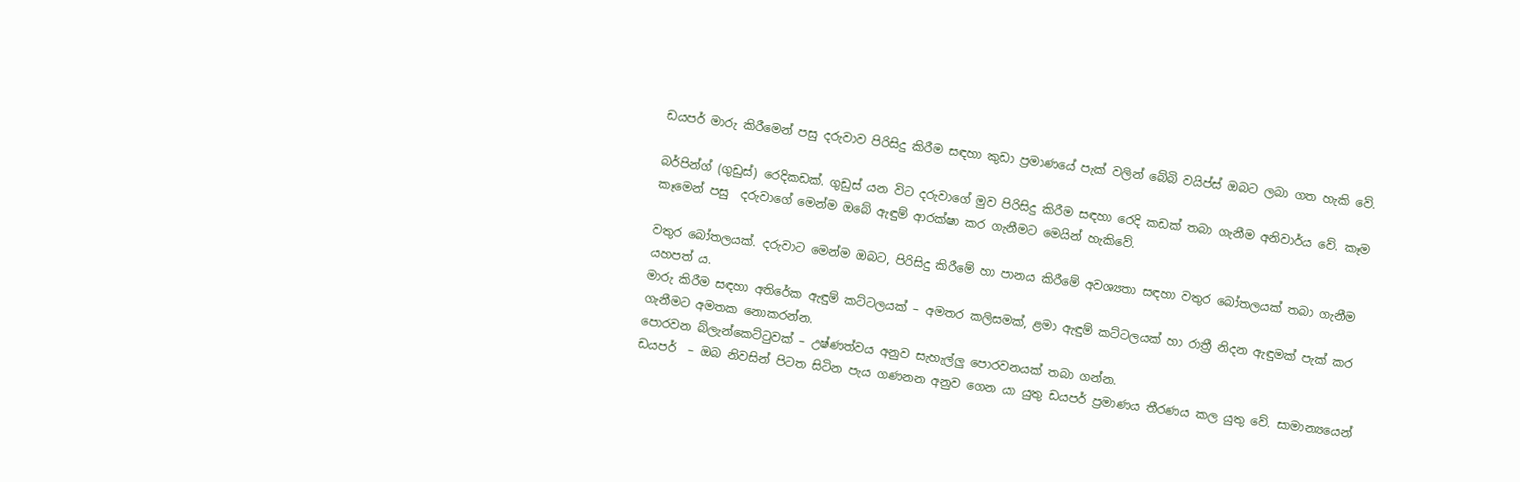ඩයපර් මාරු කිරීමෙන් පසු දරුවාව පිරිසිදු කිරීම සඳහා කුඩා ප්‍රමාණයේ පැක් වලින් බේබි වයිප්ස් ඔබට ලබා ගත හැකි වේ.

බර්පින්ග් (ගුඩුස්) රෙදිකඩක්. ගුඩුස් යන විට දරුවාගේ මුව පිරිසිදු කිරීම සඳහා රෙදි කඩක් තබා ගැනීම අනිවාර්ය වේ. කෑම කෑමෙන් පසු  දරුවාගේ මෙන්ම ඔබේ ඇඳුම් ආරක්ෂා කර ගැනීමට මෙයින් හැකිවේ.

වතුර බෝතලයක්. දරුවාට මෙන්ම ඔබට, පිරිසිදු කිරීමේ හා පානය කිරීමේ අවශ්‍යතා සඳහා වතුර බෝතලයක් තබා ගැනීම යහපත් ය.
මාරු කිරීම සඳහා අතිරේක ඇඳුම් කට්ටලයක් – අමතර කලිසමක්, ළමා ඇඳුම් කට්ටලයක් හා රාත්‍රී නිදන ඇඳුමක් පැක් කර ගැනීමට අමතක නොකරන්න.
පොරවන බ්ලැන්කෙට්ටුවක් – උෂ්ණත්වය අනුව සැහැල්ලු පොරවනයක් තබා ගන්න.
ඩයපර්  – ඔබ නිවසින් පිටත සිටින පැය ගණනන අනුව ගෙන යා යුතු ඩයපර් ප්‍රමාණය තීරණය කල යුතු වේ. සාමාන්‍යයෙන්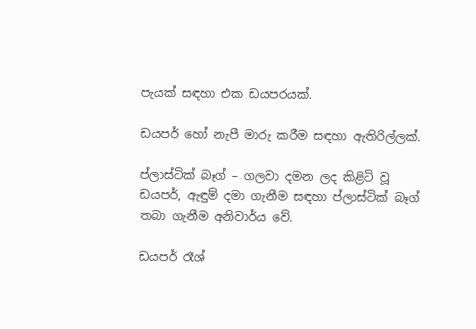පැයක් සඳහා එක ඩයපරයක්.

ඩයපර් හෝ නැපී මාරු කරීම සඳහා ඇතිරිල්ලක්.

ප්ලාස්ටික් බෑග් – ගලවා දමන ලද කිළිටි වූ ඩයපර්, ඇඳුම් දමා ගැනීම සඳහා ප්ලාස්ටික් බෑග් තබා ගැනීම අනිවාර්ය වේ.

ඩයපර් රෑශ්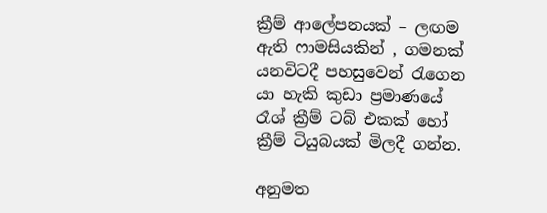ක්‍රීම් ආලේපනයක් – ලඟම ඇති ෆාමසියකින් , ගමනක් යනවිටදී පහසුවෙන් රැගෙන යා හැකි කුඩා ප්‍රමාණයේ රෑශ් ක්‍රීම් ටබ් එකක් හෝ ක්‍රීම් ටියුබයක් මිලදී ගන්න.

අනුමත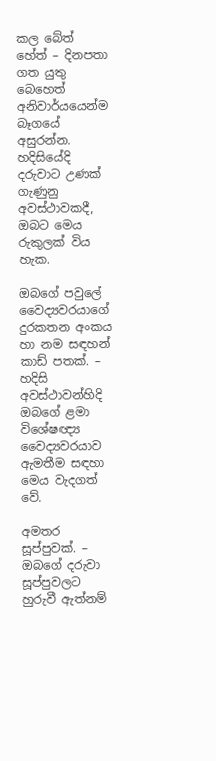කල බේත් හේත් – දිනපතා ගත යුතු බෙහෙත් අනිවාර්යයෙන්ම බෑගයේ අසුරන්න. හදිසියේදි දරුවාට උණක් ගැණුනු අවස්ථාවකදී, ඔබට මෙය රුකුලක් විය හැක.

ඔබගේ පවුලේ වෛද්‍යවරයාගේ දුරකතන අංකය හා නම සඳහන් කාඩ් පතක්. – හදිසි අවස්ථාවන්හිදි ඔබගේ ළමා විශේෂඥ්‍ය වෛද්‍යවරයාව ඇමතීම සඳහා මෙය වැදගත් වේ.

අමතර සූප්පුවක්. – ඔබගේ දරුවා සූප්පුවලට හුරුවී ඇත්නම්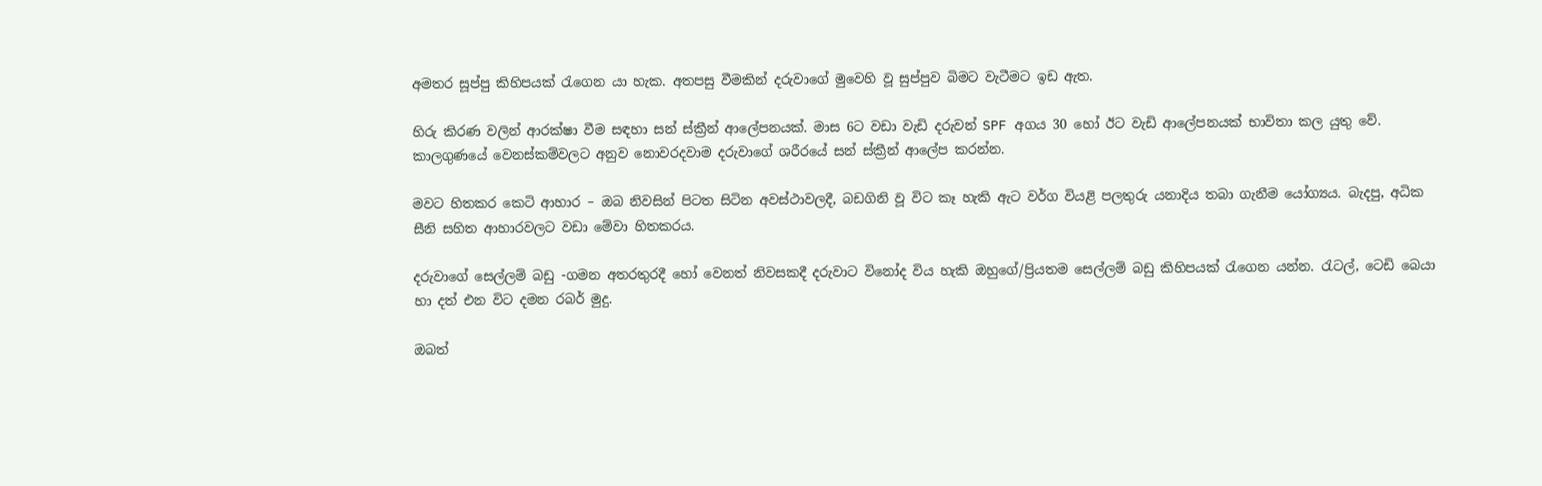අමතර සූප්පු කිහිපයක් රැගෙන යා හැක. අතපසු වීමකින් දරුවාගේ මුවෙහි වූ සුප්පුව බිමට වැටීමට ඉඩ ඇත.

හිරු කිරණ වලින් ආරක්ෂා වීම සඳහා සන් ස්ක්‍රීන් ආලේපනයක්. මාස 6ට වඩා වැඩි දරුවන් SPF අගය 30 හෝ ඊට වැඩි ආලේපනයක් භාවිතා කල යුතු වේ. කාලගුණයේ වෙනස්කම්වලට අනුව නොවරදවාම දරුවාගේ ශරීරයේ සන් ස්ක්‍රීන් ආලේප කරන්න.

මවට හිතකර කෙටි ආහාර – ඔබ නිවසින් පිටත සිටින අවස්ථාවලදී, බඩගිනි වූ විට කෑ හැකි ඇට වර්ග වියළි පලතුරු යනාදිය තබා ගැනීම යෝග්‍යය. බැදපු, අධික සීනි සහිත ආහාරවලට වඩා මේවා හිතකරය.

දරුවාගේ සෙල්ලම් බඩු -ගමන අතරතුරදී හෝ වෙනත් නිවසකදී දරුවාට විනෝද විය හැකි ඔහුගේ/ප්‍රියතම සෙල්ලම් බඩු කිහිපයක් රැගෙන යන්න. රැටල්, ටෙඩි බෙයා හා දත් එන විට දමන රබර් මුදු.

ඔබත්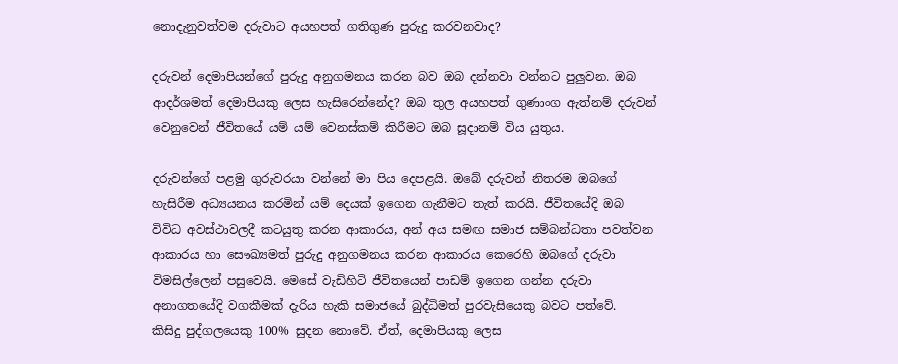නොදැනුවත්වම දරුවාට අයහපත් ගතිගුණ පුරුදු කරවනවාද?

දරුවන් දෙමාපියන්ගේ පුරුදු අනුගමනය කරන බව ඔබ දන්නවා වන්නට පුලුවන. ඔබ ආදර්ශමත් දෙමාපියකු ලෙස හැසිරෙන්නේද? ඔබ තුල අයහපත් ගුණාංග ඇත්නම් දරුවන් වෙනුවෙන් ජීවිතයේ යම් යම් වෙනස්කම් කිරීමට ඔබ සූදානම් විය යුතුය.

දරුවන්ගේ පළමු ගුරුවරයා වන්නේ මා පිය දෙපළයි. ඔබේ දරුවන් නිතරම ඔබගේ හැසිරීම අධ්‍යයනය කරමින් යම් දෙයක් ඉගෙන ගැනීමට තැත් කරයි. ජීවිතයේදි ඔබ විවිධ අවස්ථාවලදී කටයුතු කරන ආකාරය, අන් අය සමඟ සමාජ සම්බන්ධතා පවත්වන ආකාරය හා සෞඛ්‍යමත් පුරුදු අනුගමනය කරන ආකාරය කෙරෙහි ඔබගේ දරුවා විමසිල්ලෙන් පසුවෙයි. මෙසේ වැඩිහිටි ජීවිතයෙන් පාඩම් ඉගෙන ගන්න දරුවා අනාගතයේදි වගකීමක් දැරිය හැකි සමාජයේ බුද්ධිමත් පුරවැසියෙකු බවට පත්වේ.
කිසිදු පුද්ගලයෙකු 100% සුදන නොවේ. ඒත්, දෙමාපියකු ලෙස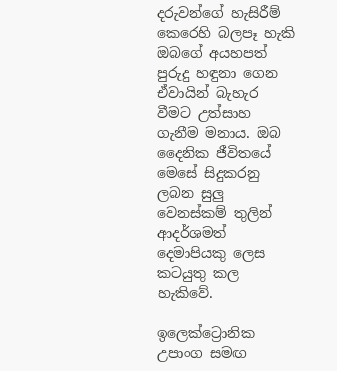දරුවන්ගේ හැසිරීම් කෙරෙහි බලපෑ හැකි ඔබගේ අයහපත් පුරුදු හඳුනා ගෙන ඒවායින් බැහැර වීමට උත්සාහ ගැනීම මනාය. ඔබ දෛනික ජීවිතයේ මෙසේ සිදුකරනු ලබන සුලු වෙනස්කම් තුලින් ආදර්ශමත් දෙමාපියකු ලෙස කටයුතු කල හැකිවේ.

ඉලෙක්ට්‍රොනික උපාංග සමඟ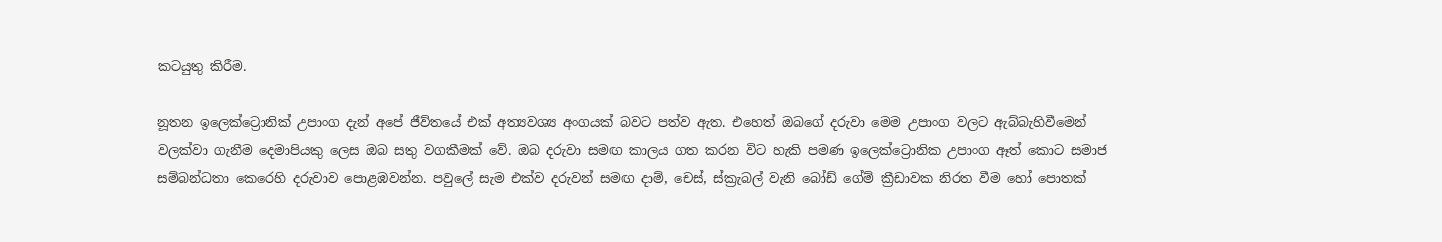කටයුතු කිරීම.

නූතන ඉලෙක්ට්‍රොනික් උපාංග දැන් අපේ ජීව්තයේ එක් අත්‍යවශ්‍ය අංගයක් බවට පත්ව ඇත. එහෙත් ඔබගේ දරුවා මෙම උපාංග වලට ඇබ්බැහිවීමෙන් වලක්වා ගැනීම දෙමාපියකු ලෙස ඔබ සතු වගකීමක් වේ. ඔබ දරුවා සමඟ කාලය ගත කරන විට හැකි පමණ ඉලෙක්ට්‍රොනික උපාංග ඈත් කොට සමාජ සම්බන්ධතා කෙරෙහි දරුවාව පොළඹවන්න. පවුලේ සැම එක්ව දරුවන් සමඟ දාම්, චෙස්, ස්ක්‍රැබල් වැනි බෝඩ් ගේම් ක්‍රීඩාවක නිරත වීම හෝ පොතක්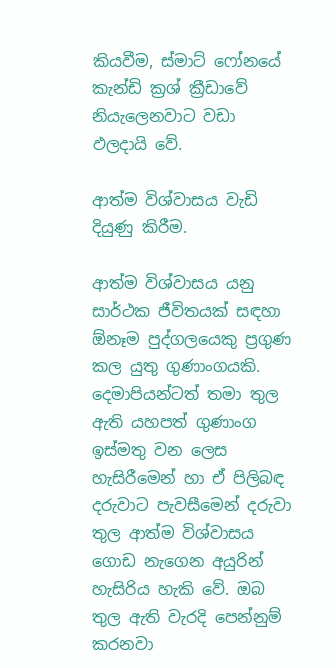කියවීම, ස්මාට් ෆෝනයේ කැන්ඩි ක්‍රශ් ක්‍රීඩාවේ නියැලෙනවාට වඩා ඵලදායි වේ.

ආත්ම විශ්වාසය වැඩි දියුණු කිරීම.

ආත්ම විශ්වාසය යනු සාර්ථක ජීවිතයක් සඳහා ඕනෑම පුද්ගලයෙකු ප්‍රගුණ කල යුතු ගුණාංගයකි. දෙමාපියන්ටත් තමා තුල ඇති යහපත් ගුණාංග ඉස්මතු වන ලෙස හැසිරීමෙන් හා ඒ පිලිබඳ දරුවාට පැවසීමෙන් දරුවා තුල ආත්ම විශ්වාසය ගොඩ නැගෙන අයුරින් හැසිරිය හැකි වේ. ඔබ තුල ඇති වැරදි පෙන්නුම් කරනවා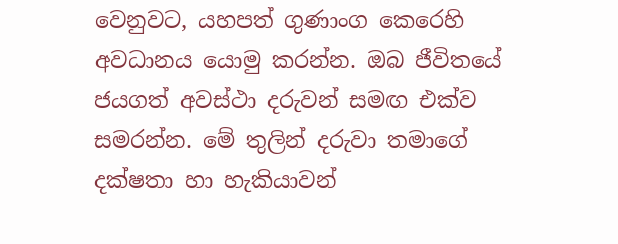වෙනුවට, යහපත් ගුණාංග කෙරෙහි අවධානය යොමු කරන්න. ඔබ ජීවිතයේ ජයගත් අවස්ථා දරුවන් සමඟ එක්ව සමරන්න. මේ තුලින් දරුවා තමාගේ දක්ෂතා හා හැකියාවන්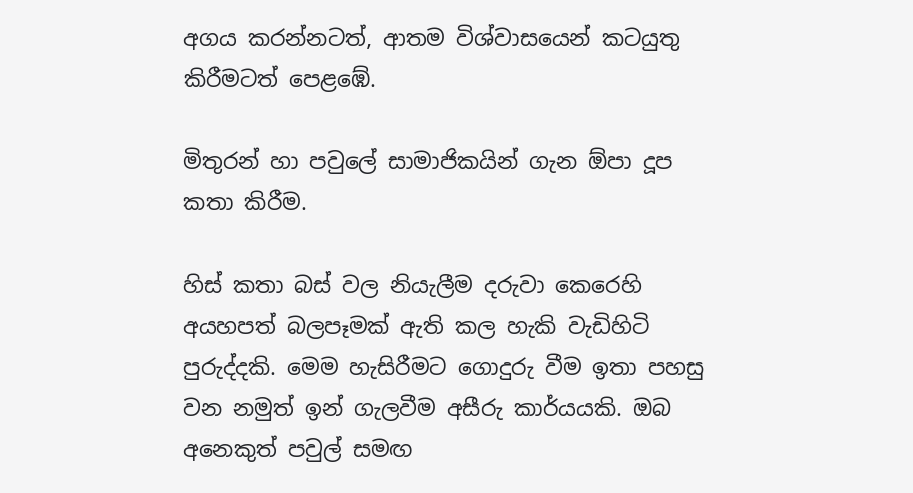අගය කරන්නටත්, ආතම විශ්වාසයෙන් කටයුතු කිරීමටත් පෙළඹේ.

මිතුරන් හා පවුලේ සාමාජිකයින් ගැන ඕපා දූප කතා කිරීම.

හිස් කතා බස් වල නියැලීම දරුවා කෙරෙහි අයහපත් බලපෑමක් ඇති කල හැකි වැඩිහිටි පුරුද්දකි. මෙම හැසිරීමට ගොදුරු වීම ඉතා පහසු වන නමුත් ඉන් ගැලවීම අසීරු කාර්යයකි. ඔබ අනෙකුත් පවුල් සමඟ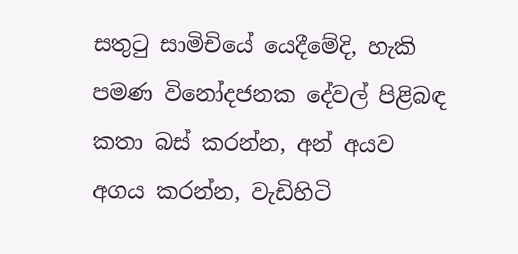සතුටු සාමිචියේ යෙදීමේදි, හැකි පමණ විනෝදජනක දේවල් පිළිබඳ කතා බස් කරන්න, අන් අයව අගය කරන්න, වැඩිහිටි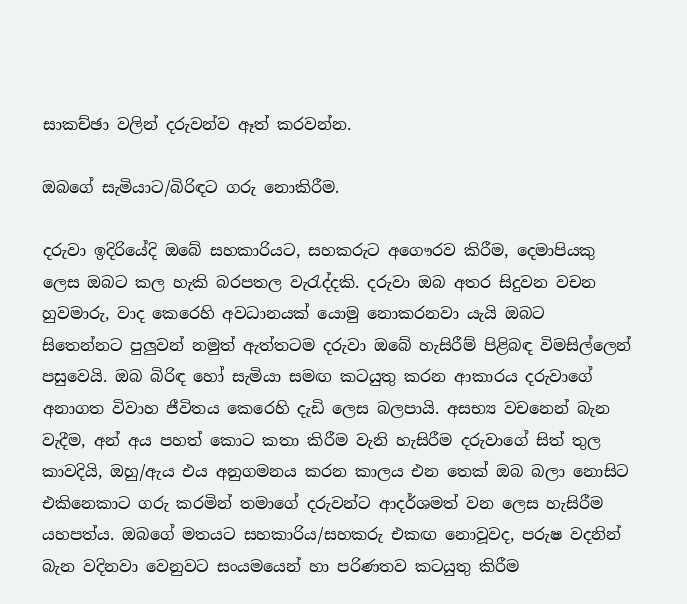සාකච්ඡා වලින් දරුවන්ව ඈත් කරවන්න.

ඔබගේ සැමියාට/බිරිඳට ගරු නොකිරීම.

දරුවා ඉදිරියේදි ඔබේ සහකාරියට, සහකරුට අගෞරව කිරීම, දෙමාපියකු ලෙස ඔබට කල හැකි බරපතල වැරැද්දකි. දරුවා ඔබ අතර සිදුවන වචන හුවමාරු, වාද කෙරෙහි අවධානයක් යොමු නොකරනවා යැයි ඔබට සිතෙන්නට පුලුවන් නමුත් ඇත්තටම දරුවා ඔබේ හැසිරීම් පිළිබඳ විමසිල්ලෙන් පසුවෙයි. ඔබ බිරිඳ හෝ සැමියා සමඟ කටයුතු කරන ආකාරය දරුවාගේ අනාගත විවාහ ජීවිතය කෙරෙහි දැඩි ලෙස බලපායි. අසභ්‍ය වචනෙන් බැන වැදීම, අන් අය පහත් කොට කතා කිරීම වැනි හැසිරීම දරුවාගේ සිත් තුල කාවදියි, ඔහු/ඇය එය අනුගමනය කරන කාලය එන තෙක් ඔබ බලා නොසිට එකිනෙකාට ගරු කරමින් තමාගේ දරුවන්ට ආදර්ශමත් වන ලෙස හැසිරීම යහපත්ය. ඔබගේ මතයට සහකාරිය/සහකරු එකඟ නොවූවද, පරුෂ වදනින් බැන වදිනවා වෙනුවට සංයමයෙන් හා පරිණතව කටයුතු කිරීම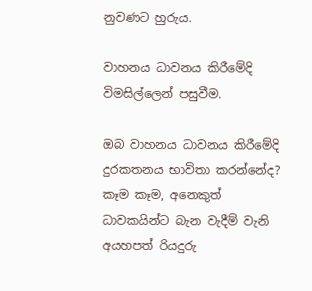නුවණට හුරුය.

වාහනය ධාවනය කිරීමේදි විමසිල්ලෙන් පසුවීම.

ඔබ වාහනය ධාවනය කිරීමේදි දුරකතනය භාවිතා කරන්නේද? කෑම කෑම, අනෙකුත් ධාවකයින්ට බැන වැදීම් වැනි අයහපත් රියදුරු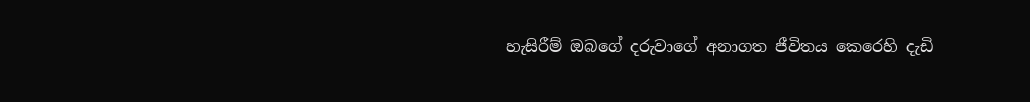හැසිරීම් ඔබගේ දරුවාගේ අනාගත ජීවිතය කෙරෙහි දැඩි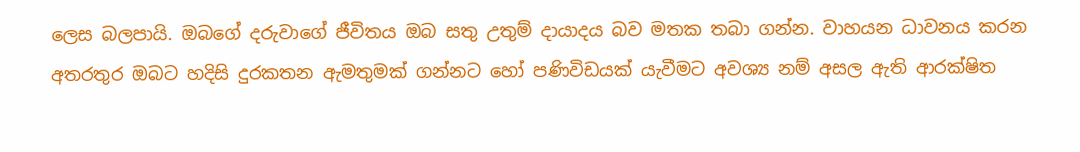ලෙස බලපායි. ඔබගේ දරුවාගේ ජීවිතය ඔබ සතු උතුම් දායාදය බව මතක තබා ගන්න. වාහයන ධාවනය කරන අතරතුර ඔබට හදිසි දුරකතන ඇමතුමක් ගන්නට හෝ පණිවිඩයක් යැවීමට අවශ්‍ය නම් අසල ඇති ආරක්ෂිත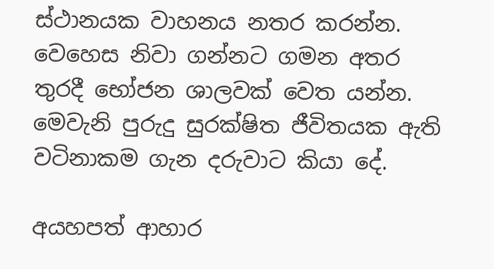ස්ථානයක වාහනය නතර කරන්න. වෙහෙස නිවා ගන්නට ගමන අතර තුරදී භෝජන ශාලවක් වෙත යන්න. මෙවැනි පුරුදු සුරක්ෂිත ජීවිතයක ඇති වටිනාකම ගැන දරුවාට කියා දේ.

අයහපත් ආහාර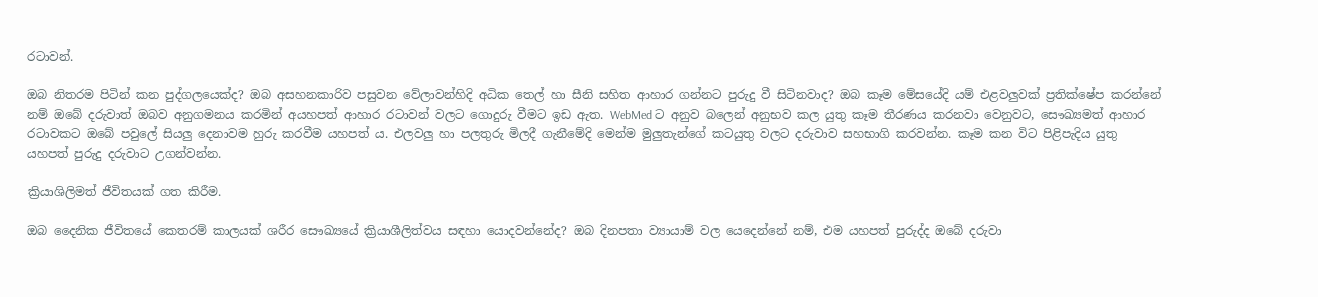රටාවන්.

ඔබ නිතරම පිටින් කන පුද්ගලයෙක්ද? ඔබ අසහනකාරිව පසුවන වේලාවන්හිදි අධික තෙල් හා සීනි සහිත ආහාර ගන්නට පුරුදු වී සිටිනවාද? ඔබ කෑම මේසයේදි යම් එළවලුවක් ප්‍රතික්ෂේප කරන්නේ නම් ඔබේ දරුවාත් ඔබව අනුගමනය කරමින් අයහපත් ආහාර රටාවන් වලට ගොදුරු වීමට ඉඩ ඇත. WebMed ට අනුව බලෙන් අනුභව කල යුතු කෑම තීරණය කරනවා වෙනුවට, සෞඛ්‍යමත් ආහාර රටාවකට ඔබේ පවුලේ සියලු දෙනාවම හුරු කරවීම යහපත් ය. එලවලු හා පලතුරු මිලදී ගැනීමේදි මෙන්ම මුලුතැන්ගේ කටයුතු වලට දරුවාව සහභාගි කරවන්න. කෑම කන විට පිළිපැදිය යුතු යහපත් පුරුදු දරුවාට උගන්වන්න.

ක්‍රියාශිලිමත් ජීවිතයක් ගත කිරීම.

ඔබ දෛනික ජීවිතයේ කෙතරම් කාලයක් ශරීර සෞඛ්‍යයේ ක්‍රියාශීලිත්වය සඳහා යොදවන්නේද? ඔබ දිනපතා ව්‍යායාම් වල යෙදෙන්නේ නම්, එම යහපත් පුරුද්ද ඔබේ දරුවා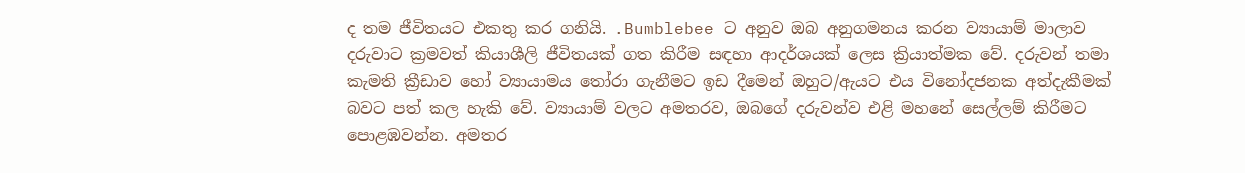ද තම ජීවිතයට එකතු කර ගනියි. .Bumblebee ට අනුව ඔබ අනුගමනය කරන ව්‍යායාම් මාලාව දරුවාට ක්‍රමවත් කියාශීලි ජීවිතයක් ගත කිරීම සඳහා ආදර්ශයක් ලෙස ක්‍රියාත්මක වේ. දරුවන් තමා කැමති ක්‍රීඩාව හෝ ව්‍යායාමය තෝරා ගැනීමට ඉඩ දීමෙන් ඔහුට/ඇයට එය විනෝදජනක අත්දැකීමක් බවට පත් කල හැකි වේ. ව්‍යායාම් වලට අමතරව, ඔබගේ දරුවන්ව එළි මහනේ සෙල්ලම් කිරීමට පොළඹවන්න. අමතර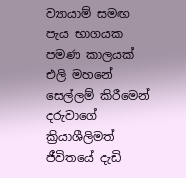ව්‍යායාම් සමඟ පැය භාගයක පමණ කාලයක් එලි මහනේ සෙල්ලම් කිරීමෙන් දරුවාගේ ක්‍රියාශීලිමත් ජීවිතයේ දැඩි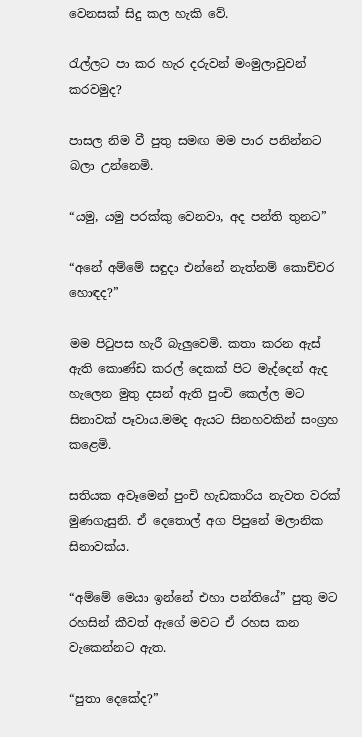වෙනසක් සිදු කල හැකි වේ.

රැල්ලට පා කර හැර දරුවන් මංමුලාවුවන් කරවමුද?

පාසල නිම වී පුතු සමඟ මම පාර පනින්නට බලා උන්නෙමි.

“යමු, යමු පරක්කු වෙනවා, අද පන්ති තුනට”

“අනේ අම්මේ සඳුදා එන්නේ නැත්නම් කොච්චර හොඳද?”

මම පිටුපස හැරී බැලුවෙමි. කතා කරන ඇස් ඇති කොණ්ඩ කරල් දෙකක් පිට මැද්දෙන් ඇද හැලෙන මුතු දසන් ඇති පුංචි කෙල්ල මට සිනාවක් පෑවාය.මමද ඇයට සිනහවකින් සංග්‍රහ කළෙමි.

සතියක අවෑමෙන් පුංචි හැඩකාරිය නැවත වරක් මුණගැසුනි. ඒ දෙතොල් අග පිපුනේ මලානික සිනාවක්ය.

“අම්මේ මෙයා ඉන්නේ එහා පන්තියේ” පුතු මට රහසින් කීවත් ඇගේ මවට ඒ රහස කන වැකෙන්නට ඇත.

“පුතා දෙකේද?”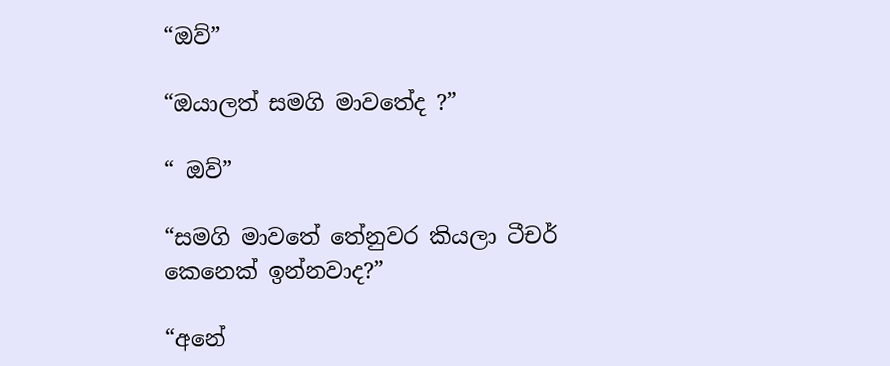“ඔව්”

“ඔයාලත් සමගි මාවතේද ?”

“ ඔව්”

“සමගි මාවතේ තේනුවර කියලා ටීචර් කෙනෙක් ඉන්නවාද?”

“අනේ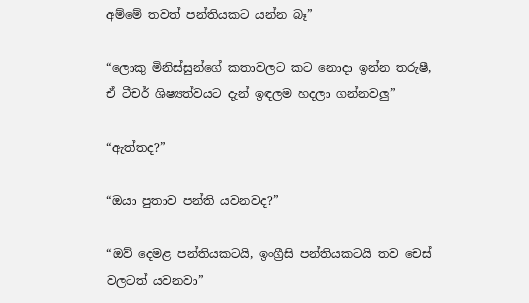අම්මේ තවත් පන්තියකට යන්න බෑ”

“ලොකු මිනිස්සුන්ගේ කතාවලට කට නොදා ඉන්න තරුෂී, ඒ ටීචර් ශිෂ්‍යත්වයට දැන් ඉඳලම හදලා ගන්නවලු”

“ඇත්තද?”

“ඔයා පුතාව පන්ති යවනවද?”

“ඔව් දෙමළ පන්තියකටයි, ඉංග්‍රීසි පන්තියකටයි තව චෙස් වලටත් යවනවා”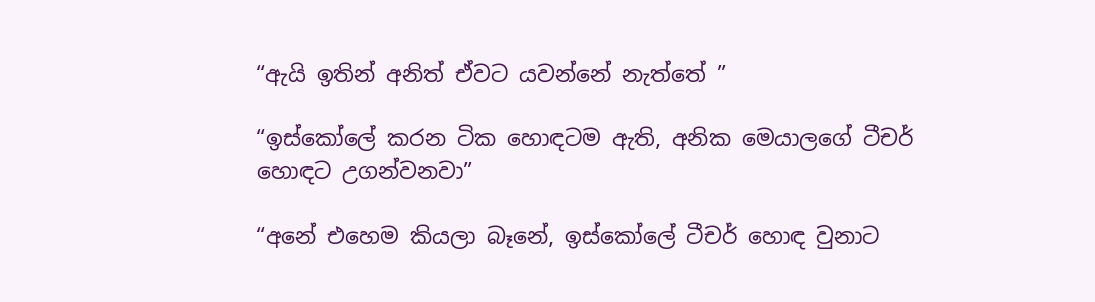“ඇයි ඉතින් අනිත් ඒවට යවන්නේ නැත්තේ ”

“ඉස්කෝලේ කරන ටික හොඳටම ඇති, අනික මෙයාලගේ ටීචර් හොඳට උගන්වනවා”

“අනේ එහෙම කියලා බෑනේ, ඉස්කෝලේ ටීචර් හොඳ වුනාට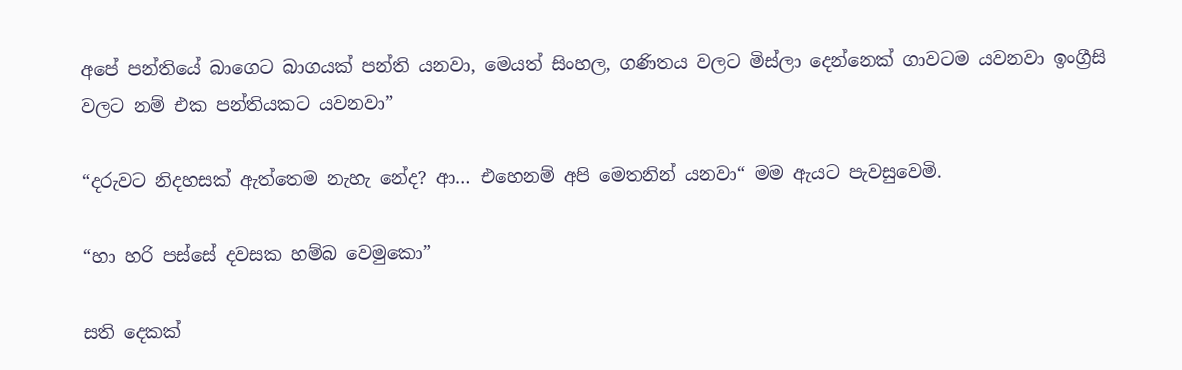අපේ පන්තියේ බාගෙට බාගයක් පන්ති යනවා, මෙයත් සිංහල, ගණිතය වලට මිස්ලා දෙන්නෙක් ගාවටම යවනවා ඉංග්‍රීසි වලට නම් එක පන්තියකට යවනවා”

“දරුවට නිදහසක් ඇත්තෙම නැහැ නේද? ආ… එහෙනම් අපි මෙතනින් යනවා“ මම ඇයට පැවසුවෙමි.

“හා හරි පස්සේ දවසක හම්බ වෙමුකො”

සති දෙකක්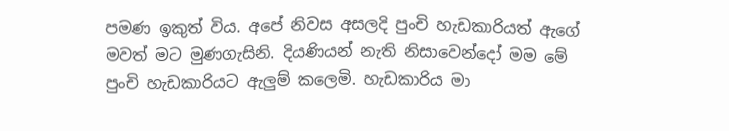පමණ ඉකුත් විය. අපේ නිවස අසලදි පුංචි හැඩකාරියත් ඇගේ මවත් මට මුණගැසිනි. දියණියන් නැති නිසාවෙන්දෝ මම මේ පුංචි හැඩකාරියට ඇලුම් කලෙමි. හැඩකාරිය මා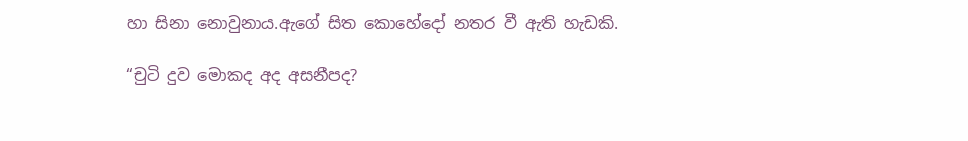හා සිනා නොවුනාය.ඇගේ සිත කොහේදෝ නතර වී ඇති හැඩකි.

“චුටි දුව මොකද අද අසනීපද?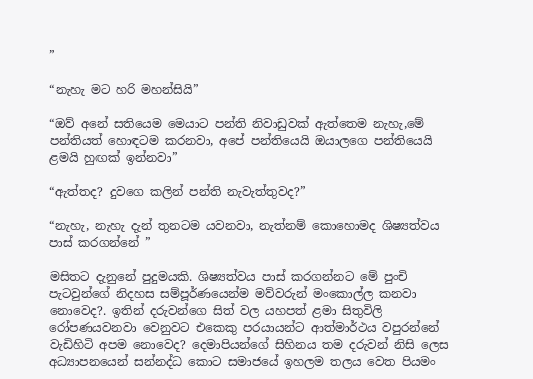”

“නැහැ මට හරි මහන්සියි”

“ඔව් අනේ සතියෙම මෙයාට පන්ති නිවාඩුවක් ඇත්තෙම නැහැ,මේ පන්තියත් හොඳටම කරනවා, අපේ පන්තියෙයි ඔයාලගෙ පන්තියෙයි ළමයි හුඟක් ඉන්නවා”

“ඇත්තද? දුවගෙ කලින් පන්ති නැවැත්තුවද?”

“නැහැ, නැහැ දැන් තුනටම යවනවා, නැත්නම් කොහොමද ශිෂ්‍යත්වය පාස් කරගන්නේ ”

මසිතට දැනුනේ පුදුමයකි. ශිෂ්‍යත්වය පාස් කරගන්නට මේ පුංචි පැටවුන්ගේ නිදහස සම්පූර්ණයෙන්ම මව්වරුන් මංකොල්ල කනවා නොවෙද?. ඉතින් දරුවන්ගෙ සිත් වල යහපත් ළමා සිතුවිලි රෝපණයවනවා වෙනුවට එකෙකු පරයායන්ට ආත්මාර්ථය වපුරන්නේ වැඩිහිටි අපම නොවෙද? දෙමාපියන්ගේ සිහිනය තම දරුවන් නිසි ලෙස අධ්‍යාපනයෙන් සන්නද්ධ කොට සමාජයේ ඉහලම තලය වෙත පියමං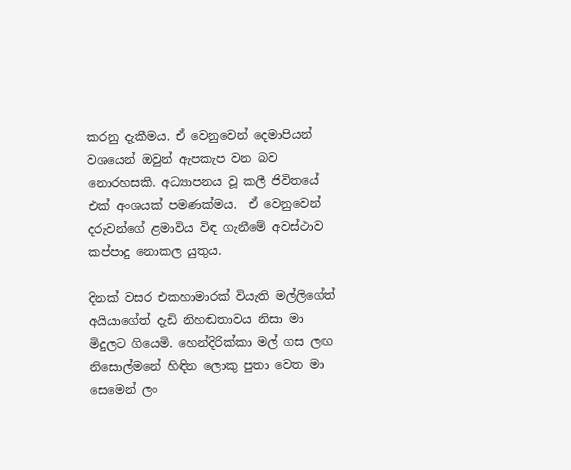කරනු දැකීමය. ඒ වෙනුවෙන් දෙමාපියන් වශයෙන් ඔවුන් ඇපකැප වන බව නොරහසකි. අධ්‍යාපනය වූ කලී ජිවිතයේ එක් අංශයක් පමණක්මය.  ඒ වෙනුවෙන් දරුවන්ගේ ළමාවිය විඳ ගැනීමේ අවස්ථාව කප්පාදු නොකල යුතුය.

දිනක් වසර එකහාමාරක් වියැති මල්ලිගේත් අයියාගේත් දැඩි නිහඬතාවය නිසා මා මිදුලට ගියෙමි. හෙන්දිරික්කා මල් ගස ලඟ නිසොල්මනේ හිඳින ලොකු පුතා වෙත මා සෙමෙන් ලං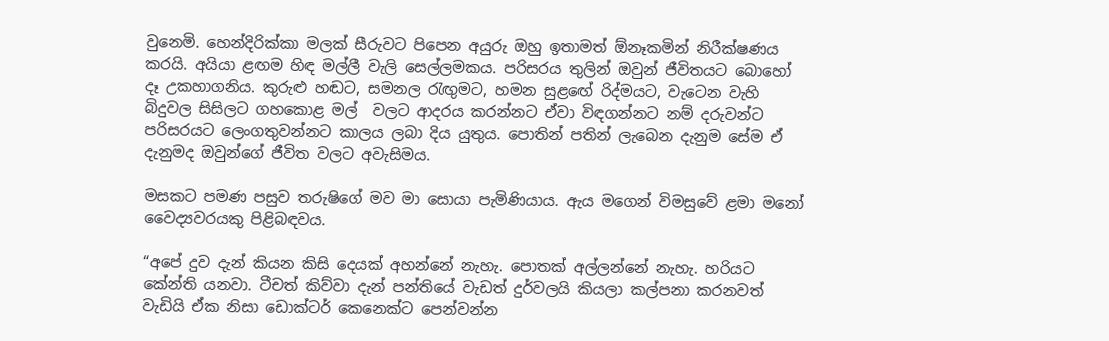වුනෙමි. හෙන්දිරික්කා මලක් සීරුවට පිපෙන අයුරු ඔහු ඉතාමත් ඕනෑකමින් නිරීක්ෂණය කරයි. අයියා ළඟම හිඳ මල්ලී වැලි සෙල්ලමකය. පරිසරය තුලින් ඔවුන් ජීවිතයට බොහෝ දෑ උකහාගනිය. කුරුළු හඬට, සමනල රැඟුමට, හමන සුළඟේ රිද්මයට, වැටෙන වැහි බිදුවල සිසිලට ගහකොළ මල්  වලට ආදරය කරන්නට ඒවා විඳගන්නට නම් දරුවන්ට පරිසරයට ලෙංගතුවන්නට කාලය ලබා දිය යුතුය. පොතින් පතින් ලැබෙන දැනුම සේම ඒ දැනුමද ඔවුන්ගේ ජීවිත වලට අවැසිමය.

මසකට පමණ පසුව තරුෂිගේ මව මා සොයා පැමිණියාය. ඇය මගෙන් විමසුවේ ළමා මනෝ වෛද්‍යවරයකු පිළිබඳවය.

“අපේ දුව දැන් කියන කිසි දෙයක් අහන්නේ නැහැ. පොතක් අල්ලන්නේ නැහැ. හරියට කේන්ති යනවා. ටීචත් කිව්වා දැන් පන්තියේ වැඩත් දුර්වලයි කියලා කල්පනා කරනවත් වැඩියි ඒක නිසා ඩොක්ටර් කෙනෙක්ට පෙන්වන්න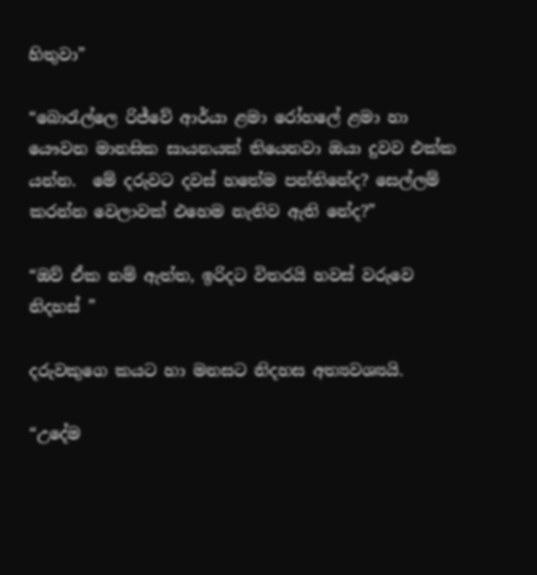හිතුවා”

“බොරැල්ලෙ රිජ්වේ ආර්යා ළමා රෝහලේ ළමා හා යෞවන මානසික සායනයක් තියෙනවා ඔයා දුවව එක්ක යන්න.  මේ දරුවට දවස් හතේම පන්තිනේද? සෙල්ලම් කරන්න වෙලාවක් එහෙම නැතිව ඇති නේද?”

“ඔව් ඒක නම් ඇත්ත, ඉරිදට විතරයි හවස් වරුවෙ නිදහස් ”

දරුවකුගෙ කයට හා මනසට නිදහස අත්‍යවශ්‍යයි.

“උදේම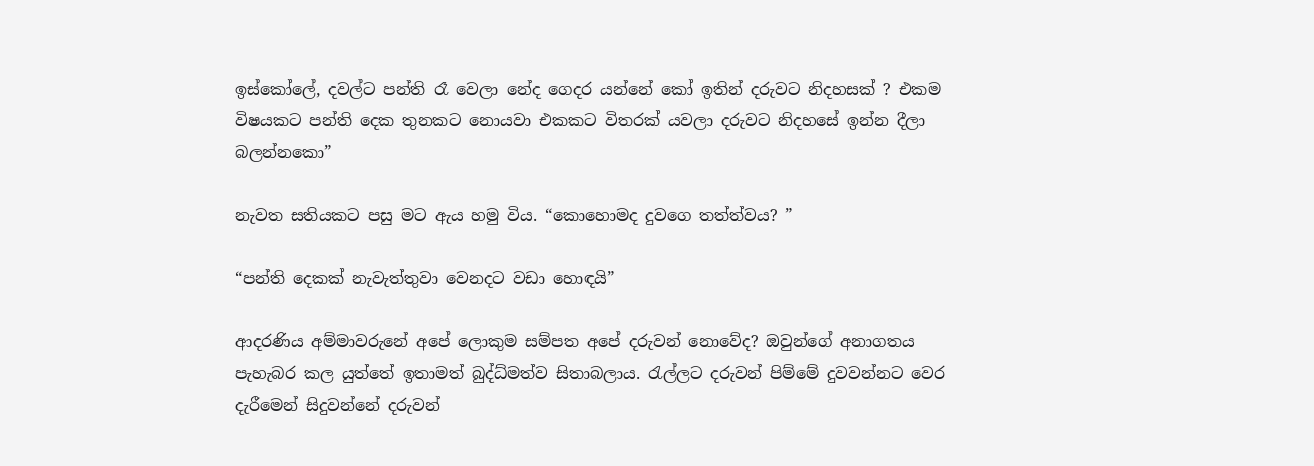ඉස්කෝලේ, දවල්ට පන්ති රෑ වෙලා නේද ගෙදර යන්නේ කෝ ඉතින් දරුවට නිදහසක් ? එකම විෂයකට පන්ති දෙක තුනකට නොයවා එකකට විතරක් යවලා දරුවට නිදහසේ ඉන්න දීලා බලන්නකො”

නැවත සතියකට පසු මට ඇය හමු විය. “කොහොමද දුවගෙ තත්ත්වය? ”

“පන්ති දෙකක් නැවැත්තුවා වෙනදට වඩා හොඳයි”

ආදරණිය අම්මාවරුනේ අපේ ලොකුම සම්පත අපේ දරුවන් නොවේද? ඔවුන්ගේ අනාගතය පැහැබර කල යුත්තේ ඉතාමත් බුද්ධ්මත්ව සිතාබලාය. රැල්ලට දරුවන් පිම්මේ දුවවන්නට වෙර දැරීමෙන් සිදුවන්නේ දරුවන්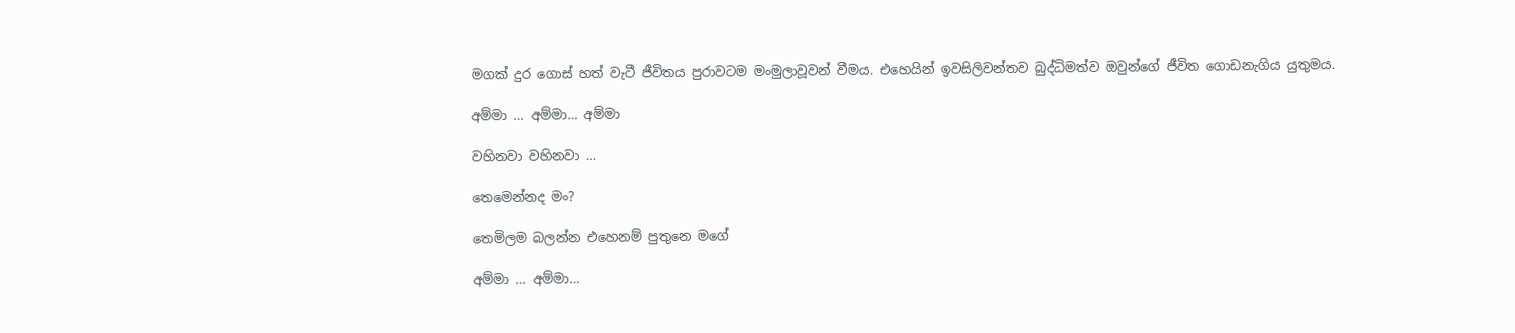මගක් දුර ගොස් හත් වැටී ජීවිතය පුරාවටම මංමුලාවූවන් වීමය. එහෙයින් ඉවසිලිවන්තව බුද්ධිමත්ව ඔවුන්ගේ ජීවිත ගොඩනැගිය යුතුමය.

අම්මා … අම්මා… අම්මා

වහිනවා වහිනවා …

තෙමෙන්නද මං?

තෙමිලම බලන්න එහෙනම් පුතුනෙ මගේ

අම්මා … අම්මා…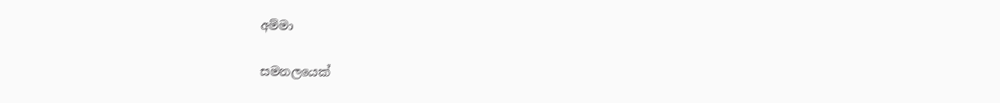අම්මා

සමනලයෙක්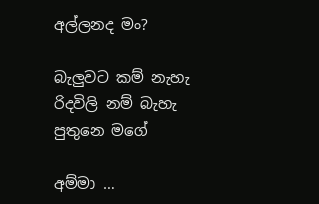අල්ලනද මං?

බැලුවට කම් නැහැ රිදවිලි නම් බැහැ පුතුනෙ මගේ

අම්මා …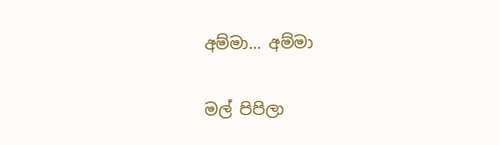අම්මා… අම්මා

මල් පිපිලා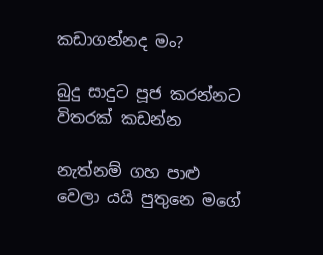කඩාගන්නද මං?

බුදු සාදුට පූජ කරන්නට විතරක් කඩන්න

නැත්නම් ගහ පාළු වෙලා යයි පුතුනෙ මගේ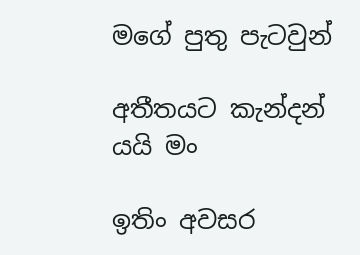මගේ පුතු පැටවුන්

අතීතයට කැන්දන් යයි මං

ඉතිං අවසර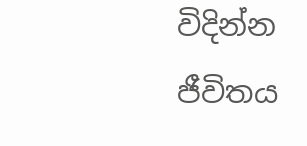විදින්න ජීවිතය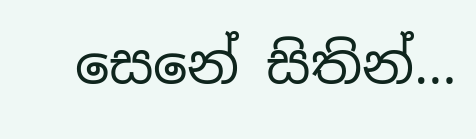සෙනේ සිතින්…